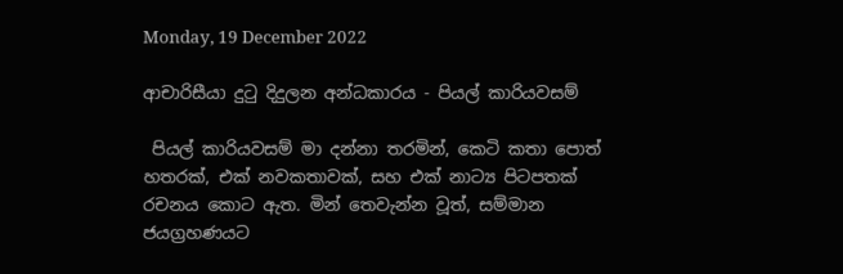Monday, 19 December 2022

ආචාරිසීයා දුටු දිදුලන අන්ධකාරය - පියල් කාරියවසම්

 පියල් කාරියවසම් මා දන්නා තරමින්, කෙටි කතා පොත් හතරක්, එක් නවකතාවක්, සහ එක් නාට්‍ය පිටපතක් රචනය කොට ඇත. මින් තෙවැන්න වූත්, සම්මාන ජයග්‍රහණයට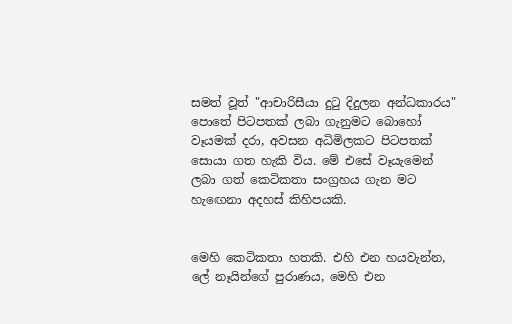සමත් වූත් "ආචාරිසීයා දුටු දිදුලන අන්ධකාරය" පොතේ පිටපතක් ලබා ගැනුමට බොහෝ වෑයමක් දරා, අවසන අධිමිලකට පිටපතක් සොයා ගත හැකි විය. මේ එසේ වෑයැමෙන් ලබා ගත් කෙටිකතා සංග්‍රහය ගැන මට හැඟෙනා අදහස් කිහිපයකි.


මෙහි කෙටිකතා හතකි. එහි එන හයවැන්න, ලේ නෑයින්ගේ පුරාණය, මෙහි එන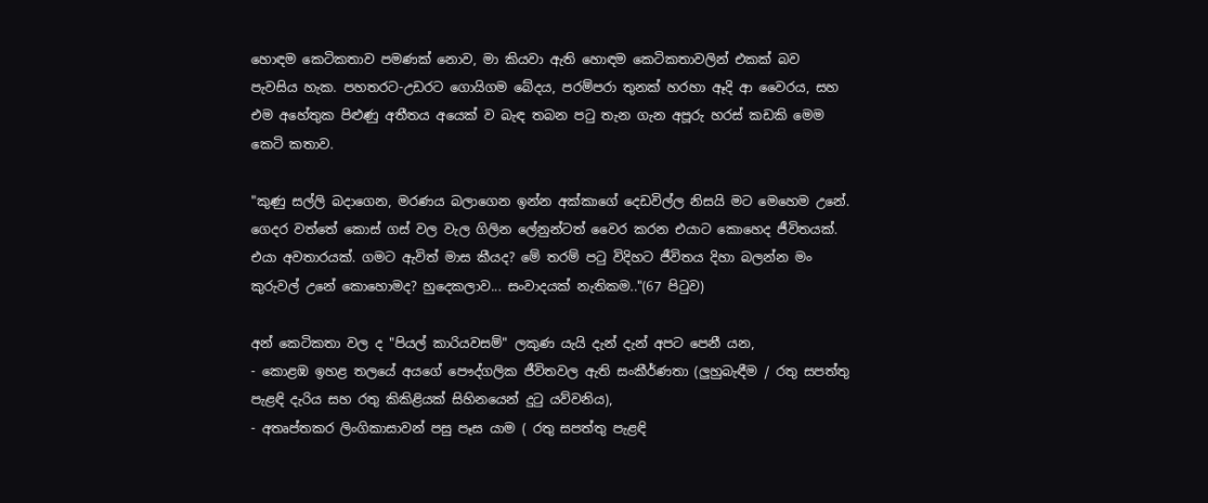හොඳම කෙටිකතාව පමණක් නොව, මා කියවා ඇති හොඳම කෙටිකතාවලින් එකක් බව පැවසිය හැක. පහතරට-උඩරට ගොයිගම බේදය, පරම්පරා තුනක් හරහා ඈදි ආ වෛරය, සහ එම අහේතුක පිළුණු අතීතය අයෙක් ව බැඳ තබන පටු තැන ගැන අපූරු හරස් කඩකි මෙම කෙටි කතාව.

"කුණු සල්ලි බදාගෙන, මරණය බලාගෙන ඉන්න අක්කාගේ දෙඩවිල්ල නිසයි මට මෙහෙම උනේ. ගෙදර වත්තේ කොස් ගස් වල වැල ගිලින ලේනුන්ටත් වෛර කරන එයාට කොහෙද ජීවිතයක්. එයා අවතාරයක්. ගමට ඇවිත් මාස කීයද? මේ තරම් පටු විදිහට ජීවිතය දිහා බලන්න මං කුරුවල් උනේ කොහොමද? හුදෙකලාව... සංවාදයක් නැතිකම.."(67 පිටුව)

අන් කෙටිකතා වල ද "පියල් කාරියවසම්" ලකුණ යැයි දැන් දැන් අපට පෙනී යන,
- කොළඹ ඉහළ තලයේ අයගේ පෞද්ගලික ජීවිතවල ඇති සංකීර්ණතා (ලුහුබැඳීම / රතු සපත්තු පැළඳි දැරිය සහ රතු කිකිළියක් සිහිනයෙන් දුටු යව්වනිය),
- අතෘප්තකර ලිංගිකාසාවන් පසු පෑස යාම ( රතු සපත්තු පැළඳි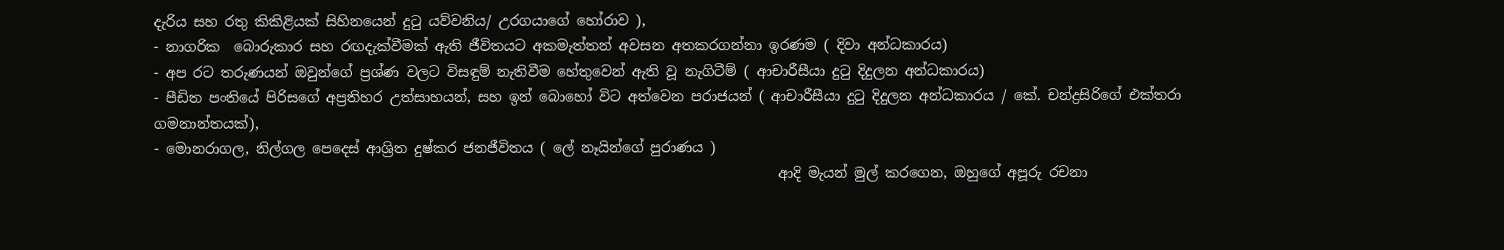දැරිය සහ රතු කිකිළියක් සිහිනයෙන් දුටු යව්වනිය/ උරගයාගේ හෝරාව ),
- නාගරික  බොරුකාර සහ රඟදැක්වීමක් ඇති ජීවිතයට අකමැත්තන් අවසන අතකරගන්නා ඉරණම ( දිවා අන්ධකාරය)
- අප රට තරුණයන් ඔවුන්ගේ ප්‍රශ්ණ වලට විසඳුම් නැතිවීම හේතුවෙන් ඇති වූ නැගිටීම් ( ආචාරීසීයා දුටු දිදුලන අන්ධකාරය)
- පීඩිත පංතියේ පිරිසගේ අප්‍රතිහර උත්සාහයන්, සහ ඉන් බොහෝ විට අත්වෙන පරාජයන් ( ආචාරීසීයා දුටු දිදුලන අන්ධකාරය / කේ. චන්ද්‍රසිරිගේ එක්තරා ගමනාන්තයක්),
- මොනරාගල, නිල්ගල පෙදෙස් ආශ්‍රිත දුෂ්කර ජනජීවිතය ( ලේ නෑයින්ගේ පුරාණය )
                                                                                         ආදි මැයන් මුල් කරගෙන, ඔහුගේ අපූරු රචනා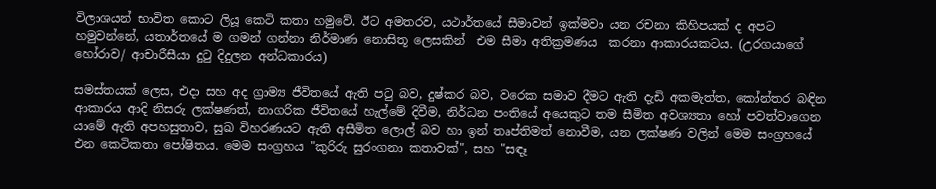විලාශයන් භාවිත කොට ලියූ කෙටි කතා හමුවේ. ඊට අමතරව, යථාර්තයේ සීමාවන් ඉක්මවා යන රචනා කිහිපයක් ද අපට හමුවන්නේ, යතාර්තයේ ම ගමන් ගන්නා නිර්මාණ නොසිතූ ලෙසකින්  එම සීමා අතික්‍රමණය  කරනා ආකාරයකටය. (උරගයාගේ හෝරාව/ ආචාරීසීයා දුටු දිදුලන අන්ධකාරය)

සමස්තයක් ලෙස, එදා සහ අද ග්‍රාම්‍ය ජීවිතයේ ඇති පටු බව, දුෂ්කර බව, වරෙක සමාව දීමට ඇති දැඩි අකමැත්ත, කෝන්තර බඳින ආකාරය ආදි නිසරු ලක්ෂණත්, නාගරික ජීවිතයේ හැල්මේ දිවීම, නිර්ධන පංතියේ අයෙකුට තම සීමිත අවශ්‍යතා හෝ පවත්වාගෙන යාමේ ඇති අපහසුතාව, සුඛ විහරණයට ඇති අසීමිත ලොල් බව හා ඉන් තෘප්තිමත් නොවීම, යන ලක්ෂණ වලින් මෙම සංග්‍රහයේ එන කෙටිකතා පෝෂිතය. මෙම සංග්‍රහය "කුරිරු සුරංගනා කතාවක්", සහ "සඳෑ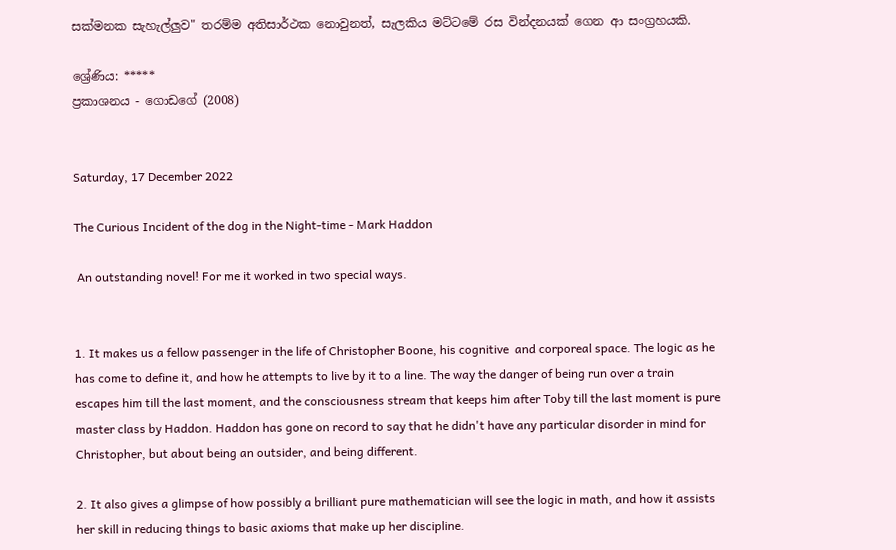සක්මනක සැහැල්ලුව" තරම්ම අතිසාර්ථක නොවුනත්, සැලකිය මට්ටමේ රස වින්දනයක් ගෙන ආ සංග්‍රහයකි.

ශ්‍රේණිය: *****
ප්‍රකාශනය - ගොඩගේ (2008)


Saturday, 17 December 2022

The Curious Incident of the dog in the Night-time - Mark Haddon

 An outstanding novel! For me it worked in two special ways.


1. It makes us a fellow passenger in the life of Christopher Boone, his cognitive  and corporeal space. The logic as he has come to define it, and how he attempts to live by it to a line. The way the danger of being run over a train escapes him till the last moment, and the consciousness stream that keeps him after Toby till the last moment is pure master class by Haddon. Haddon has gone on record to say that he didn't have any particular disorder in mind for Christopher, but about being an outsider, and being different.

2. It also gives a glimpse of how possibly a brilliant pure mathematician will see the logic in math, and how it assists her skill in reducing things to basic axioms that make up her discipline.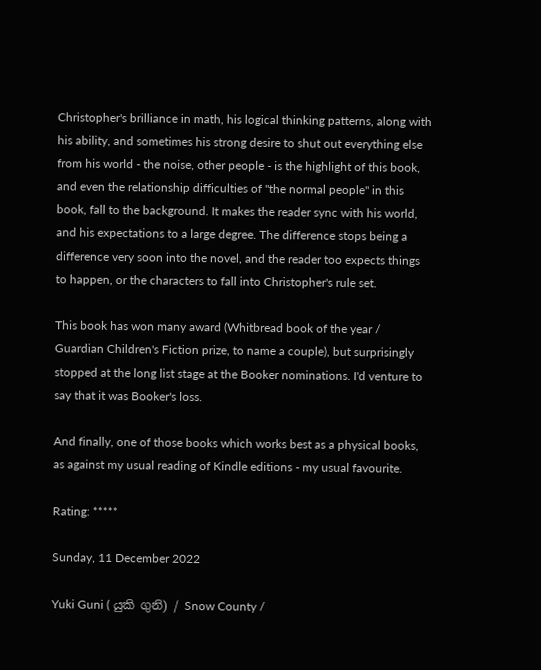Christopher's brilliance in math, his logical thinking patterns, along with his ability, and sometimes his strong desire to shut out everything else from his world - the noise, other people - is the highlight of this book, and even the relationship difficulties of "the normal people" in this book, fall to the background. It makes the reader sync with his world, and his expectations to a large degree. The difference stops being a difference very soon into the novel, and the reader too expects things to happen, or the characters to fall into Christopher's rule set.

This book has won many award (Whitbread book of the year / Guardian Children's Fiction prize, to name a couple), but surprisingly stopped at the long list stage at the Booker nominations. I'd venture to say that it was Booker's loss.

And finally, one of those books which works best as a physical books, as against my usual reading of Kindle editions - my usual favourite.

Rating: *****

Sunday, 11 December 2022

Yuki Guni ( යුකි ගුනි) / Snow County /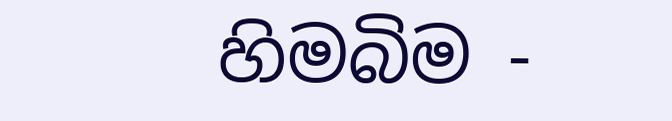හිමබිම -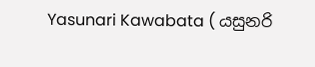Yasunari Kawabata ( යසුනරි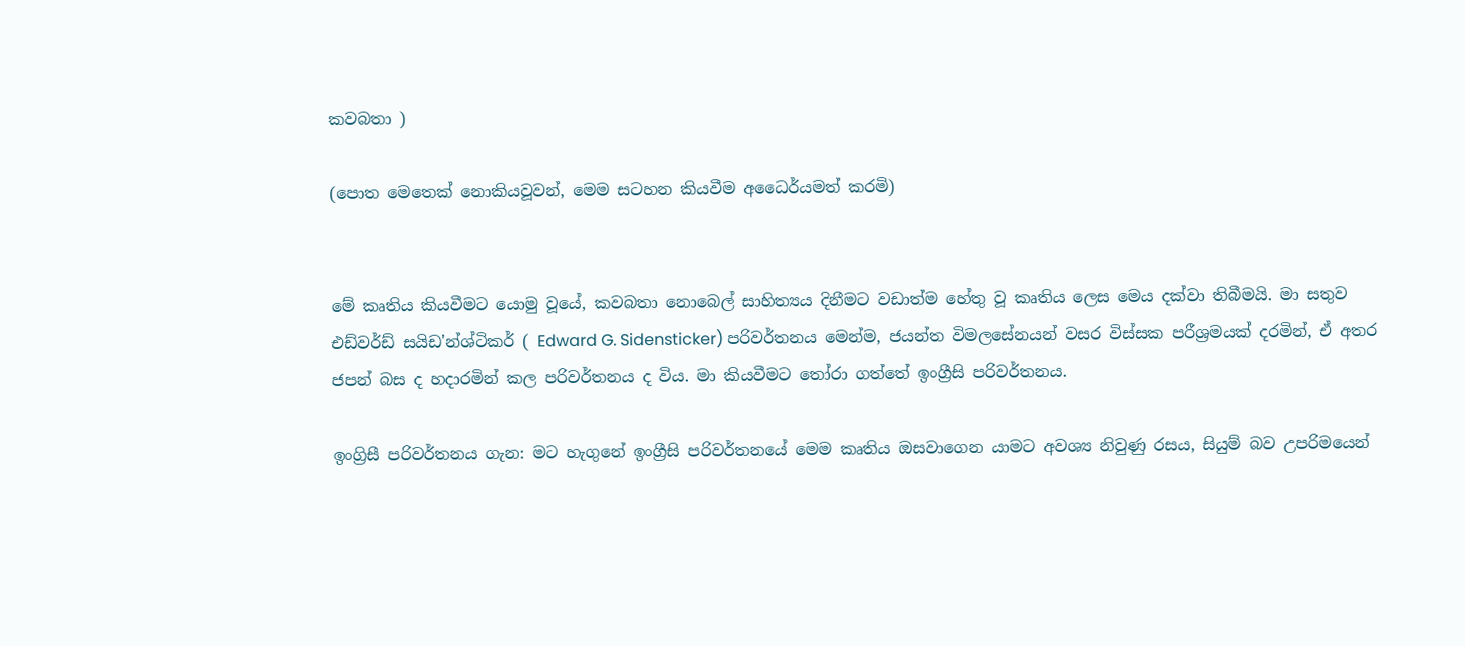කවබතා )

(පොත මෙතෙක් නොකියවූවන්, මෙම සටහන කියවීම අධෛර්යමත් කරමි)


මේ කෘතිය කියවීමට යොමු වූයේ, කවබතා නොබෙල් සාහිත්‍යය දිනීමට වඩාත්ම හේතු වූ කෘතිය ලෙස මෙය දක්වා තිබීමයි. මා සතුව එඩ්වර්ඩ් සයිඩ'න්ශ්ටිකර් ( Edward G. Sidensticker) පරිවර්තනය මෙන්ම, ජයන්ත විමලසේනයන් වසර විස්සක පරීශ්‍රමයක් දරමින්, ඒ අතර ජපන් බස ද හදාරමින් කල පරිවර්තනය ද විය. මා කියවීමට තෝරා ගත්තේ ඉංග්‍රීසි පරිවර්තනය.

ඉංග්‍රිසී පරිවර්තනය ගැන: මට හැගුනේ ඉංග්‍රීසි පරිවර්තනයේ මෙම කෘතිය ඔසවාගෙන යාමට අවශ්‍ය නිවුණු රසය, සියුම් බව උපරිමයෙන්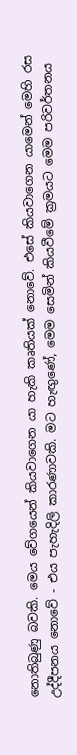නොතිබුණු බවකි. මෙය වේගයෙන් කියවාගෙන යා හැකි කෘතියක් නොවේ. එසේ කියවාගෙන යාමෙන් මෙහි රස උද්දීපනය නොවේ - එය පැහැදිලි කාරණාවකි. මට හැඟුණේ, මෙම සෙමින් කියවීමේ ක්‍රමයට මෙම පරිවර්තනය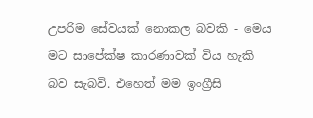උපරිම සේවයක් නොකල බවකි - මෙය මට සාපේක්ෂ කාරණාවක් විය හැකි බව සැබවි. එහෙත් මම ඉං‍ග්‍රීසි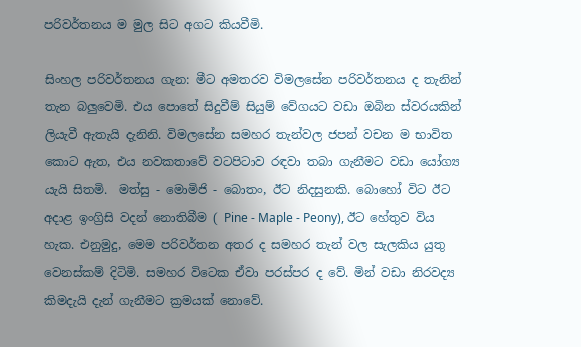පරිවර්තනය ම මුල සිට අගට කියවීමි.

සිංහල පරිවර්තනය ගැන: මීට අමතරව විමලසේන පරිවර්තනය ද තැනින් තැන බලුවෙමි. එය පොතේ සිදුවීම් සියුම් වේගයට වඩා ඔබින ස්වරයකින් ලියැවී ඇතැයි දැනිනි. විමලසේන සමහර තැන්වල ජපන් වචන ම භාවිත කොට ඇත, එය නවකතාවේ වටපිටාව රඳවා තබා ගැනීමට වඩා යෝග්‍ය යැයි සිතමි.  මත්සු - මොමිජි - බොතං, ඊට නිදසුනකි. බොහෝ විට ඊට අදාළ ඉංග්‍රිසි වදන් නොතිබීම ( Pine - Maple - Peony), ඊට හේතුව විය හැක. එනුමුදු, මෙම පරිවර්තන අතර ද සමහර තැන් වල සැලකිය යුතු වෙනස්කම් දිටිමි. සමහර විටෙක ඒවා පරස්පර ද වේ. මින් වඩා නිරවද්‍ය කිමදැයි දැන් ගැනීමට ක්‍රමයක් නොවේ.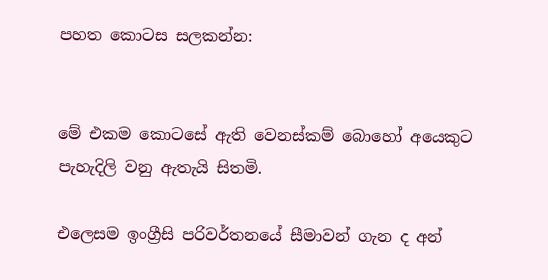පහත කොටස සලකන්න:


මේ එකම කොටසේ ඇති වෙනස්කම් බොහෝ අයෙකුට පැහැදිලි වනු ඇතැයි සිතමි.

එලෙසම ඉංග්‍රීසි පරිවර්තනයේ සීමාවන් ගැන ද අන්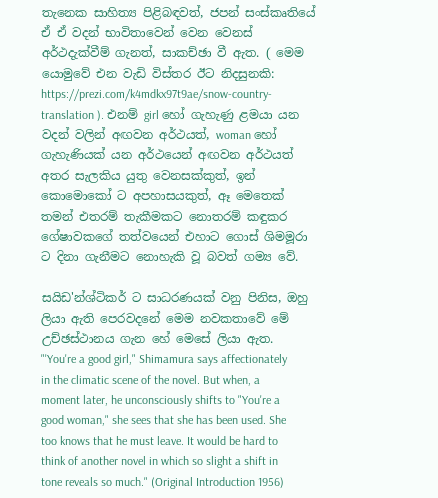තැනෙක සාහිත්‍ය පිළිබඳවත්, ජපන් සංස්කෘතියේ ඒ ඒ වදන් භාවිතාවෙන් වෙන වෙනස් අර්ථදැක්වීම් ගැනත්, සාකච්ඡා වී ඇත. ( මෙම යොමුවේ එන වැඩි විස්තර ඊට නිදසුනකි: https://prezi.com/k4mdkx97t9ae/snow-country-translation ). එනම් girl හෝ ගැහැණු ළමයා යන වදන් වලින් අඟවන අර්ථයත්, woman හෝ ගැහැණියක් යන අර්ථයෙන් අඟවන අර්ථයත් අතර සැලකිය යුතු වෙනසක්කුත්, ඉන් කොමොකෝ ට අපහාසයකුත්, ඈ මෙතෙක් තමන් එතරම් තැකීමකට නොතරම් කඳුකර ගේෂාවකගේ තත්වයෙන් එහාට ගොස් ශිමමූරා ට දිනා ගැනීමට නොහැකි වූ බවත් ගම්‍ය වේ.

සයිඩ'න්ශ්ටිකර් ට සාධරණයක් වනු පිනිස, ඔහු ලියා ඇති පෙරවදනේ මෙම නවකතාවේ මේ උච්ඡස්ථානය ගැන හේ මෙසේ ලියා ඇත.
"'You're a good girl," Shimamura says affectionately in the climatic scene of the novel. But when, a moment later, he unconsciously shifts to "You're a good woman," she sees that she has been used. She too knows that he must leave. It would be hard to think of another novel in which so slight a shift in tone reveals so much." (Original Introduction 1956)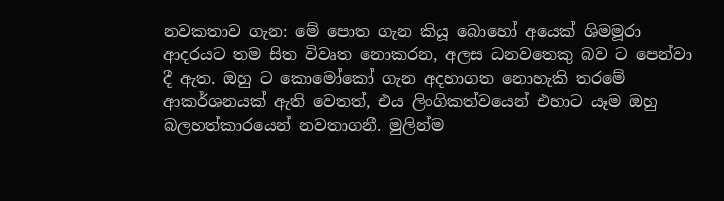නවකතාව ගැන: මේ පොත ගැන කියූ බොහෝ අයෙක් ශිමමූරා ආදරයට තම සිත විවෘත නොකරන, අලස ධනවතෙකු බව ට පෙන්වා දී ඇත. ඔහු ට කොමෝකෝ ගැන අදහාගත නොහැකි තරමේ ආකර්ශනයක් ඇති වෙතත්, එය ලිංගිකත්වයෙන් එහාට යෑම ඔහු බලහත්කාරයෙන් නවතාගනී. මුලින්ම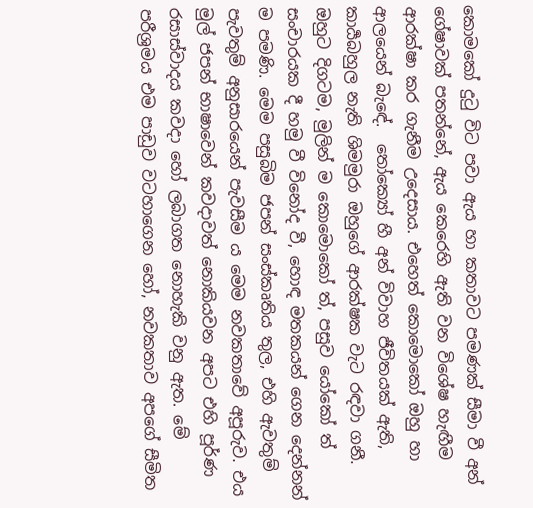කොමකෝ දුටු විට පවා ඇය හා කතාවට පමණක් සීමා වී අන් ගේෂාවක් පතන්නේ, ඇය කෙරෙහි ඇති වන විශේෂ හැඟීම ආරක්ෂා කර ගැනීම උදෙසාය. එහෙත් කොමොකෝ ඔහු හා ආලයෙන් බැඳේ.  තෝක්‍යෝ හී අන් විවාහ ජීවිතයක් ඇති, කාර්‍යබහුල නැති ශිමමුරා ඔහුගේ ආරක්ෂක වැට රඳවා ගනී. ඔහුට දිගටම, මුලින් ම කොමොකෝ ත්, පසුව යෝකෝ ත් සංචාරයක දී හමු වී විනෝද වී, හොඳ මතකයන් ගෙන දෙන්නන් ම පමණි. මෙම පසුබිම ජපන් සංස්කෘතිය තුල, එහි ඇවතුම් පැවතුම් අනුසාරයෙන් පැවසීම ය මෙම නවකතාවේ අපූරුව. එය මුල් ජපන් භාෂාවෙන් කවදාවත් නොකියවන අපට එහි පූර්ණ රසාස්වාදය කවදා හෝ ලබාගත නොහැකි වනු ඇත. මේ පරීශ්‍රමය එම පාඩුව වටහාගෙන හෝ, නවකතාව අපගේ සීමිත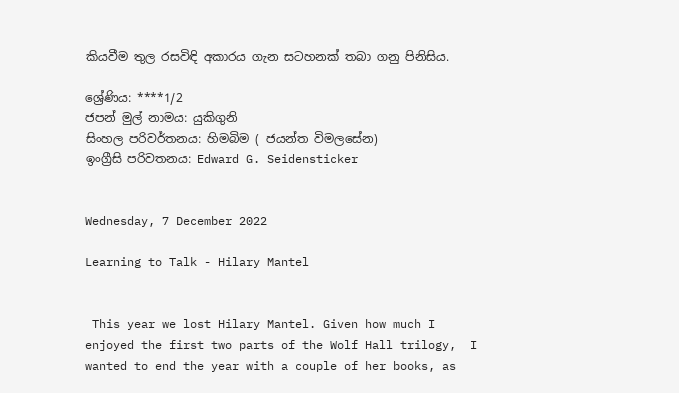කියවීම තුල රසවිඳි අකාරය ගැන සටහනක් තබා ගනු පිනිසිය.

ශ්‍රේණිය: ****1/2
ජපන් මුල් නාමය: යුකිගුනි
සිංහල පරිවර්තනය: හිමබිම ( ජයන්ත විමලසේන)
ඉංග්‍රීසි පරිවතනය: Edward G. Seidensticker


Wednesday, 7 December 2022

Learning to Talk - Hilary Mantel


 This year we lost Hilary Mantel. Given how much I enjoyed the first two parts of the Wolf Hall trilogy,  I wanted to end the year with a couple of her books, as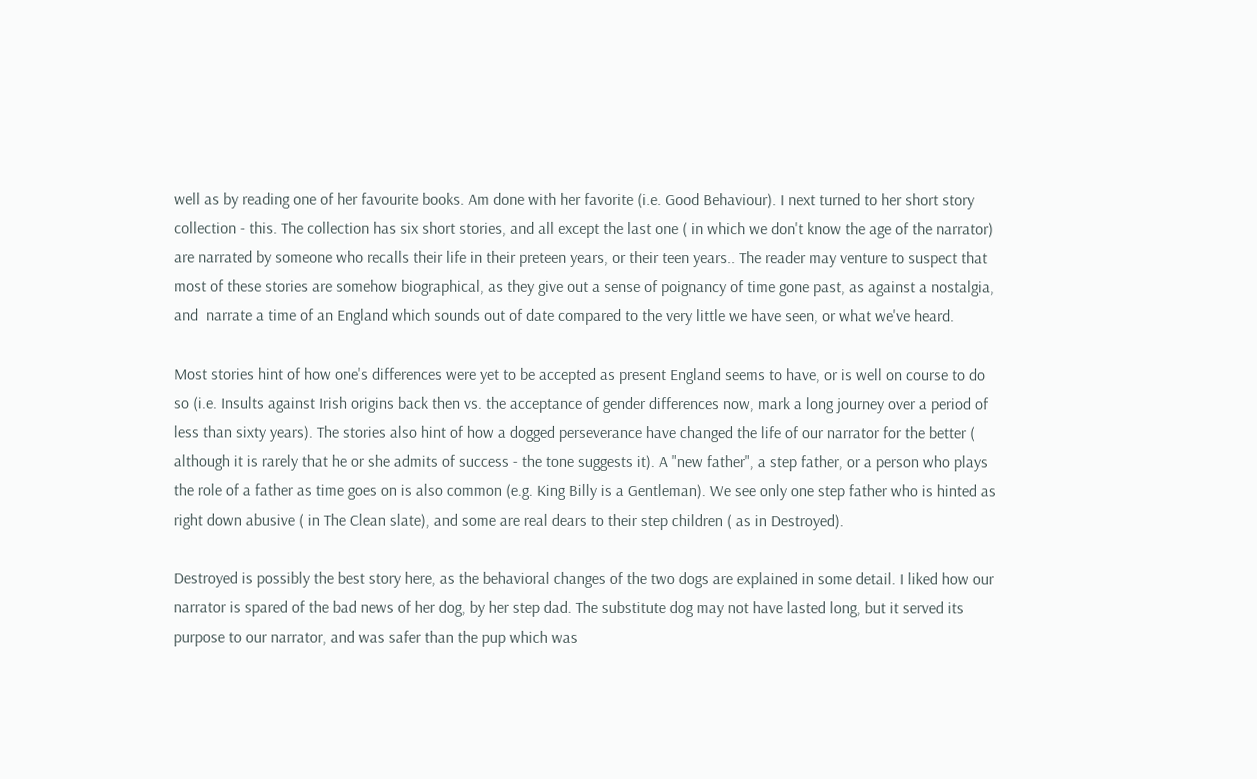well as by reading one of her favourite books. Am done with her favorite (i.e. Good Behaviour). I next turned to her short story collection - this. The collection has six short stories, and all except the last one ( in which we don't know the age of the narrator) are narrated by someone who recalls their life in their preteen years, or their teen years.. The reader may venture to suspect that most of these stories are somehow biographical, as they give out a sense of poignancy of time gone past, as against a nostalgia, and  narrate a time of an England which sounds out of date compared to the very little we have seen, or what we've heard.

Most stories hint of how one's differences were yet to be accepted as present England seems to have, or is well on course to do so (i.e. Insults against Irish origins back then vs. the acceptance of gender differences now, mark a long journey over a period of less than sixty years). The stories also hint of how a dogged perseverance have changed the life of our narrator for the better ( although it is rarely that he or she admits of success - the tone suggests it). A "new father", a step father, or a person who plays the role of a father as time goes on is also common (e.g. King Billy is a Gentleman). We see only one step father who is hinted as right down abusive ( in The Clean slate), and some are real dears to their step children ( as in Destroyed).

Destroyed is possibly the best story here, as the behavioral changes of the two dogs are explained in some detail. I liked how our narrator is spared of the bad news of her dog, by her step dad. The substitute dog may not have lasted long, but it served its purpose to our narrator, and was safer than the pup which was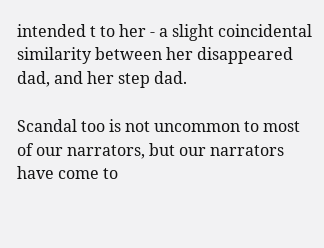intended t to her - a slight coincidental similarity between her disappeared dad, and her step dad.

Scandal too is not uncommon to most of our narrators, but our narrators have come to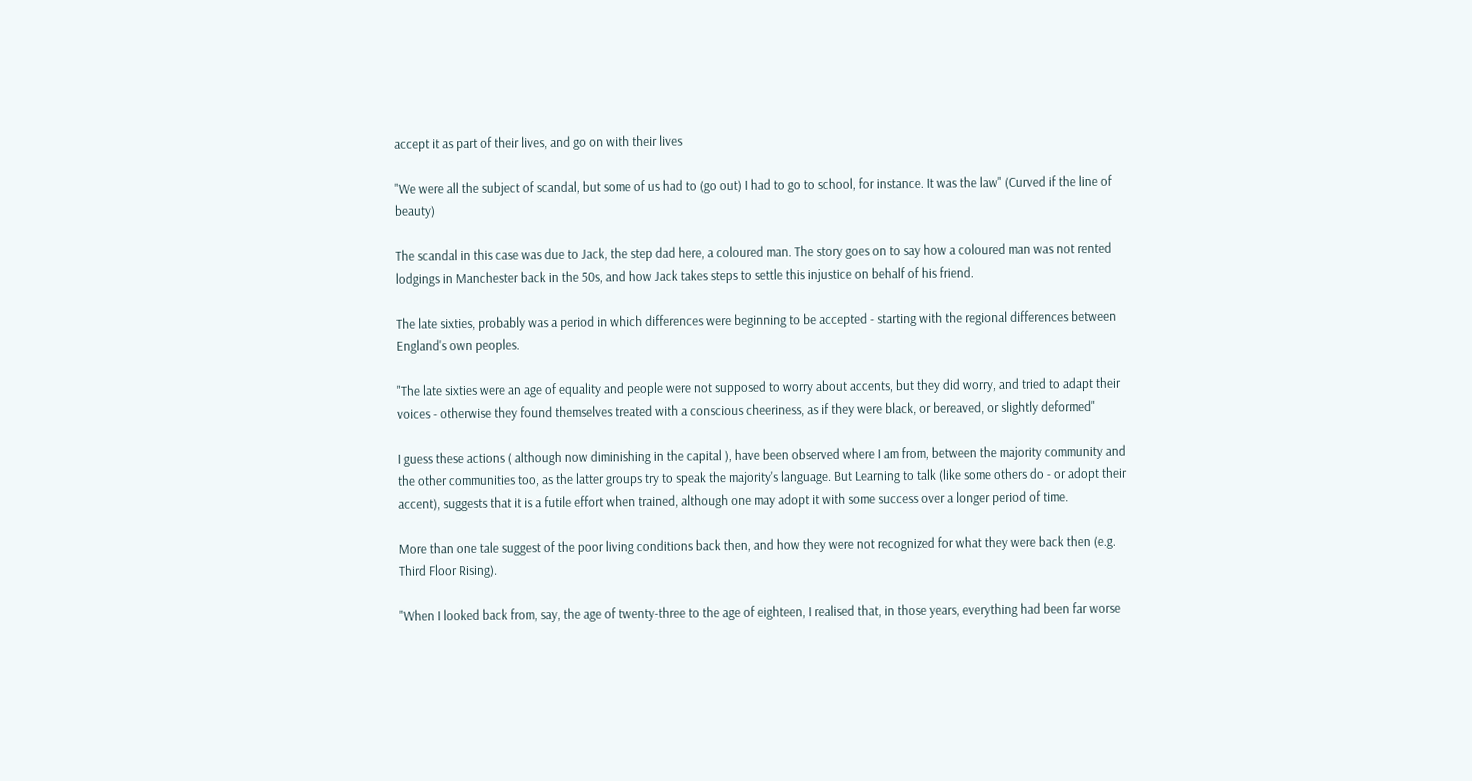accept it as part of their lives, and go on with their lives

"We were all the subject of scandal, but some of us had to (go out) I had to go to school, for instance. It was the law" (Curved if the line of beauty)

The scandal in this case was due to Jack, the step dad here, a coloured man. The story goes on to say how a coloured man was not rented lodgings in Manchester back in the 50s, and how Jack takes steps to settle this injustice on behalf of his friend.

The late sixties, probably was a period in which differences were beginning to be accepted - starting with the regional differences between England's own peoples.

"The late sixties were an age of equality and people were not supposed to worry about accents, but they did worry, and tried to adapt their voices - otherwise they found themselves treated with a conscious cheeriness, as if they were black, or bereaved, or slightly deformed"

I guess these actions ( although now diminishing in the capital ), have been observed where I am from, between the majority community and the other communities too, as the latter groups try to speak the majority's language. But Learning to talk (like some others do - or adopt their accent), suggests that it is a futile effort when trained, although one may adopt it with some success over a longer period of time.

More than one tale suggest of the poor living conditions back then, and how they were not recognized for what they were back then (e.g. Third Floor Rising).

"When I looked back from, say, the age of twenty-three to the age of eighteen, I realised that, in those years, everything had been far worse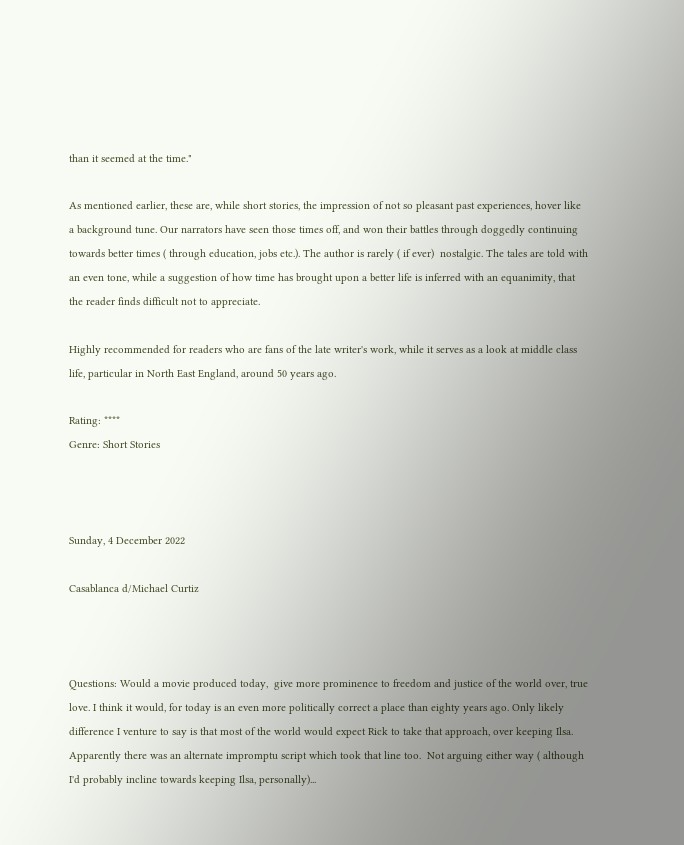than it seemed at the time."

As mentioned earlier, these are, while short stories, the impression of not so pleasant past experiences, hover like a background tune. Our narrators have seen those times off, and won their battles through doggedly continuing towards better times ( through education, jobs etc.). The author is rarely ( if ever)  nostalgic. The tales are told with an even tone, while a suggestion of how time has brought upon a better life is inferred with an equanimity, that the reader finds difficult not to appreciate.

Highly recommended for readers who are fans of the late writer's work, while it serves as a look at middle class life, particular in North East England, around 50 years ago.

Rating: ****
Genre: Short Stories



Sunday, 4 December 2022

Casablanca d/Michael Curtiz



Questions: Would a movie produced today,  give more prominence to freedom and justice of the world over, true love. I think it would, for today is an even more politically correct a place than eighty years ago. Only likely difference I venture to say is that most of the world would expect Rick to take that approach, over keeping Ilsa. Apparently there was an alternate impromptu script which took that line too.  Not arguing either way ( although I'd probably incline towards keeping Ilsa, personally)...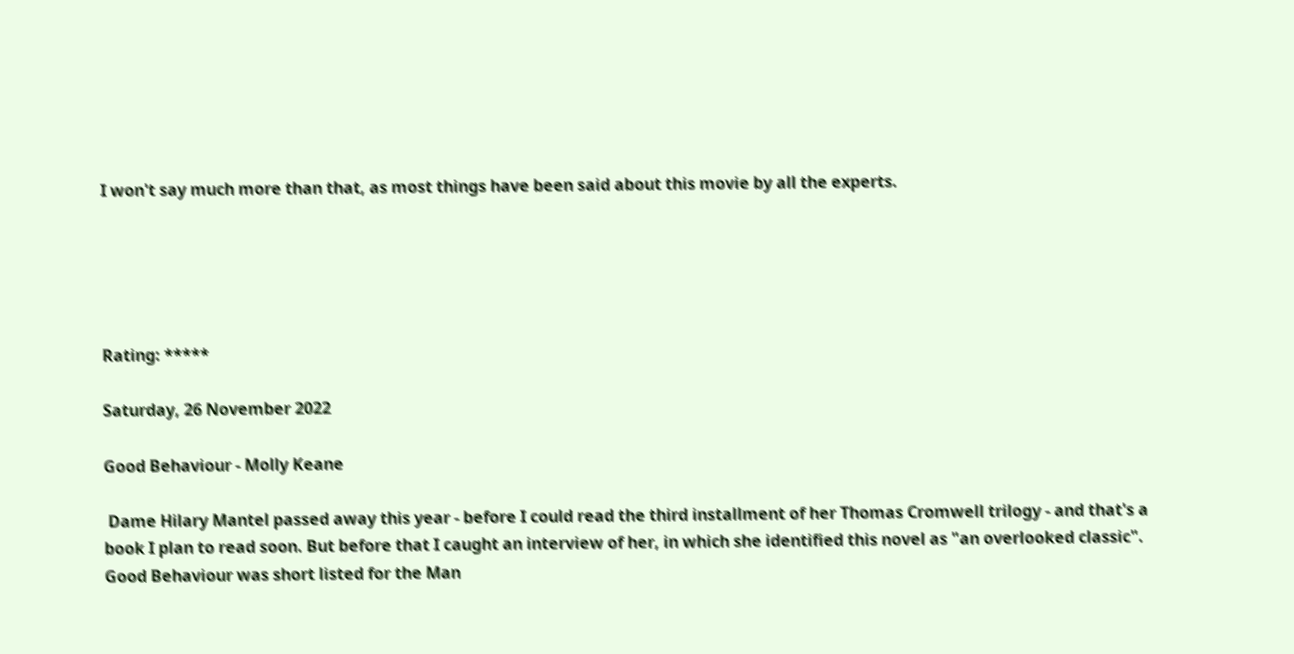I won't say much more than that, as most things have been said about this movie by all the experts.





Rating: *****

Saturday, 26 November 2022

Good Behaviour - Molly Keane

 Dame Hilary Mantel passed away this year - before I could read the third installment of her Thomas Cromwell trilogy - and that's a book I plan to read soon. But before that I caught an interview of her, in which she identified this novel as "an overlooked classic". Good Behaviour was short listed for the Man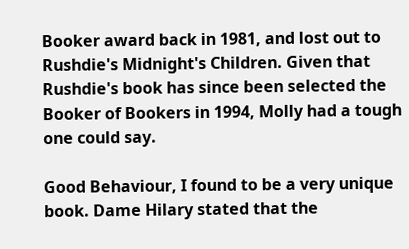Booker award back in 1981, and lost out to Rushdie's Midnight's Children. Given that Rushdie's book has since been selected the Booker of Bookers in 1994, Molly had a tough one could say.

Good Behaviour, I found to be a very unique book. Dame Hilary stated that the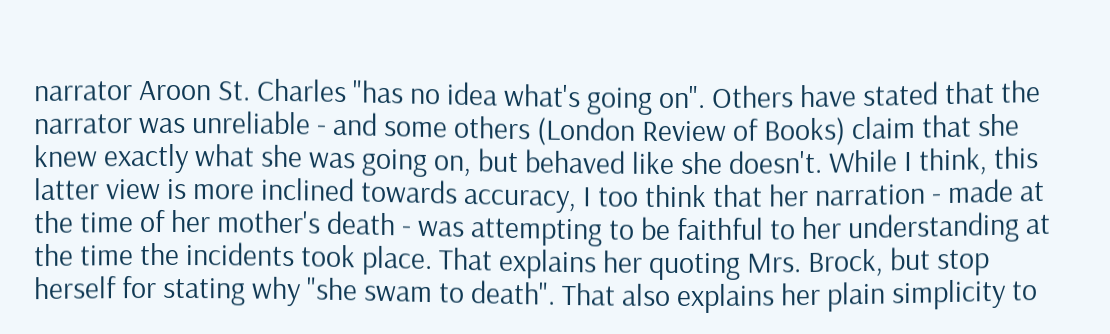narrator Aroon St. Charles "has no idea what's going on". Others have stated that the narrator was unreliable - and some others (London Review of Books) claim that she knew exactly what she was going on, but behaved like she doesn't. While I think, this latter view is more inclined towards accuracy, I too think that her narration - made at the time of her mother's death - was attempting to be faithful to her understanding at the time the incidents took place. That explains her quoting Mrs. Brock, but stop herself for stating why "she swam to death". That also explains her plain simplicity to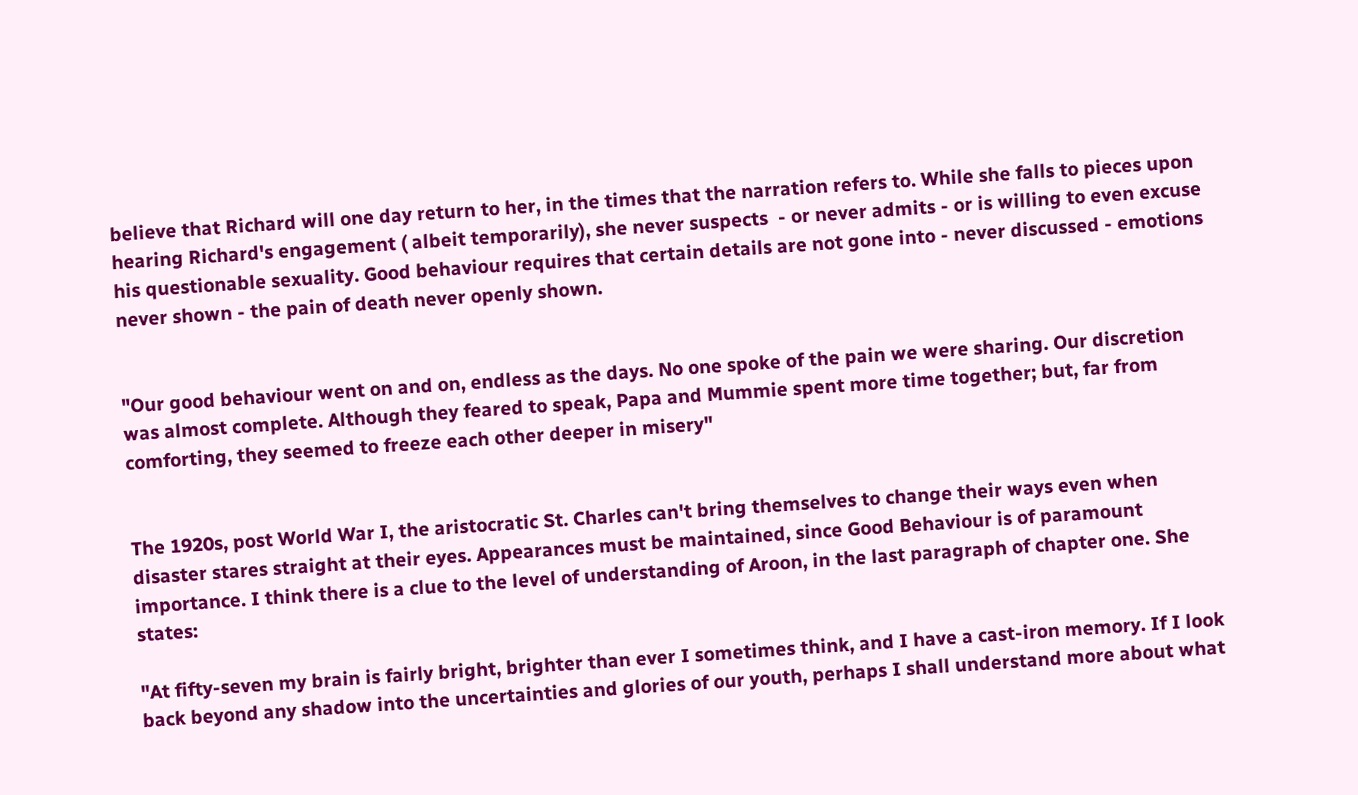believe that Richard will one day return to her, in the times that the narration refers to. While she falls to pieces upon hearing Richard's engagement ( albeit temporarily), she never suspects  - or never admits - or is willing to even excuse his questionable sexuality. Good behaviour requires that certain details are not gone into - never discussed - emotions never shown - the pain of death never openly shown.


"Our good behaviour went on and on, endless as the days. No one spoke of the pain we were sharing. Our discretion was almost complete. Although they feared to speak, Papa and Mummie spent more time together; but, far from comforting, they seemed to freeze each other deeper in misery"


The 1920s, post World War I, the aristocratic St. Charles can't bring themselves to change their ways even when disaster stares straight at their eyes. Appearances must be maintained, since Good Behaviour is of paramount importance. I think there is a clue to the level of understanding of Aroon, in the last paragraph of chapter one. She states:

"At fifty-seven my brain is fairly bright, brighter than ever I sometimes think, and I have a cast-iron memory. If I look back beyond any shadow into the uncertainties and glories of our youth, perhaps I shall understand more about what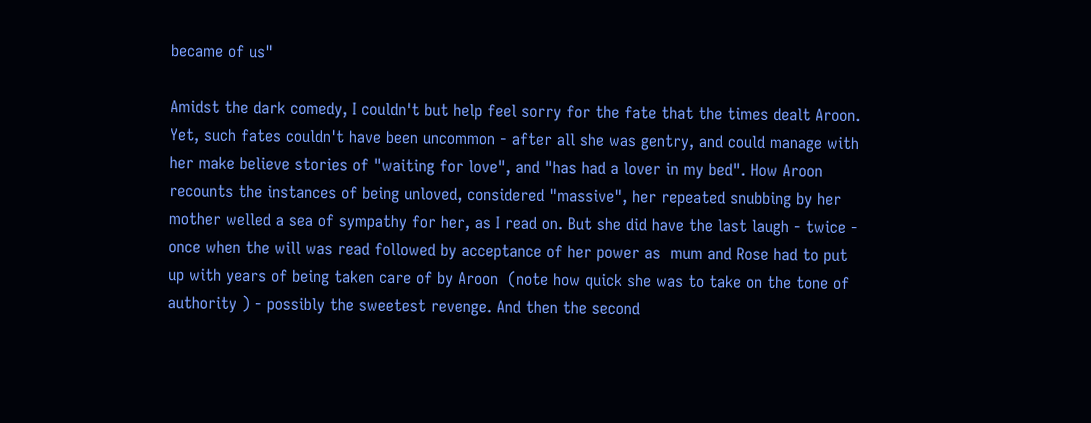became of us"

Amidst the dark comedy, I couldn't but help feel sorry for the fate that the times dealt Aroon. Yet, such fates couldn't have been uncommon - after all she was gentry, and could manage with her make believe stories of "waiting for love", and "has had a lover in my bed". How Aroon recounts the instances of being unloved, considered "massive", her repeated snubbing by her mother welled a sea of sympathy for her, as I read on. But she did have the last laugh - twice - once when the will was read followed by acceptance of her power as  mum and Rose had to put up with years of being taken care of by Aroon  (note how quick she was to take on the tone of authority ) - possibly the sweetest revenge. And then the second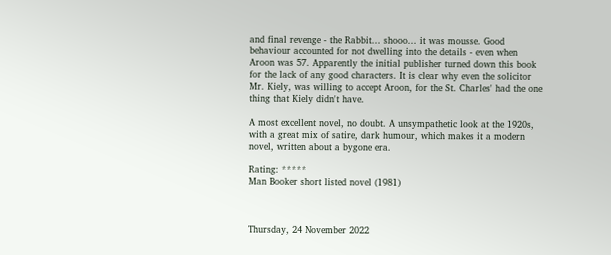and final revenge - the Rabbit... shooo... it was mousse. Good behaviour accounted for not dwelling into the details - even when Aroon was 57. Apparently the initial publisher turned down this book for the lack of any good characters. It is clear why even the solicitor Mr. Kiely, was willing to accept Aroon, for the St. Charles' had the one thing that Kiely didn't have.

A most excellent novel, no doubt. A unsympathetic look at the 1920s, with a great mix of satire, dark humour, which makes it a modern novel, written about a bygone era.

Rating: *****
Man Booker short listed novel (1981)



Thursday, 24 November 2022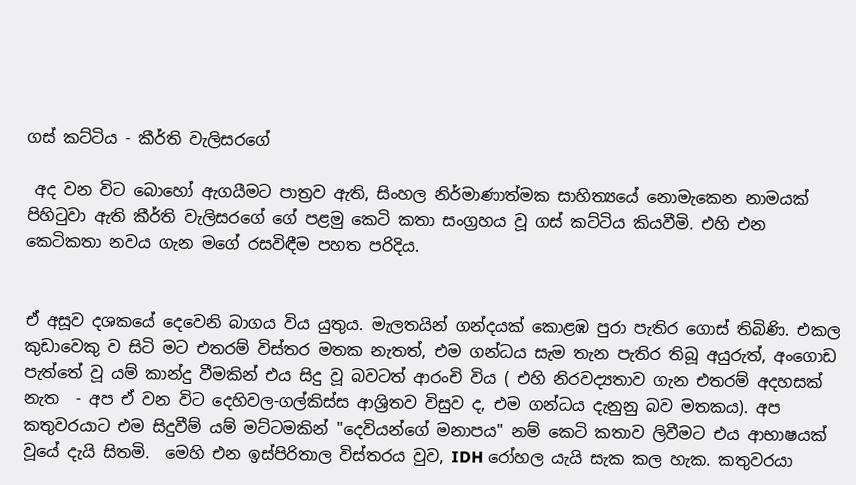ගස් කට්ටිය - කීර්ති වැලිසරගේ

 අද වන විට බොහෝ ඇගයීමට පාත්‍රව ඇති, සිංහල නිර්මාණාත්මක සාහිත්‍යයේ නොමැකෙන නාමයක් පිහිටුවා ඇති කීර්ති වැලිසරගේ ගේ පළමු කෙටි කතා සංග්‍රහය වූ ගස් කට්ටිය කියවීමි. එහි එන කෙටිකතා නවය ගැන මගේ රසවිඳීම පහත පරිදිය.


ඒ අසූව දශකයේ දෙවෙනි බාගය විය යුතුය. මැලතයින් ගන්දයක් කොළඹ පුරා පැතිර ගොස් තිබිණි. එකල කුඩාවෙකු ව සිටි මට එතරම් විස්තර මතක නැතත්, එම ගන්ධය සැම තැන පැතිර තිබූ අයුරුත්, අංගොඩ පැත්තේ වූ යම් කාන්දු වීමකින් එය සිදු වූ බවටත් ආරංචි විය ( එහි නිරවද්‍යතාව ගැන එතරම් අදහසක් නැත  - අප ඒ වන විට දෙහිවල-ගල්කිස්ස ආශ්‍රිතව විසුව ද, එම ගන්ධය දැනුනු බව මතකය). අප කතුවරයාට එම සිදුවීම් යම් මට්ටමකින් "දෙවියන්ගේ මනාපය" නම් කෙටි කතාව ලිවීමට එය ආභාෂයක් වූයේ දැයි සිතමි.  මෙහි එන ඉස්පිරිතාල විස්තරය වුව, IDH රෝහල යැයි සැක කල හැක. කතුවරයා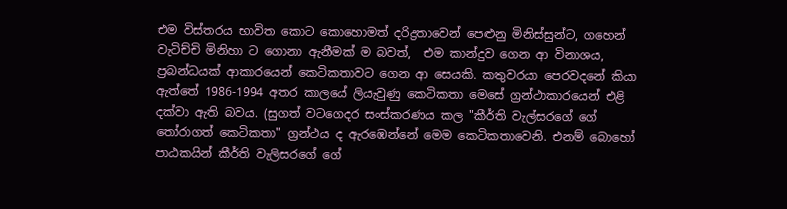එම විස්තරය භාවිත කොට කොහොමත් දරිද්‍රතාවෙන් පෙළුනු මිනිස්සුන්ට, ගහෙන් වැටිච්චි මිනිහා ට ගොනා ඇනීමක් ම බවත්,  එම කාන්දුව ගෙන ආ විනාශය, ප්‍රබන්ධයක් ආකාරයෙන් කෙටිකතාවට ගෙන ආ සෙයකි. කතුවරයා පෙරවදනේ කියා ඇත්තේ 1986-1994 අතර කාලයේ ලියැවුණු කෙටිකතා මෙසේ ග්‍රන්ථාකාරයෙන් එළි දක්වා ඇති බවය. (සුගත් වටගෙදර සංස්කරණය කල "කීර්ති වැල්සරගේ ගේ තෝරාගත් කෙටිකතා" ග්‍රන්ථය ද ඇරඹෙන්නේ මෙම කෙටිකතාවෙනි. එනම් බොහෝ පාඨකයින් කීර්ති වැලිසරගේ ගේ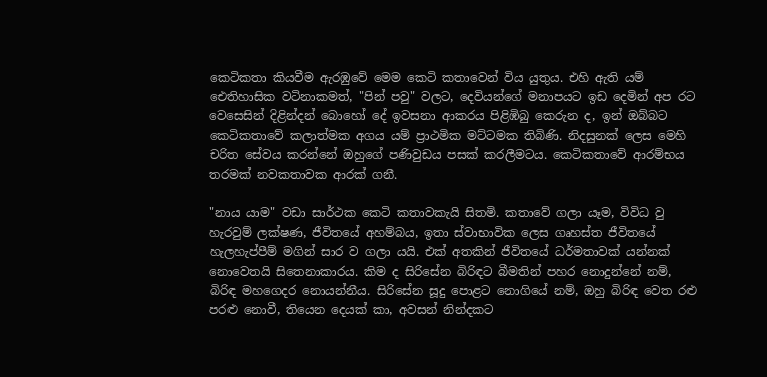කෙටිකතා කියවීම ඇරඹුවේ මෙම කෙටි කතාවෙන් විය යුතුය. එහි ඇති යම් ඓතිහාසික වටිනාකමත්, "පින් පවු" වලට, දෙවියන්ගේ මනාපයට ඉඩ දෙමින් අප රට වෙසෙසින් දිළින්දන් බොහෝ දේ ඉවසනා ආකරය පිළිඹිබු කෙරුන ද, ඉන් ඔබ්බට කෙටිකතාවේ කලාත්මක අගය යම් ප්‍රාථමික මට්ටමක තිබිණි. නිදසුනක් ලෙස මෙහි චරිත සේවය කරන්නේ ඔහුගේ පණිවුඩය පසක් කරලීමටය. කෙටිකතාවේ ආරම්භය තරමක් නවකතාවක ආරක් ගනී.

"නාය යාම" වඩා සාර්ථක කෙටි කතාවකැයි සිතමි. කතාවේ ගලා යෑම, විවිධ වු හැරවුම් ලක්ෂණ, ජීවිතයේ අහම්බය, ඉතා ස්වාභාවික ලෙස ගෘහස්ත ජීවිතයේ හැලහැප්පීම් මගින් සාර ව ගලා යයි. එක් අතකින් ජීවිතයේ ධර්මතාවක් යන්නක් නොවෙතයි සිතෙනාකාරය. කිම ද සිරිසේන බිරිඳට බීමතින් පහර නොදුන්නේ නම්, බිරිඳ මහගෙදර නොයන්නීය. සිරිසේන සූදු පොළට නොගියේ නම්, ඔහු බිරිඳ වෙත රළු පරළු නොවී, තියෙන දෙයක් කා, අවසන් නින්දකට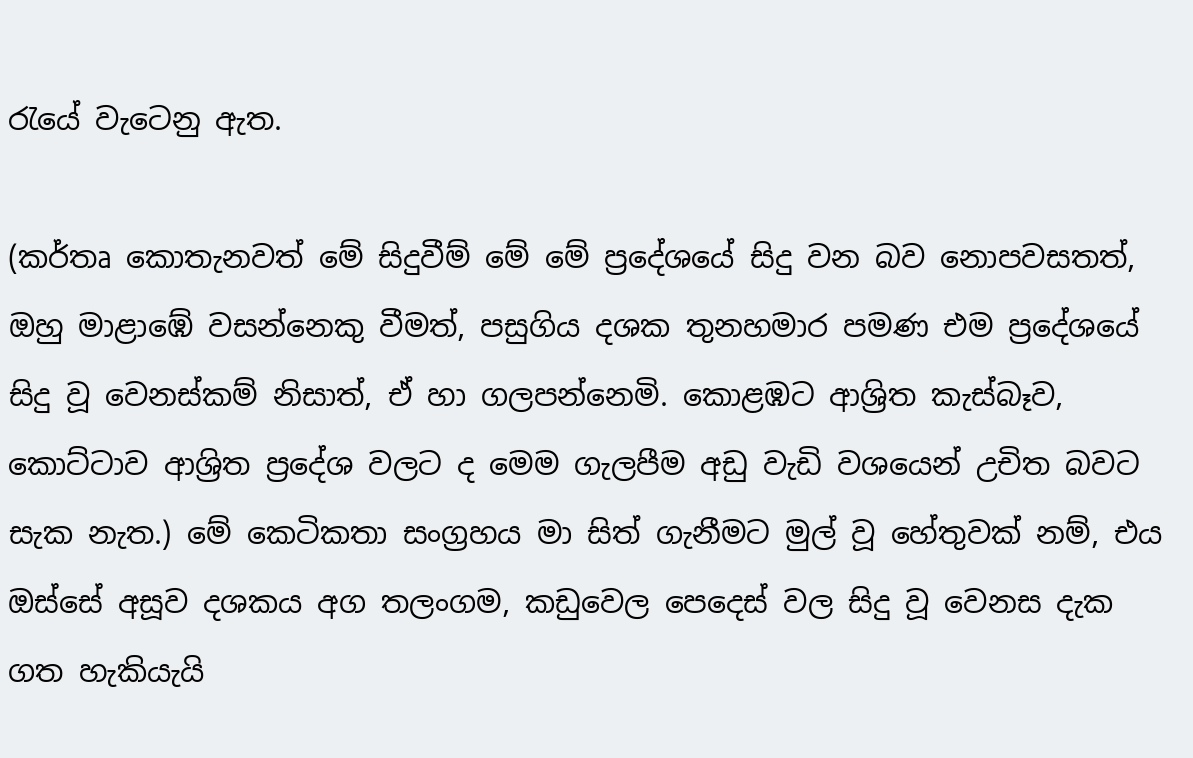රැයේ වැටෙනු ඇත.

(කර්තෘ කොතැනවත් මේ සිදුවීම් මේ මේ ප්‍රදේශයේ සිදු වන බව නොපවසතත්, ඔහු මාළාඹේ වසන්නෙකු වීමත්, පසුගිය දශක තුනහමාර පමණ එම ප්‍රදේශයේ සිදු වූ වෙනස්කම් නිසාත්, ඒ හා ගලපන්නෙමි. කොළඹට ආශ්‍රිත කැස්බෑව, කොට්ටාව ආශ්‍රිත ප්‍රදේශ වලට ද මෙම ගැලපීම අඩු වැඩි වශයෙන් උචිත බවට සැක නැත.) මේ කෙටිකතා සංග්‍රහය මා සිත් ගැනීමට මුල් වූ හේතුවක් නම්, එය ඔස්සේ අසූව දශකය අග තලංගම, කඩුවෙල පෙදෙස් වල සිදු වූ වෙනස දැක ගත හැකියැයි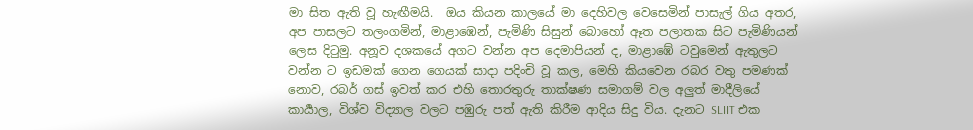මා සිත ඇති වූ හැඟීමයි.  ඔය කියන කාලයේ මා දෙහිවල වෙසෙමින් පාසැල් ගිය අතර, අප පාසලට තලංගමින්, මාළාඹෙන්, පැමිණි සිසුන් බොහෝ ඈත පලාතක සිට පැමිණියන් ලෙස දිටුමු. අනූව දශකයේ අගට වන්න අප දෙමාපියන් ද, මාළාඹේ ටවුමෙන් ඇතුලට වන්න ට ඉඩමක් ගෙන ගෙයක් සාදා පදිංචි වූ කල, මෙහි කියවෙන රබර වතු පමණක් නොව, රබර් ගස් ඉවත් කර එහි තොරතුරු තාක්ෂණ සමාගම් වල අලුත් මාදීලියේ කාර්‍යාල, විශ්ව විද්‍යාල වලට පඹුරු පත් ඇති කිරීම ආදිය සිදු විය. දැනට SLIIT එක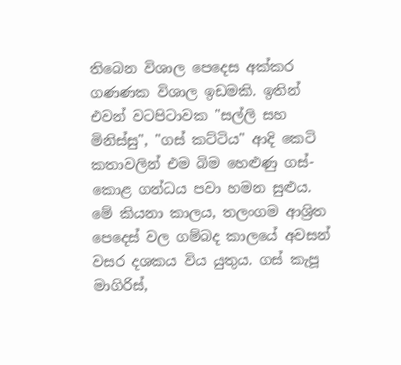තිබෙන විශාල පෙදෙස අක්කර ගණණක විශාල ඉඩමකි. ඉතින් එවන් වටපිටාවක "සල්ලි සහ මිනිස්සු", "ගස් කට්ටිය" ආදි කෙටි කතාවලින් එම බිම හෙළුණු ගස්-කොළ ගන්ධය පවා හමන සුළුය.  මේ කියනා කාලය, තලංගම ආශ්‍රිත පෙදෙස් වල ගම්බද කාලයේ අවසන් වසර දශකය විය යුතුය. ගස් කැපූ මාගිරිස්,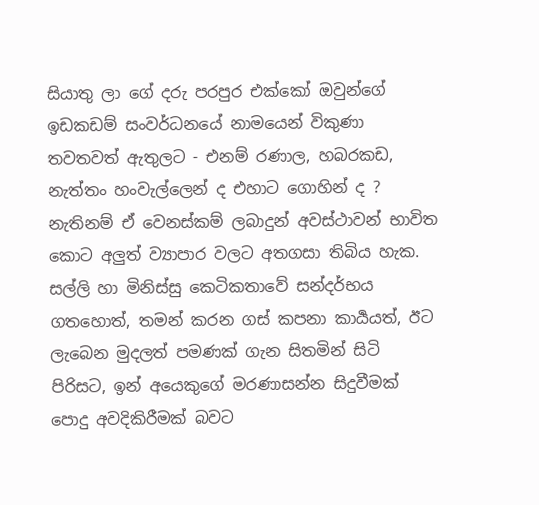සියාතු ලා ගේ දරු පරපුර එක්කෝ ඔවුන්ගේ ඉඩකඩම් සංවර්ධනයේ නාමයෙන් විකුණා තවතවත් ඇතුලට - එනම් රණාල, හබරකඩ, නැත්තං හංවැල්ලෙන් ද එහාට ගොහින් ද ? නැතිනම් ඒ වෙනස්කම් ලබාදුන් අවස්ථාවන් භාවිත කොට අලුත් ව්‍යාපාර වලට අතගසා තිබිය හැක. සල්ලි හා මිනිස්සු කෙටිකතාවේ සන්දර්භය ගතහොත්, තමන් කරන ගස් කපනා කාර්‍යයත්, ඊට ලැබෙන මුදලත් පමණක් ගැන සිතමින් සිටි පිරිසට, ඉන් අයෙකුගේ මරණාසන්න සිදුවීමක් පොදු අවදිකිරීමක් බවට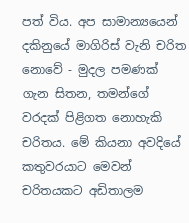පත් විය. අප සාමාන්‍යයෙන් දකිනුයේ මාගිරිස් වැනි චරිත නොවේ - මුදල පමණක් ගැන සිතන, තමන්ගේ වරදක් පිළිගත නොහැකි චරිතය. මේ කියනා අවදියේ කතුවරයාට මෙවන් චරිතයකට අඩිතාලම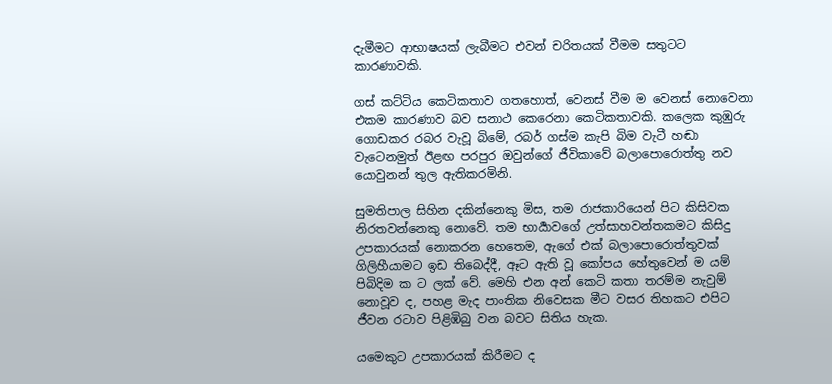දැමීමට ආභාෂයක් ලැබීමට එවන් චරිතයක් වීමම සතුටට කාරණාවකි.

ගස් කට්ටිය කෙටිකතාව ගතහොත්, වෙනස් වීම ම වෙනස් නොවෙනා එකම කාරණාව බව සනාථ කෙරෙනා කෙටිකතාවකි. කලෙක කුඹුරු ගොඩකර රබර වැවූ බිමේ, රබර් ගස්ම කැපි බිම වැටී හඬා වැටෙනමුත් ඊළඟ පරපුර ඔවුන්ගේ ජීවිකාවේ බලාපොරොත්තු නව යොවුනන් තුල ඇතිකරමිනි.

සුමතිපාල සිහින දකින්නෙකු මිස, තම රාජකාරියෙන් පිට කිසිවක නිරතවන්නෙකු නොවේ. තම භාර්‍යාවගේ උත්සාහවන්තකමට කිසිදු උපකාරයක් නොකරන හෙතෙම, ඇගේ එක් බලාපොරොත්තුවක් ගිලිහීයාමට ඉඩ තිබෙද්දී, ඈට ඇති වූ කෝපය හේතුවෙන් ම යම් පිබිදිම ක ට ලක් වේ. මෙහි එන අන් කෙටි කතා තරම්ම නැවුම් නොවූව ද, පහළ මැද පාංතික නිවෙසක මීට වසර තිහකට එපිට ජීවන රටාව පිළිඹිබු වන බවට සිතිය හැක.

යමෙකුට උපකාරයක් කිරීමට ද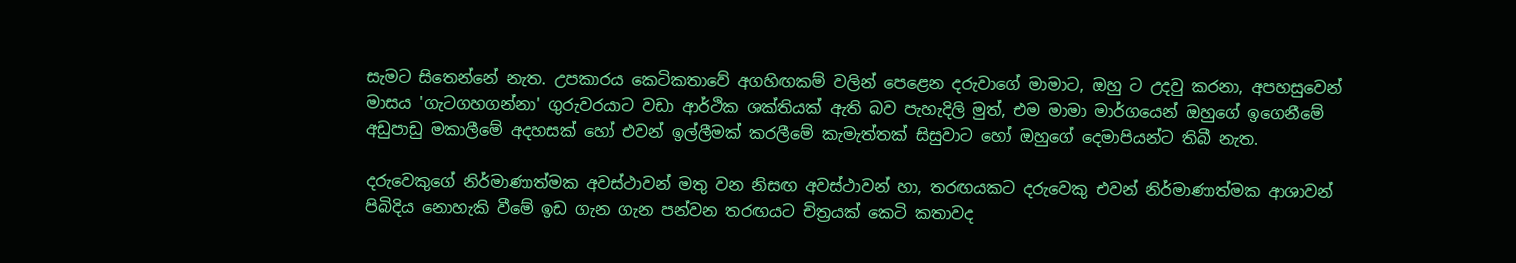සැමට සිතෙන්නේ නැත. උපකාරය කෙටිකතාවේ අගහිඟකම් වලින් පෙළෙන දරුවාගේ මාමාට, ඔහු ට උදවු කරනා, අපහසුවෙන් මාසය 'ගැටගහගන්නා' ගුරුවරයාට වඩා ආර්ථික ශක්තියක් ඇති බව පැහැදිලි මුත්, එම මාමා මාර්ගයෙන් ඔහුගේ ඉගෙනීමේ අඩුපාඩු මකාලීමේ අදහසක් හෝ එවන් ඉල්ලීමක් කරලීමේ කැමැත්තක් සිසුවාට හෝ ඔහුගේ දෙමාපියන්ට තිබී නැත.

දරුවෙකුගේ නිර්මාණාත්මක අවස්ථාවන් මතු වන නිසඟ අවස්ථාවන් හා, තරඟයකට දරුවෙකු එවන් නිර්මාණාත්මක ආශාවන් පිබිදිය නොහැකි වීමේ ඉඩ ගැන ගැන පන්වන තරඟයට චිත්‍රයක් කෙටි කතාවද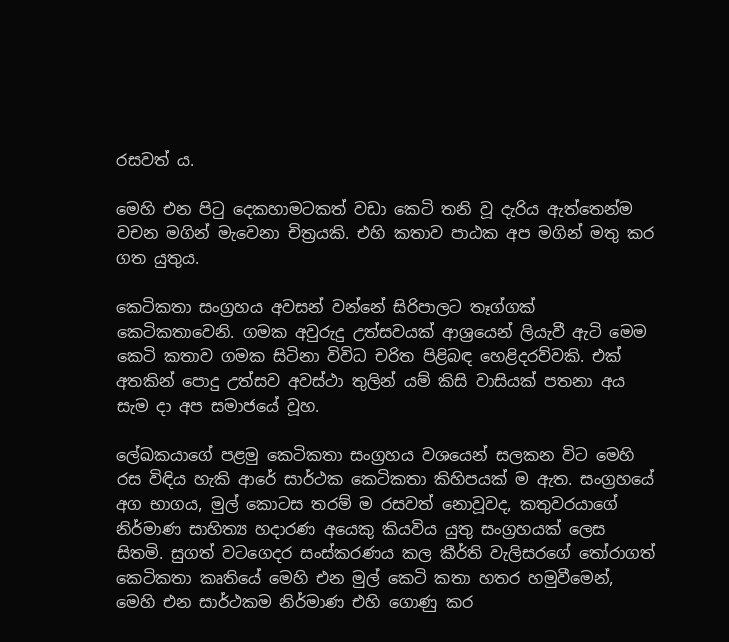රසවත් ය.

මෙහි එන පිටු දෙකහාමටකත් වඩා කෙටි තනි වූ දැරිය ඇත්තෙන්ම වචන මගින් මැවෙනා චිත්‍රයකි. එහි කතාව පාඨක අප මගින් මතු කර ගත යුතුය.

කෙටිකතා සංග්‍රහය අවසන් වන්නේ සිරිපාලට තෑග්ගක් කෙටිකතාවෙනි. ගමක අවුරුදු උත්සවයක් ආශ්‍රයෙන් ලියැවී ඇටි මෙම කෙටි කතාව ගමක සිටිනා විවිධ චරිත පිළිබඳ හෙළිදරව්වකි. එක් අතකින් පොදු උත්සව අවස්ථා තුලින් යම් කිසි වාසියක් පතනා අය සැම දා අප සමාජයේ වූහ.

ලේඛකයාගේ පළමු කෙටිකතා සංග්‍රහය වශයෙන් සලකන විට මෙහි රස විඳිය හැකි ආරේ සාර්ථක කෙටිකතා කිහිපයක් ම ඇත. සංග්‍රහයේ අග භාගය, මුල් කොටස තරම් ම රසවත් නොවූවද, කතුවරයාගේ නිර්මාණ සාහිත්‍ය හදාරණ අයෙකු කියවිය යුතු සංග්‍රහයක් ලෙස සිතමි. සුගත් වටගෙදර සංස්කරණය කල කීර්ති වැලිසරගේ තෝරාගත් කෙටිකතා කෘතියේ මෙහි එන මුල් කෙටි කතා හතර හමුවීමෙන්, මෙහි එන සාර්ථකම නිර්මාණ එහි ගොණු කර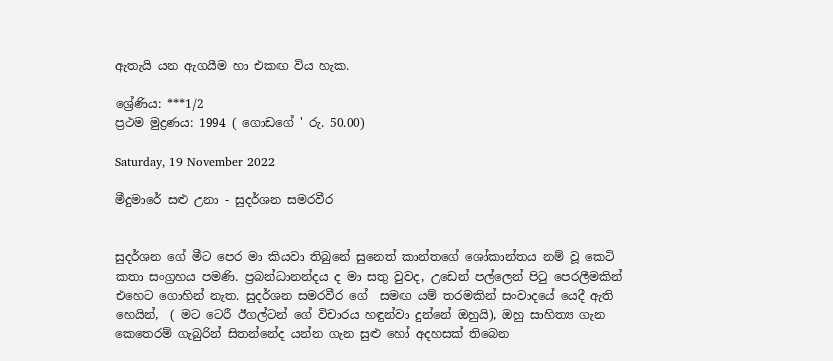ඇතැයි යන ඇගයීම හා එකඟ විය හැක.

ශ්‍රේණිය: ***1/2
ප්‍රථම මුද්‍රණය: 1994 ( ගොඩගේ ' රු. 50.00)

Saturday, 19 November 2022

මීදුමාරේ සළු උනා - සුදර්ශන සමරවීර


සුදර්ශන ගේ මීට පෙර මා කියවා තිබුනේ සුනෙත් කාන්තගේ ශෝකාන්තය නම් වූ කෙටි කතා සංග්‍රහය පමණි. ප්‍රබන්ධානන්දය ද මා සතු වුවද, උඩෙන් පල්ලෙන් පිටු පෙරලීමකින් එහෙට ගොහින් නැත. සුදර්ශන සමරවීර ගේ  සමඟ යම් තරමකින් සංවාදයේ යෙදී ඇති හෙයින්,  ( මට ටෙරී ඊගල්ටන් ගේ විචාරය හඳුන්වා දුන්නේ ඔහුයි), ඔහු සාහිත්‍ය ගැන කෙතෙරම් ගැබුරින් සිතන්නේද යන්න ගැන සුළු හෝ අදහසක් තිබෙන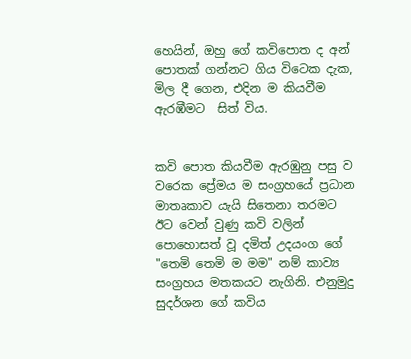හෙයින්, ඔහු ගේ කවිපොත ද අන් පොතක් ගන්නට ගිය විටෙක දැක, මිල දී ගෙන, එදින ම කියවීම ඇරඹීමට  සිත් විය.


කවි පොත කියවීම ඇරඹුනු පසු ව වරෙක ප්‍රේමය ම සංග්‍රහයේ ප්‍රධාන මාතෘකාව යැයි සිතෙනා තරමට ඊට වෙන් වුණු කවි වලින් පොහොසත් වූ දමිත් උදයංග ගේ "තෙමි තෙමි ම මම" නම් කාව්‍ය සංග්‍රහය මතකයට නැගිනි. එනුමුදු සුදර්ශන ගේ කවිය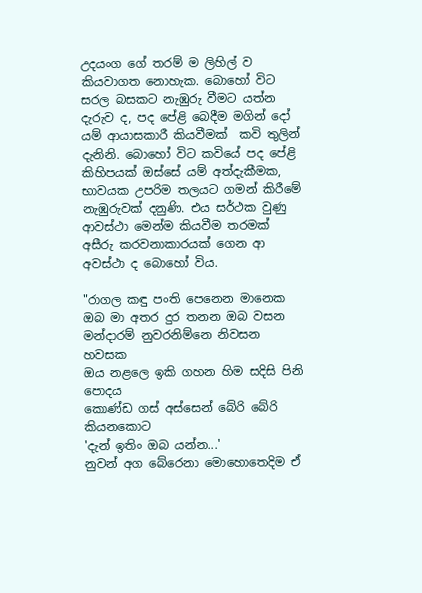උදයංග ගේ තරම් ම ලිහිල් ව කියවාගත නොහැක. බොහෝ විට සරල බසකට නැඹුරු වීමට යත්න දැරුව ද, පද පේළි බෙදීම මගින් දෝ යම් ආයාසකාරී කියවීමක්  කවි තුලින් දැනිනි. බොහෝ විට කවියේ පද පේළි කිහිපයක් ඔස්සේ යම් අත්දැකීමක, භාවයක උපරිම තලයට ගමන් කිරීමේ නැඹුරුවක් දනුණි. එය සර්ථක වුණු ආවස්ථා මෙන්ම කියවීම තරමක් අසීරු කරවනාකාරයක් ගෙන ආ අවස්ථා ද බොහෝ විය.

"රාගල කඳු පංති පෙනෙන මානෙක
ඔබ මා අතර දුර තනන ඔබ වසන
මන්දාරම් නුවරනිම්නෙ නිවසන හවසක
ඔය නළලෙ ඉකි ගහන හිම සදිසි පිනි පොදය
කොණ්ඩ ගස් අස්සෙන් බේරි බේරි කියනකොට
'දැන් ඉතිං ඔබ යන්න...'
නුවන් අග බේරෙනා මොහොතෙදිම ඒ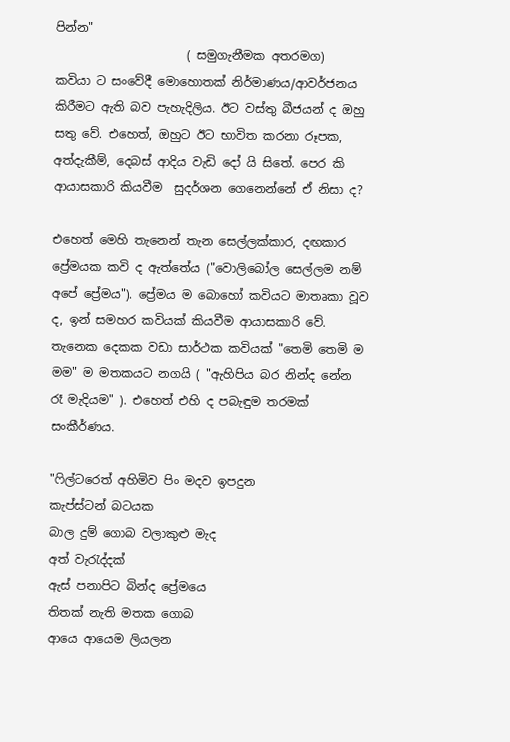පින්න"
                      ( සමුගැනීමක අතරමග)
කවියා ට සංවේදී මොහොතක් නිර්මාණය/ආවර්ජනය කිරීමට ඇති බව පැහැදිලිය. ඊට වස්තු බීජයන් ද ඔහු සතු වේ. එහෙත්, ඔහුට ඊට භාවිත කරනා රූපක, අත්දැකීම්, දෙබස් ආදිය වැඩි දෝ යි සිතේ. පෙර කි ආයාසකාරි කියවීම  සුදර්ශන ගෙනෙන්නේ ඒ නිසා ද?

එහෙත් මෙහි තැනෙන් තැන සෙල්ලක්කාර, දඟකාර ප්‍රේමයක කවි ද ඇත්තේය ("වොලිබෝල සෙල්ලම නම් අපේ ප්‍රේමය"). ප්‍රේමය ම බොහෝ කවියට මාතෘකා වූව ද, ඉන් සමහර කවියක් කියවීම ආයාසකාරි වේ. තැනෙක දෙකක වඩා සාර්ථක කවියක් "තෙමි තෙමි ම මම" ම මතකයට නගයි ( "ඇහිපිය බර නින්ද නේන රෑ මැදියම" ). එහෙත් එහි ද පබැඳුම තරමක් සංකීර්ණය.

"ෆිල්ටරෙත් අහිමිව පිං මදව ඉපදුන
කැප්ස්ටන් බටයක
බාල දුම් ගොබ වලාකුළු මැද
අත් වැරැද්දක්
ඇස් පනාපිට බින්ද ප්‍රේමයෙ
තිතක් නැති මතක ගොබ
ආයෙ ආයෙම ලියලන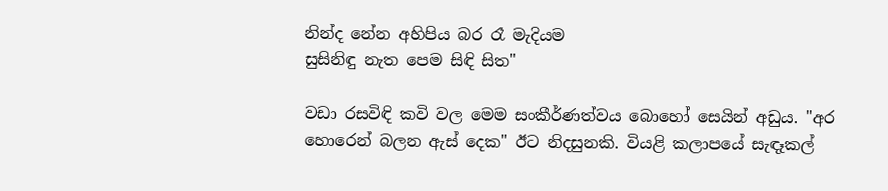නින්ද නේන අහිපිය බර රෑ මැදියම
සුසිනිඳු නැත පෙම සිඳි සිත"

වඩා රසවිඳි කවි වල මෙම සංකීර්ණත්වය බොහෝ සෙයින් අඩුය. "අර හොරෙන් බලන ඇස් දෙක" ඊට නිදසුනකි. වියළි කලාපයේ සැඳෑකල්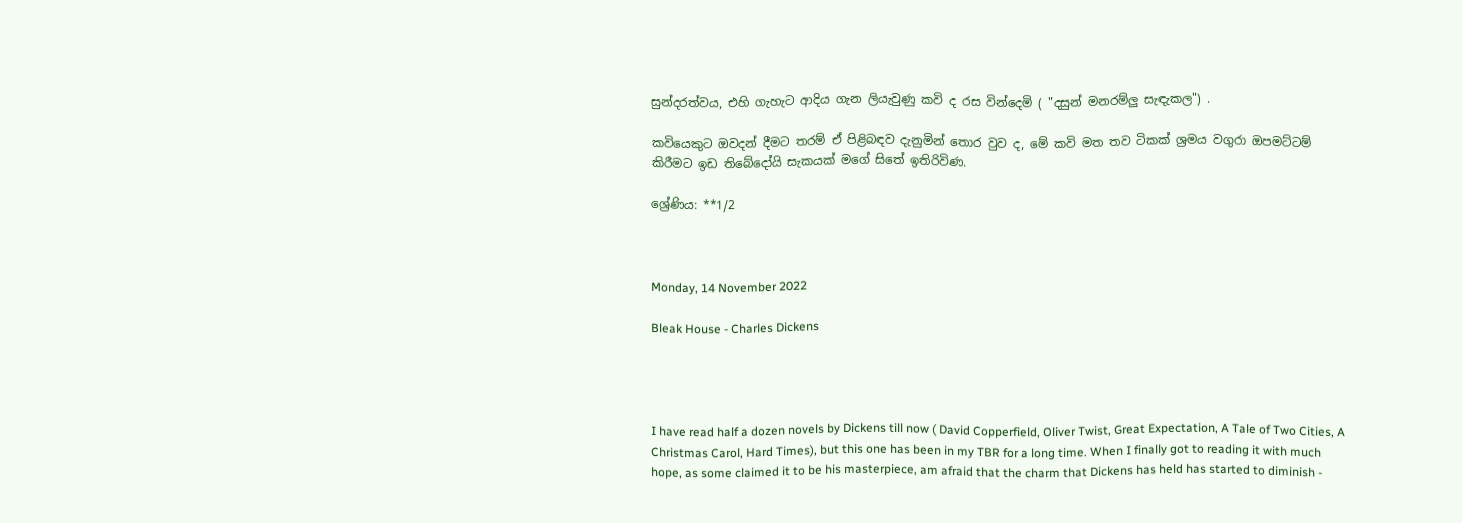සුන්දරත්වය, එහි ගැහැට ආදිය ගැන ලියැවුණු කවි ද රස වින්දෙමි ( "දසුන් මනරම්ලු සැඳැකල") .

කවියෙකුට ඔවදන් දීමට තරම් ඒ පිළිබඳව දැනුමින් තොර වුව ද, මේ කවි මත තව ටිකක් ශ්‍රමය වගුරා ඔපමට්ටම් කිරීමට ඉඩ තිබේදෝයි සැකයක් මගේ සිතේ ඉතිරිවිණ.

ශ්‍රේණිය: **1/2



Monday, 14 November 2022

Bleak House - Charles Dickens




I have read half a dozen novels by Dickens till now ( David Copperfield, Oliver Twist, Great Expectation, A Tale of Two Cities, A Christmas Carol, Hard Times), but this one has been in my TBR for a long time. When I finally got to reading it with much hope, as some claimed it to be his masterpiece, am afraid that the charm that Dickens has held has started to diminish -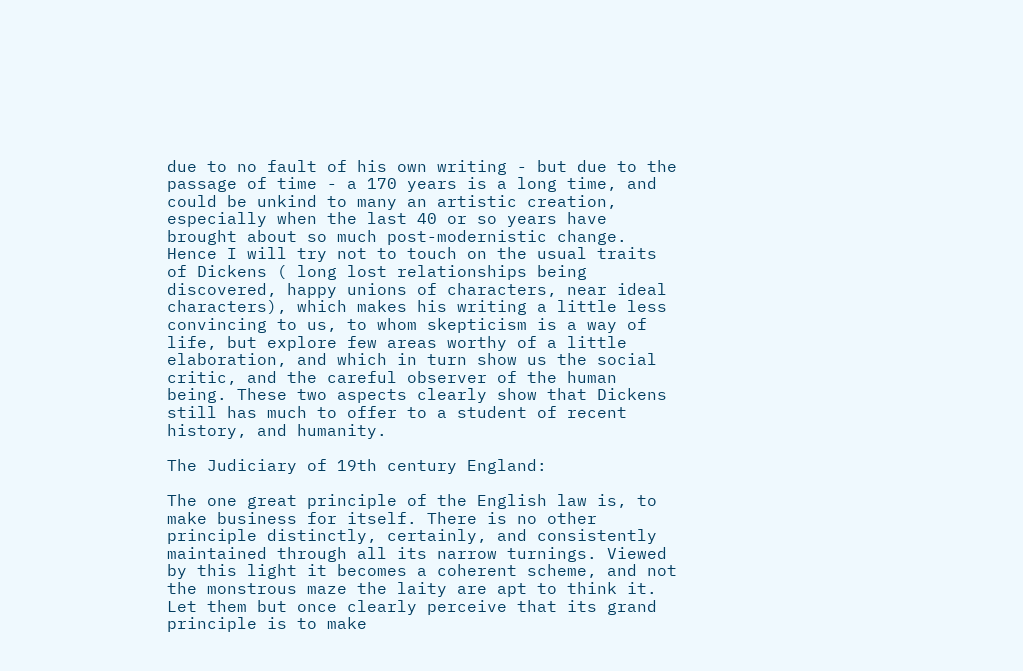due to no fault of his own writing - but due to the passage of time - a 170 years is a long time, and could be unkind to many an artistic creation, especially when the last 40 or so years have brought about so much post-modernistic change. Hence I will try not to touch on the usual traits of Dickens ( long lost relationships being discovered, happy unions of characters, near ideal characters), which makes his writing a little less convincing to us, to whom skepticism is a way of life, but explore few areas worthy of a little elaboration, and which in turn show us the social critic, and the careful observer of the human being. These two aspects clearly show that Dickens still has much to offer to a student of recent history, and humanity.

The Judiciary of 19th century England:

The one great principle of the English law is, to make business for itself. There is no other principle distinctly, certainly, and consistently maintained through all its narrow turnings. Viewed by this light it becomes a coherent scheme, and not the monstrous maze the laity are apt to think it. Let them but once clearly perceive that its grand principle is to make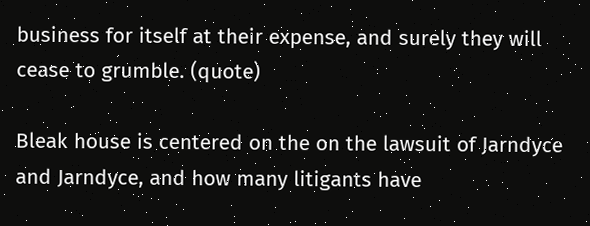business for itself at their expense, and surely they will cease to grumble. (quote)

Bleak house is centered on the on the lawsuit of Jarndyce and Jarndyce, and how many litigants have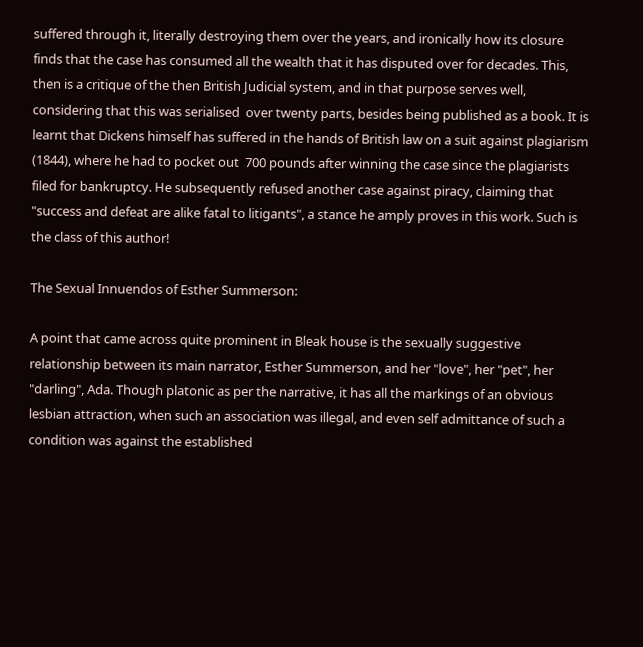suffered through it, literally destroying them over the years, and ironically how its closure finds that the case has consumed all the wealth that it has disputed over for decades. This, then is a critique of the then British Judicial system, and in that purpose serves well, considering that this was serialised  over twenty parts, besides being published as a book. It is learnt that Dickens himself has suffered in the hands of British law on a suit against plagiarism (1844), where he had to pocket out  700 pounds after winning the case since the plagiarists filed for bankruptcy. He subsequently refused another case against piracy, claiming that "success and defeat are alike fatal to litigants", a stance he amply proves in this work. Such is the class of this author!

The Sexual Innuendos of Esther Summerson:

A point that came across quite prominent in Bleak house is the sexually suggestive relationship between its main narrator, Esther Summerson, and her "love", her "pet", her "darling", Ada. Though platonic as per the narrative, it has all the markings of an obvious lesbian attraction, when such an association was illegal, and even self admittance of such a condition was against the established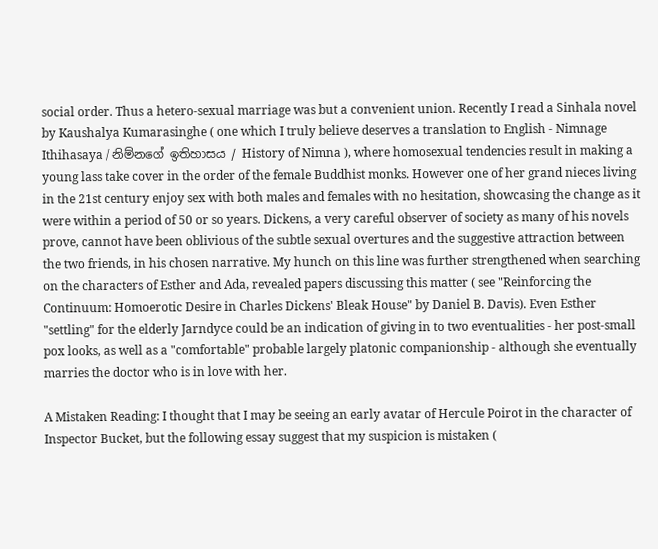social order. Thus a hetero-sexual marriage was but a convenient union. Recently I read a Sinhala novel by Kaushalya Kumarasinghe ( one which I truly believe deserves a translation to English - Nimnage Ithihasaya / නිම්නගේ ඉතිහාසය / History of Nimna ), where homosexual tendencies result in making a young lass take cover in the order of the female Buddhist monks. However one of her grand nieces living in the 21st century enjoy sex with both males and females with no hesitation, showcasing the change as it were within a period of 50 or so years. Dickens, a very careful observer of society as many of his novels prove, cannot have been oblivious of the subtle sexual overtures and the suggestive attraction between the two friends, in his chosen narrative. My hunch on this line was further strengthened when searching on the characters of Esther and Ada, revealed papers discussing this matter ( see "Reinforcing the Continuum: Homoerotic Desire in Charles Dickens' Bleak House" by Daniel B. Davis). Even Esther "settling" for the elderly Jarndyce could be an indication of giving in to two eventualities - her post-small pox looks, as well as a "comfortable" probable largely platonic companionship - although she eventually marries the doctor who is in love with her.

A Mistaken Reading: I thought that I may be seeing an early avatar of Hercule Poirot in the character of Inspector Bucket, but the following essay suggest that my suspicion is mistaken (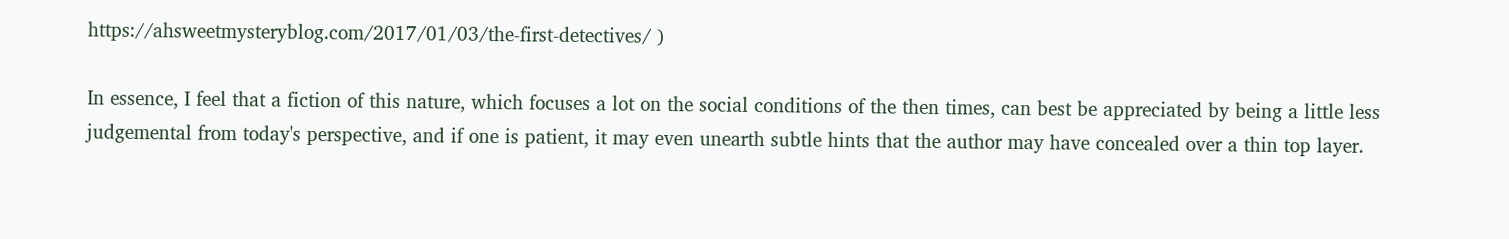https://ahsweetmysteryblog.com/2017/01/03/the-first-detectives/ )

In essence, I feel that a fiction of this nature, which focuses a lot on the social conditions of the then times, can best be appreciated by being a little less judgemental from today's perspective, and if one is patient, it may even unearth subtle hints that the author may have concealed over a thin top layer.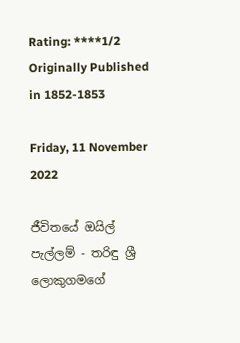Rating: ****1/2
Originally Published in 1852-1853

Friday, 11 November 2022

ජීවිතයේ ඔයිල් පැල්ලම් - තරිඳු ශ්‍රී ලොකුගමගේ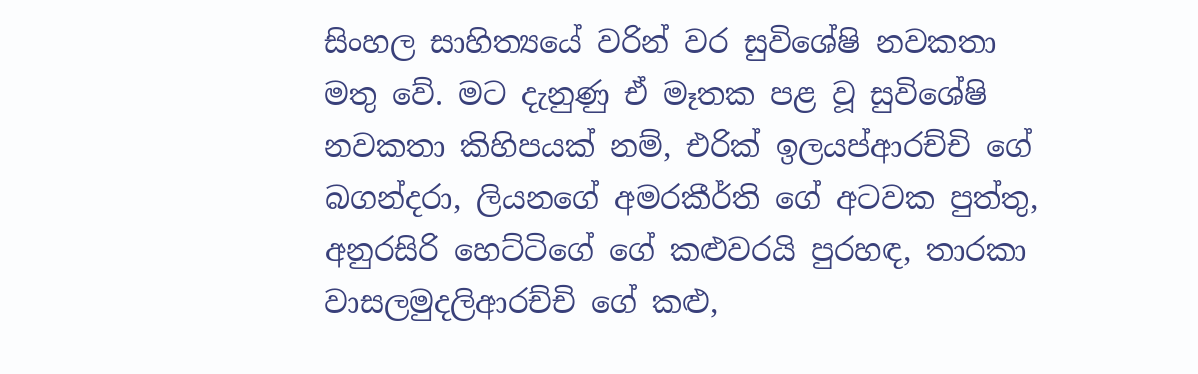සිංහල සාහිත්‍යයේ වරින් වර සුවිශේෂි නවකතා මතු වේ. මට දැනුණු ඒ මෑතක පළ වූ සුවිශේෂි නවකතා කිහිපයක් නම්, එරික් ඉලයප්ආරච්චි ගේ බගන්දරා, ලියනගේ අමරකීර්ති ගේ අටවක පුත්තු, අනුරසිරි හෙට්ටිගේ ගේ කළුවරයි පුරහඳ, තාරකා වාසලමුදලිආරච්චි ගේ කළු,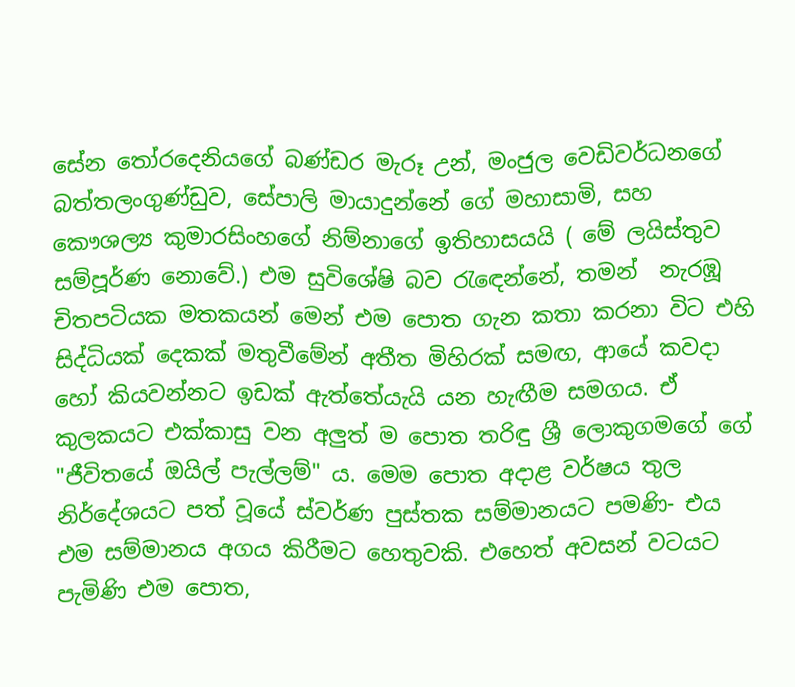සේන තෝරදෙනියගේ බණ්ඩර මැරූ උන්, මංජුල වෙඩිවර්ධනගේ බත්තලංගුණ්ඩුව, සේපාලි මායාදුන්නේ ගේ මහාසාමි, සහ කෞශල්‍ය කුමාරසිංහගේ නිම්නාගේ ඉතිහාසයයි ( මේ ලයිස්තුව සම්පූර්ණ නොවේ.) එම සුවිශේෂි බව රැඳෙන්නේ, තමන්  නැරඹූ චිතපටියක මතකයන් මෙන් එම පොත ගැන කතා කරනා විට එහි සිද්ධියක් දෙකක් මතුවීමේන් අතීත මිහිරක් සමඟ, ආයේ කවදා හෝ කියවන්නට ඉඩක් ඇත්තේයැයි යන හැඟීම සමගය. ඒ කුලකයට එක්කාසු වන අලුත් ම පොත තරිඳු ශ්‍රී ලොකුගමගේ ගේ "ජීවිතයේ ඔයිල් පැල්ලම්" ය. මෙම පොත අදාළ වර්ෂය තුල නිර්දේශයට පත් වූයේ ස්වර්ණ පුස්තක සම්මානයට පමණි- එය එම සම්මානය අගය කිරීමට හෙතුවකි. එහෙත් අවසන් වටයට පැමිණි එම පොත,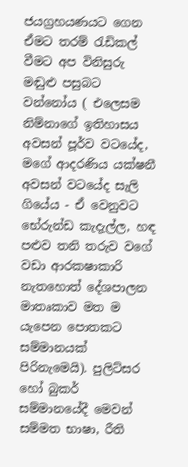ජයග්‍රහයණයට ගෙන ඒමට තරම් රැඩිකල් වීමට අප විනිසුරු මඬුළු පසුබට වන්නෝය ( එලෙසම නිම්නාගේ ඉතිහාසය අවසන් පූර්ව වටයේද, මගේ ආදරණිය යක්ෂනී අවසන් වටයේද සැලි ගියේය - ඒ වෙනුවට භේරුන්ඩ කැදැල්ල, හඳ පළුව තනි තරුව වගේ වඩා ආරකෂාකාරි නැතහොත් දේශපාලන මාතෘකාව මත ම යැපෙන පොතකට සම්මානයක් පිරිනැමෙයි). පුලිට්සර හෝ බුකර් සම්මානයේදී මෙවන් සම්මත භාෂා, රීති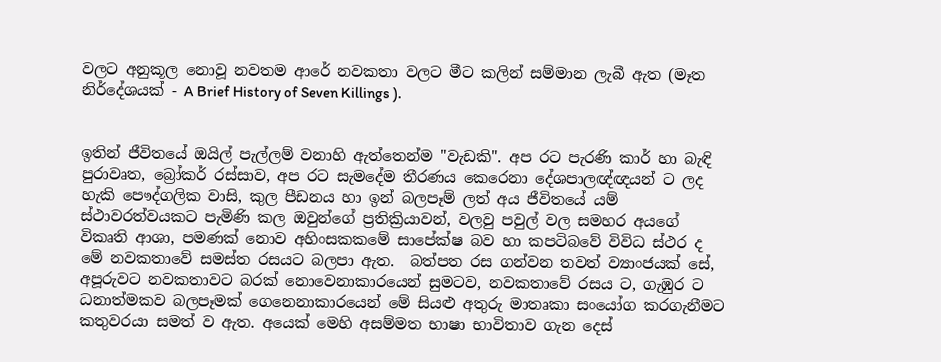වලට අනුකූල නොවූ නවතම ආරේ නවකතා වලට මීට කලින් සම්මාන ලැබී ඇත (මෑත නිර්දේශයක් - A Brief History of Seven Killings ).


ඉතින් ජීවිතයේ ඔයිල් පැල්ලම් වනාහි ඇත්තෙන්ම "වැඩකි". අප රට පැරණි කාර් හා බැඳි පුරාවෘත, බ්‍රෝකර් රස්සාව, අප රට සැමදේම තීරණය කෙරෙනා දේශපාලඥ්ඥයන් ට ලද හැකි පෞද්ගලික වාසි, කුල පීඩනය හා ඉන් බලපෑම් ලත් අය ජීවිතයේ යම් ස්ථාවරත්වයකට පැමිණි කල ඔවුන්ගේ ප්‍රතික්‍රියාවන්, වලවු පවුල් වල සමහර අයගේ විකෘති ආශා, පමණක් නොව අහිංසකකමේ සාපේක්ෂ බව හා කපටිබවේ විවිධ ස්ථර ද මේ නවකතාවේ සමස්ත රසයට බලපා ඇත.  බත්පත රස ගන්වන තවත් ව්‍යාංජයක් සේ, අපූරුවට නවකතාවට බරක් නොවෙනාකාරයෙන් සුමටව, නවකතාවේ රසය ට, ගැඹුර ට ධනාත්මකව බලපෑමක් ගෙනෙනාකාරයෙන් මේ සියළු අතුරු මාතෘකා සං‍යෝග කරගැනීමට කතුවරයා සමත් ව ඇත. අයෙක් මෙහි අසම්මත භාෂා භාවිතාව ගැන දෙස්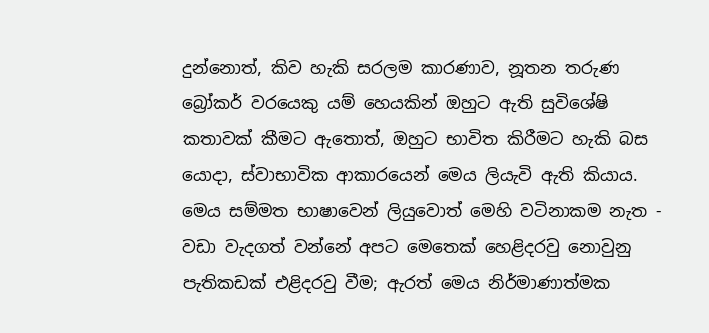දුන්නොත්, කිව හැකි සරලම කාරණාව, නූතන තරුණ බ්‍රෝකර් වරයෙකු යම් හෙයකින් ඔහුට ඇති සුවිශේෂි කතාවක් කීමට ඇතොත්, ඔහුට භාවිත කිරීමට හැකි බස යොදා, ස්වාභාවික ආකාරයෙන් මෙය ලියැවි ඇති කියාය. මෙය සම්මත භාෂාවෙන් ලියුවොත් මෙහි වටිනාකම නැත - වඩා වැදගත් වන්නේ අපට මෙතෙක් හෙළිදරවු නොවුනු පැතිකඩක් එළිදරවු වීම; ඇරත් මෙය නිර්මාණාත්මක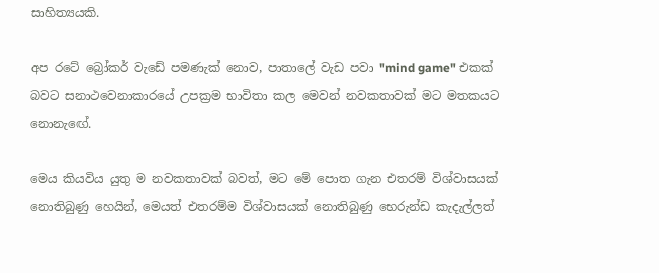සාහිත්‍යයකි.

අප රටේ බ්‍රෝකර් වැඩේ පමණැක් නොව, පාතාලේ වැඩ පවා "mind game" එකක් බවට සනාථවෙනාකාරයේ උපක්‍රම භාවිතා කල මෙවන් නවකතාවක් මට මතකයට නොනැඟේ.

මෙය කියවිය යුතු ම නවකතාවක් බවත්, මට මේ පොත ගැන එතරම් විශ්වාසයක් නොතිබුණු හෙයින්, මෙයත් එතරම්ම විශ්වාසයක් නොතිබුණු භෙරුන්ඩ කැදැල්ලත්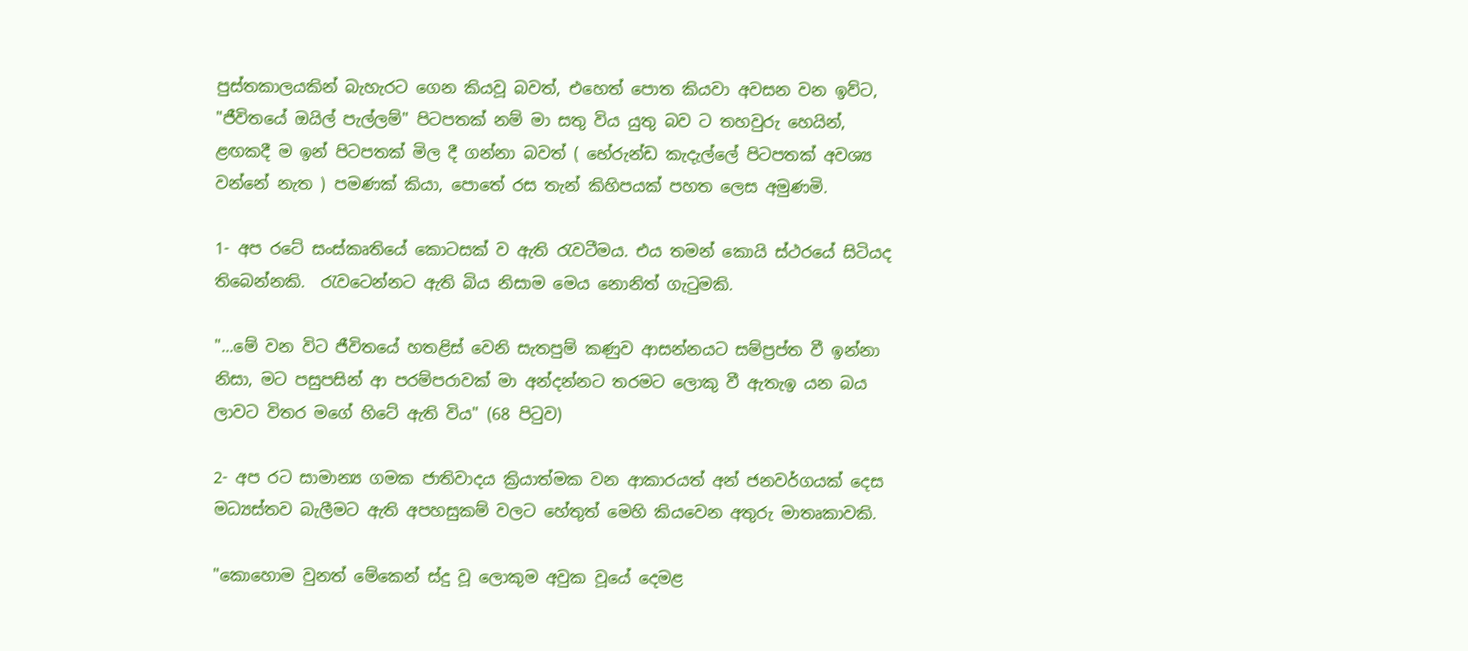පුස්තකාලයකින් බැහැරට ගෙන කියවූ බවත්, එහෙත් පොත කියවා අවසන වන ඉව්ට, "ජීවිතයේ ඔයිල් පැල්ලම්" පිටපතක් නම් මා සතු විය යුතු බව ට තහවුරු හෙයින්, ළඟකදී ම ඉන් පිටපතක් මිල දී ගන්නා බවත් ( භේරුන්ඩ කැදැල්ලේ පිටපතක් අවශ්‍ය වන්නේ නැත ) පමණක් කියා, පොතේ රස තැන් කිහිපයක් පහත ලෙස අමුණමි.

1- අප රටේ සංස්කෘතියේ කොටසක් ව ඇති රැවටීමය. එය තමන් කොයි ස්ථරයේ සිටියද තිබෙන්නකි.  රැවටෙන්නට ඇති බිය නිසාම මෙය නොනිත් ගැටුමකි.

"...මේ වන විට ජීවිතයේ හතළිස් වෙනි සැතපුම් කණුව ආසන්නයට සම්ප්‍රප්ත වී ඉන්නා නිසා, මට පසුපසින් ආ පරම්පරාවක් මා අන්දන්නට තරමට ලොකු වී ඇතැඉ යන බය ලාවට විතර මගේ හිටේ ඇති විය" (68 පිටුව)

2- අප රට සාමාන්‍ය ගමක ජාතිවාදය ක්‍රියාත්මක වන ආකාරයත් අන් ජනවර්ගයක් දෙස මධ්‍යස්තව බැලීමට ඇති අපහසුකම් වලට හේතුත් මෙහි කියවෙන අතුරු මාතෘකාවකි.

"කොහොම වුනත් මේකෙන් ස්දු වූ ලොකුම අවුක වූයේ දෙමළ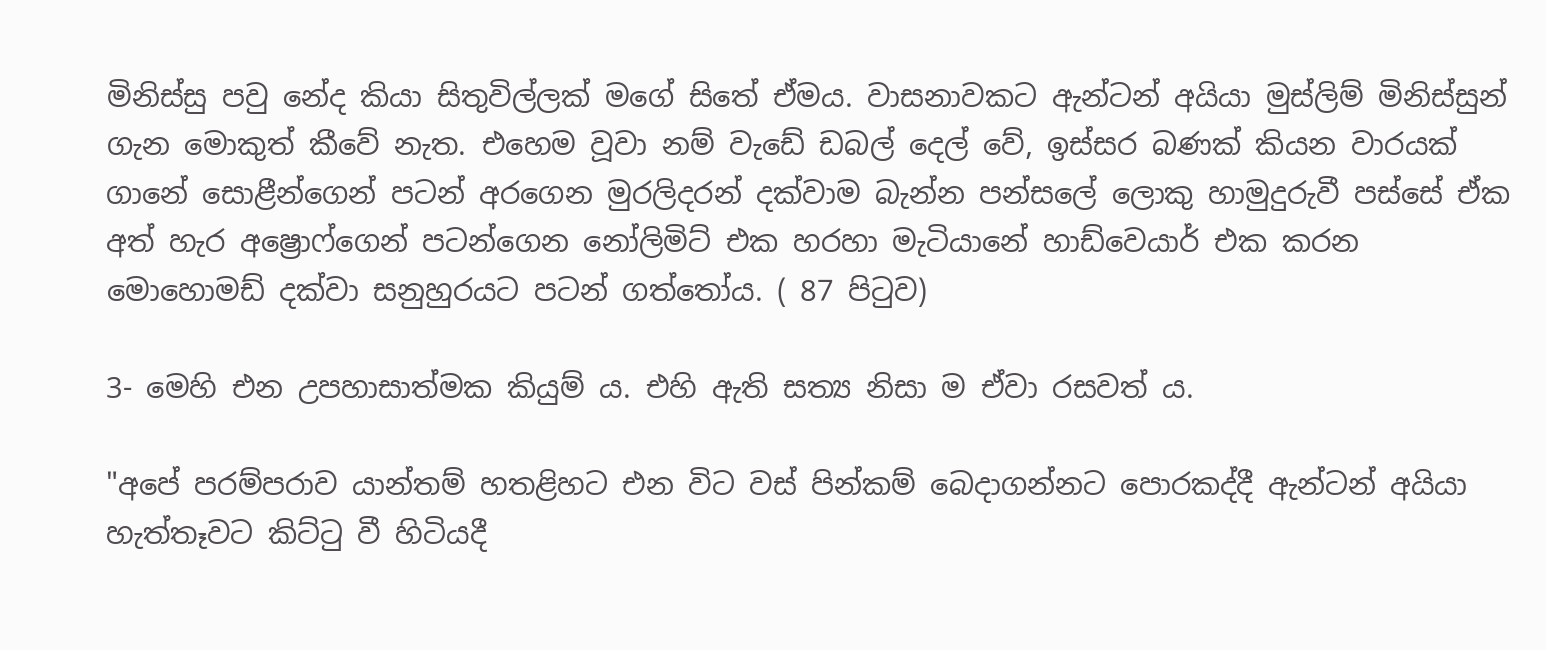මිනිස්සු පවු නේද කියා සිතුවිල්ලක් මගේ සිතේ ඒමය. වාසනාවකට ඇන්ටන් අයියා මුස්ලිම් මිනිස්සුන් ගැන මොකුත් කීවේ නැත. එහෙම වූවා නම් වැඩේ ඩබල් දෙල් වේ, ඉස්සර බණක් කියන වාරයක් ගානේ සොළීන්ගෙන් පටන් අරගෙන මුරලිදරන් දක්වාම බැන්න පන්සලේ ලොකු හාමුදුරුවී පස්සේ ඒක අත් හැර අෂ්‍රොෆ්ගෙන් පටන්ගෙන නෝලිමිට් එක හරහා මැටියානේ හාඩ්වෙයාර් එක කරන මොහොමඩ් දක්වා සනුහුරයට පටන් ගත්තෝය. ( 87 පිටුව)

3- මෙහි එන උපහාසාත්මක කියුම්‍ ය. එහි ඇති සත්‍ය නිසා ම ඒවා රසවත් ය.

"අපේ පරම්පරාව යාන්තම් හතළිහට එන විට වස් පින්කම් බෙදාගන්නට පොරකද්දී ඇන්ටන් අයියා හැත්තෑවට කිට්ටු වී හිටියදී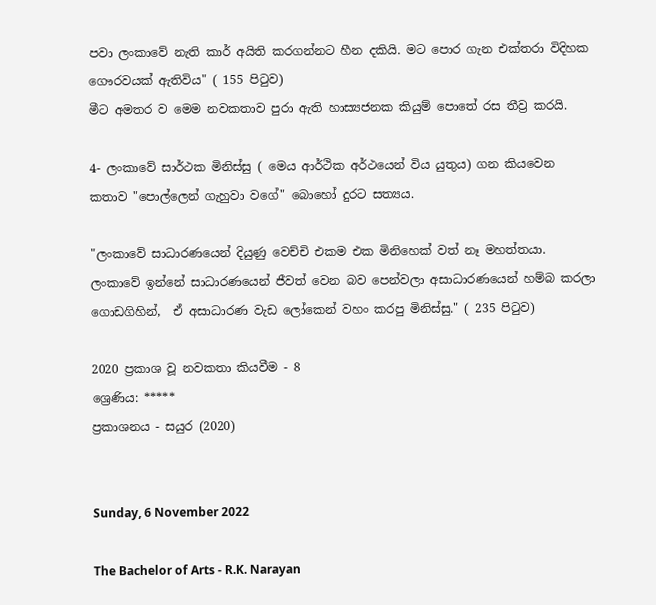පවා ලංකාවේ නැති කාර් අයිති කරගන්නට හීන දකියි. මට පොර ගැන එක්තරා විදිහක ගෞරවයක් ඇතිවිය" ( 155 පිටුව)
මීට අමතර ව මෙම නවකතාව පුරා ඇති හාස්‍යජනක කියුම් පොතේ රස තීව්‍ර කරයි.

4- ලංකාවේ සාර්ථක මිනිස්සු ( මෙය ආර්ථික අර්ථයෙන් විය යුතුය) ගන කියවෙන කතාව "පොල්ලෙන් ගැහුවා වගේ" බොහෝ දුරට සත්‍යය.

"ලංකාවේ සාධාරණයෙන් දියුණු වෙච්චි එකම එක මිනිහෙක් වත් නෑ මහත්තයා. ලංකාවේ ඉන්නේ සාධාරණයෙන් ජීවත් වෙන බව පෙන්වලා අසාධාරණයෙන් හම්බ කරලා ගොඩගිහින්,  ඒ අසාධාරණ වැඩ ලෝකෙන් වහං කරපු මිනිස්සු." ( 235 පිටුව)

2020 ප්‍රකාශ වූ නවකතා කියවීම - 8
ශ්‍රෙණිය: *****
ප්‍රකාශනය - සයුර (2020)


Sunday, 6 November 2022

The Bachelor of Arts - R.K. Narayan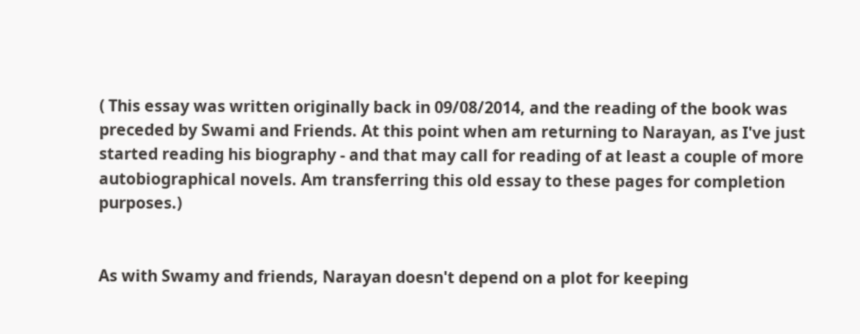( This essay was written originally back in 09/08/2014, and the reading of the book was preceded by Swami and Friends. At this point when am returning to Narayan, as I've just started reading his biography - and that may call for reading of at least a couple of more autobiographical novels. Am transferring this old essay to these pages for completion purposes.)


As with Swamy and friends, Narayan doesn't depend on a plot for keeping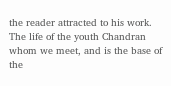the reader attracted to his work. The life of the youth Chandran whom we meet, and is the base of the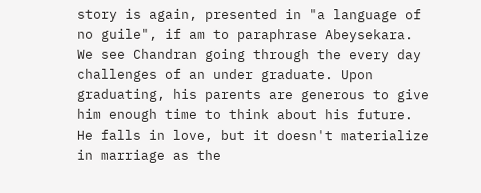story is again, presented in "a language of no guile", if am to paraphrase Abeysekara. We see Chandran going through the every day challenges of an under graduate. Upon graduating, his parents are generous to give him enough time to think about his future. He falls in love, but it doesn't materialize in marriage as the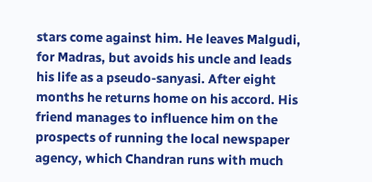stars come against him. He leaves Malgudi, for Madras, but avoids his uncle and leads his life as a pseudo-sanyasi. After eight months he returns home on his accord. His friend manages to influence him on the prospects of running the local newspaper agency, which Chandran runs with much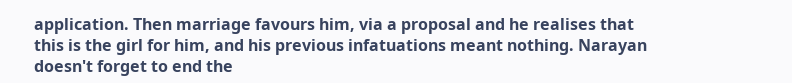application. Then marriage favours him, via a proposal and he realises that this is the girl for him, and his previous infatuations meant nothing. Narayan doesn't forget to end the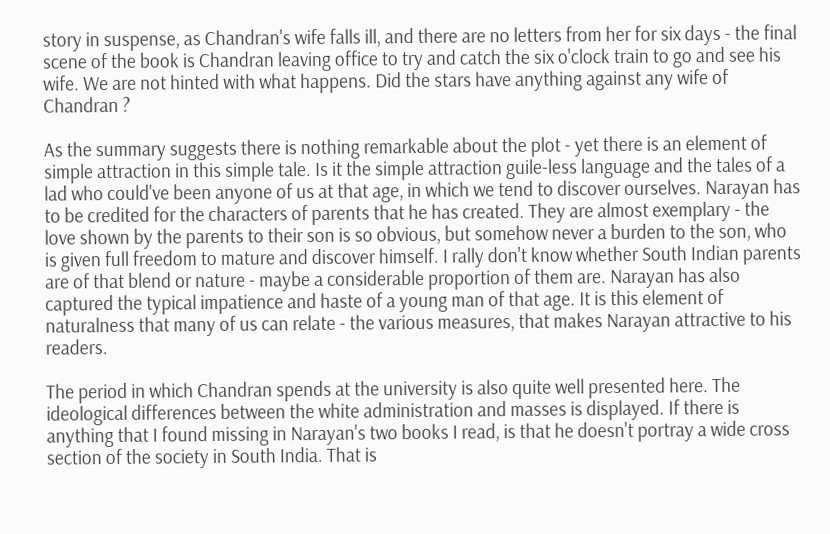story in suspense, as Chandran's wife falls ill, and there are no letters from her for six days - the final scene of the book is Chandran leaving office to try and catch the six o'clock train to go and see his wife. We are not hinted with what happens. Did the stars have anything against any wife of Chandran ?

As the summary suggests there is nothing remarkable about the plot - yet there is an element of simple attraction in this simple tale. Is it the simple attraction guile-less language and the tales of a lad who could've been anyone of us at that age, in which we tend to discover ourselves. Narayan has to be credited for the characters of parents that he has created. They are almost exemplary - the love shown by the parents to their son is so obvious, but somehow never a burden to the son, who is given full freedom to mature and discover himself. I rally don't know whether South Indian parents are of that blend or nature - maybe a considerable proportion of them are. Narayan has also captured the typical impatience and haste of a young man of that age. It is this element of naturalness that many of us can relate - the various measures, that makes Narayan attractive to his readers.

The period in which Chandran spends at the university is also quite well presented here. The ideological differences between the white administration and masses is displayed. If there is anything that I found missing in Narayan's two books I read, is that he doesn't portray a wide cross section of the society in South India. That is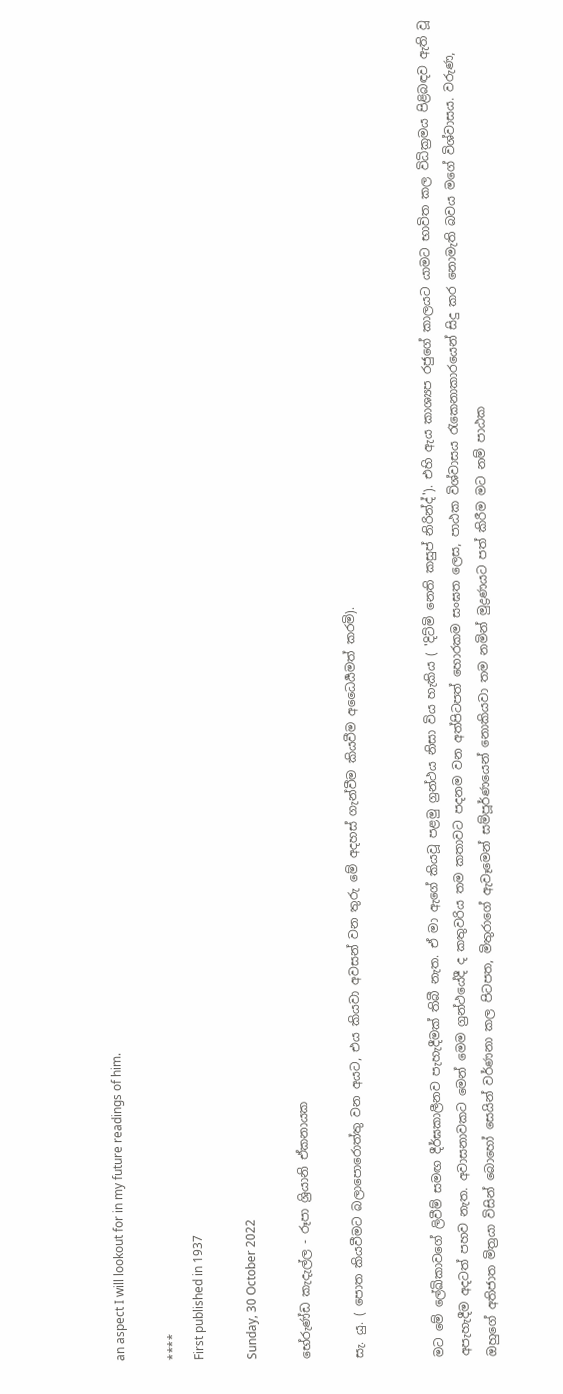an aspect I will lookout for in my future readings of him.

****
First published in 1937

Sunday, 30 October 2022

භේරුණ්ඩ කැදැල්ල - රූපා ශ්‍රියානි ඒකනායක

සැ. යු. ( පොත කියවීමට බලාපොරොත්තු වන අයට, එය කියවා අවසන් වන තුරු මේ අදහස් ගැන්වීම කියවීම අධෛර්‍යමත් කරමි).


මට මේ ලේඛිකාවගේ ලිවීම් සමඟ දීර්ඝකාලීනව පැහැදීමක් තිබී නැත. ඒ මා ඇගේ කියවූ පළමු ග්‍රන්ථය නිසා විය හැකිය ( 'දිට්මි නෙති කසුප් නිරින්ද්'). එහි ඇය කාශ්‍යප රජුගේ කාලයට යාමට භාවිත කල විධික්‍රමය පිළිබඳව ඇති වූ අපැහැදීම අදටත් පහව නැත. අවාසනාවකට මෙන් මෙම ග්‍රන්ථයේදී ද කතුවරිය තම කතාවට පදනම වන අත්පිටපත් හොරකම සංඝත ලෙස, පාඨක විශ්වාසය රැකෙනාකාරයෙන් සිදු කර නොමැති බවය මගේ විශ්වාසය. වරුණ, ඔහුගේ අතිජාත මිත්‍රයා විසින් බොහෝ සෙයින් වර්ණනා කල පිටපත, මිතුරාගේ ඇවෑමෙන් සම්පූර්ණයෙන් නොකියවා තම නමින් මුද්‍රණයට පත් කිරීම මට නම් පාඨක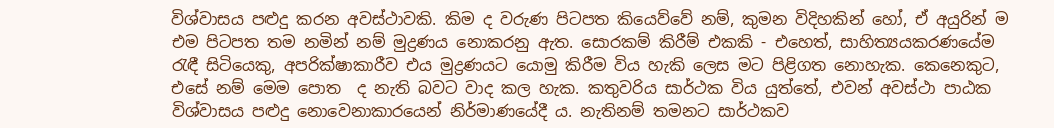විශ්වාසය පළුදු කරන අවස්ථාවකි. කිම ද වරුණ පිටපත කියෙව්වේ නම්, කුමන විදිහකින් හෝ, ඒ අයුරින් ම එම පිටපත තම නමින් නම් මුද්‍රණය නොකරනු ඇත. සොරකම් කිරීම් එකකි - එහෙත්, සාහිත්‍යයකරණයේම රැඳී සිටියෙකු, අපරික්ෂාකාරීව එය මුද්‍රණයට යොමු කිරීම විය හැකි ලෙස මට පිළිගත නොහැක. කෙනෙකුට, එසේ නම් මෙම පොත  ද නැති බවට වාද කල හැක. කතුවරිය සාර්ථක විය යුත්තේ, එවන් අවස්ථා පාඨක විශ්වාසය පළුදු නොවෙනාකාරයෙන් නිර්මාණයේදී ය. නැතිනම් තමනට සාර්ථකව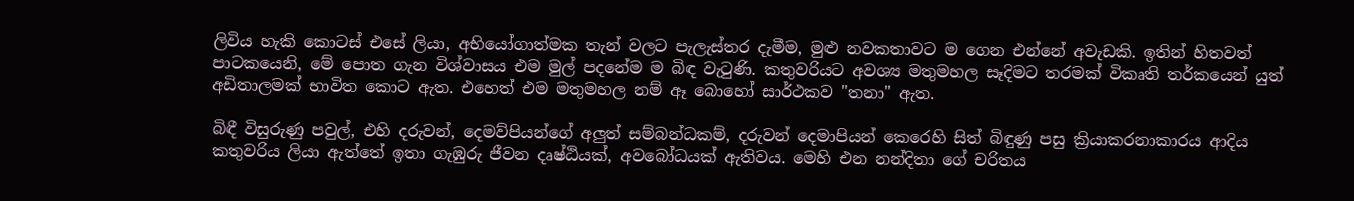ලිවිය හැකි කොටස් එසේ ලියා, අභියෝගාත්මක තැන් වලට පැලැස්තර දැමීම, මුළු නවකතාවට ම ගෙන එන්නේ අවැඩකි. ඉතින් හිතවත් පාටකයෙනි, මේ පොත ගැන විශ්වාසය එම මුල් පදනේම ම බිඳ වැටුණි. කතුවරියට අවශ්‍ය මතුමහල සෑදිමට තරමක් විකෘති තර්කයෙන් යුත් අඩිතාලමක් භාවිත කොට ඇත. එහෙත් එම මතුමහල නම් ඈ බොහෝ සාර්ථකව "තනා" ඇත.

බිඳී විසුරුණු පවුල්, එහි දරුවන්, දෙමව්පියන්ගේ අලුත් සම්බන්ධකම්, දරුවන් දෙමාපියන් කෙරෙහි සිත් බිඳුණු පසු ක්‍රියාකරනාකාරය ආදිය කතුවරිය ලියා ඇත්තේ ඉතා ගැඹුරු ජීවන දෘෂ්ඨියක්, අවබෝධයක් ඇතිවය. මෙහි එන නන්දිතා ගේ චරිතය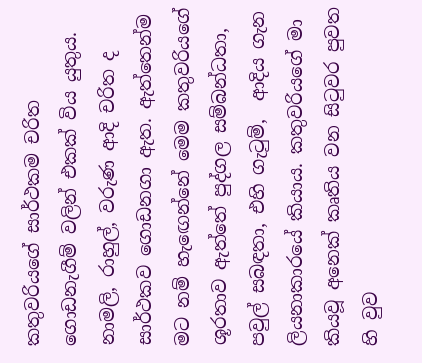කතුවරියගේ සාර්ථකම චරිත ගොඩනැගීම් වලින් එකක් විය යුතුය.  නාමලි, රාහුල්, වරුණ ආදි චරිත ද සාර්ථකව ගොඩනගා ඇත. ඇත්තෙන්ම මට නම් හැඟෙන්නේ මෙම කතුවරියගේ ශූරතාව ඇත්තේ පුද්ගල සම්බන්ධතා, පවුල් සබඳතා, එහි ගැටුම්,  ආදිය ගැන ලියනාකාරයේ කියාය. කතුවරියගේ මා කියවූ අනෙක් කෘතිය වන සිටුවර පුවත හි වුව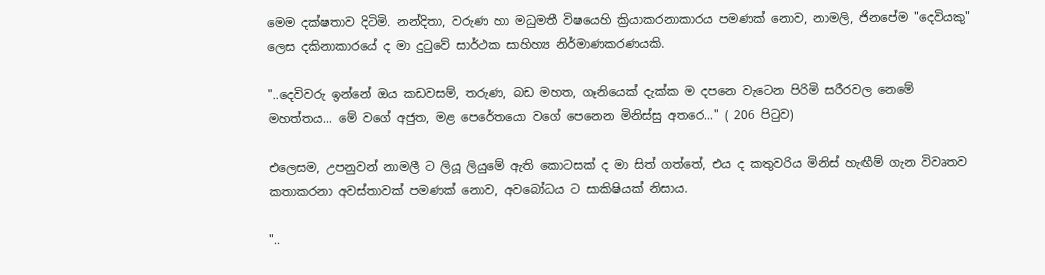මෙම දක්ෂතාව දිටිමි. නන්දිතා, වරුණ හා මධුමතී විෂයෙහි ක්‍රියාකරනාකාරය පමණක් නොව, නාමලි, ජිනපේම "දෙවියකු" ලෙස දකිනාකාරයේ ද මා දුටුවේ සාර්ථක සාහිහ්‍ය නිර්මාණකරණයකි.

"..දෙවිවරු ඉන්නේ ඔය කඩවසම්, තරුණ, බඩ මහත, ගෑනියෙක් දැක්ක ම දපනෙ වැටෙන පිරිමි සරීරවල නෙමේ මහත්තය... මේ වගේ අජුත, මළ පෙරේතයො වගේ පෙනෙන මිනිස්සු අතරෙ..." ( 206 පිටුව)

එලෙසම, උපනුවන් නාමලී ට ලියූ ලියුමේ ඇති කොටසක් ද මා සිත් ගත්තේ, එය ද කතුවරිය මිනිස් හැඟීම් ගැන විවෘතව කතාකරනා අවස්තාවක් පමණක් නොව, අවබෝධය ට සාකිෂියක් නිසාය.

"..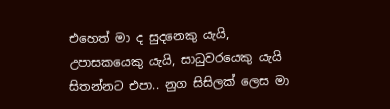එහෙත් මා ද සුදනෙකු යැයි, උපාසකයෙකු යැයි, සාධුවරයෙකු යැයි සිතන්නට එපා.. නුග සිසිලක් ලෙස මා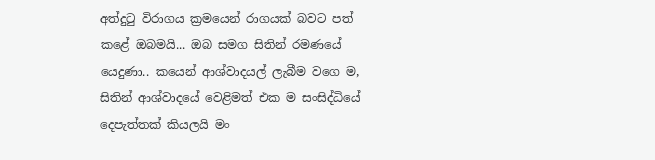අත්දුටු විරාගය ක්‍රමයෙන් රාගයක් බවට පත් කළේ ඔබමයි... ඔබ සමග සිතින් රමණයේ යෙදුණා.. කයෙන් ආශ්වාදයල් ලැබීම වගෙ ම, සිතින් ආශ්වාදයේ වෙළිමත් එක ම සංසිද්ධියේ දෙපැත්තක් කියලයි මං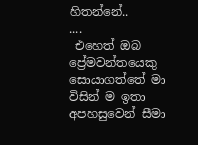හිතන්නේ..
....
 එහෙත් ඔබ ප්‍රේමවන්තයෙකු සොයාගත්තේ මා විසින් ම ඉතා අපහසුවෙන් සීමා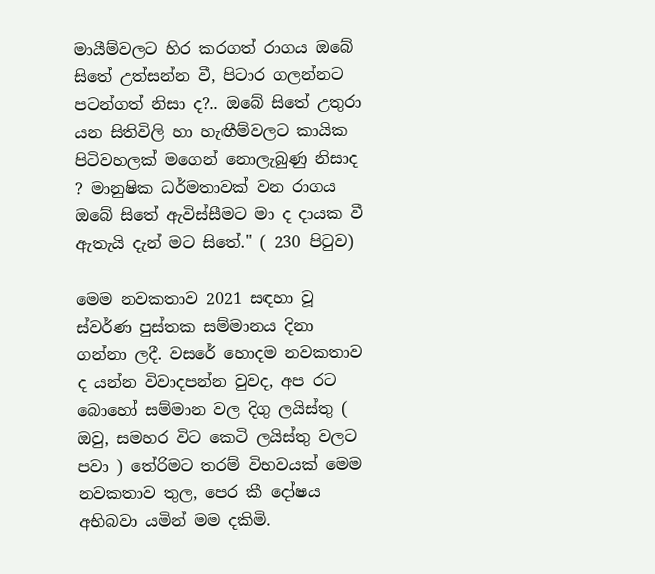මායීම්වලට හිර කරගත් රාගය ඔබේ සිතේ උත්සන්න වී, පිටාර ගලන්නට පටන්ගත් නිසා ද?.. ඔබේ සිතේ උතුරා යන සිතිවිලි හා හැඟීම්වලට කායික පිටිවහලක් මගෙන් නොලැබුණු නිසාද ? මානුෂික ධර්මතාවක් වන රාගය ඔබේ සිතේ ඇවිස්සීමට මා ද දායක වී ඇතැයි දැන් මට සිතේ." ( 230 පිටුව)

මෙම නවකතාව 2021 සඳහා වූ ස්වර්ණ පුස්තක සම්මානය දිනා ගන්නා ලදී. වසරේ හොදම නවකතාව ද යන්න විවාදපන්න වුවද, අප රට බොහෝ සම්මාන වල දිගු ලයිස්තු ( ඔවු, සමහර විට කෙටි ලයිස්තු වලට පවා ) තේරිමට තරම් විභවයක් මෙම නවකතාව තුල, පෙර කී දෝෂය අභිබවා යමින් මම දකිමි.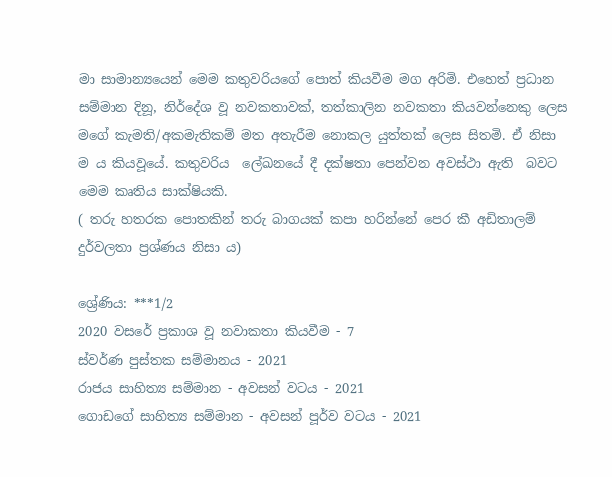මා සාමාන්‍යයෙන් මෙම කතුවරියගේ පොත් කියවීම මග අරිමි. එහෙත් ප්‍රධාන සම්මාන දිනූ, නිර්දේශ වූ නවකතාවක්, තත්කාලින නවකතා කියවන්නෙකු ලෙස මගේ කැමති/අකමැතිකම් මත අතැරීම නොකල යුත්තක් ලෙස සිතමි. ඒ නිසා ම ය කියවූයේ. කතුවරිය  ලේඛනයේ දී දක්ෂතා පෙන්වන අවස්ථා ඇති  බවට මෙම කෘතිය සාක්ෂියකි.
( තරු හතරක පොතකින් තරු බාගයක් කපා හරින්නේ පෙර කී අඩිතාලම් දුර්වලතා ප්‍රශ්ණය නිසා ය)

ශ්‍රේණිය: ***1/2
2020 වසරේ ප්‍රකාශ වූ නවාකතා කියවීම - 7
ස්වර්ණ පුස්තක සම්මානය - 2021
රාජය සාහිත්‍ය සම්මාන - අවසන් වටය - 2021
ගොඩගේ සාහිත්‍ය සම්මාන - අවසන් පූර්ව වටය - 2021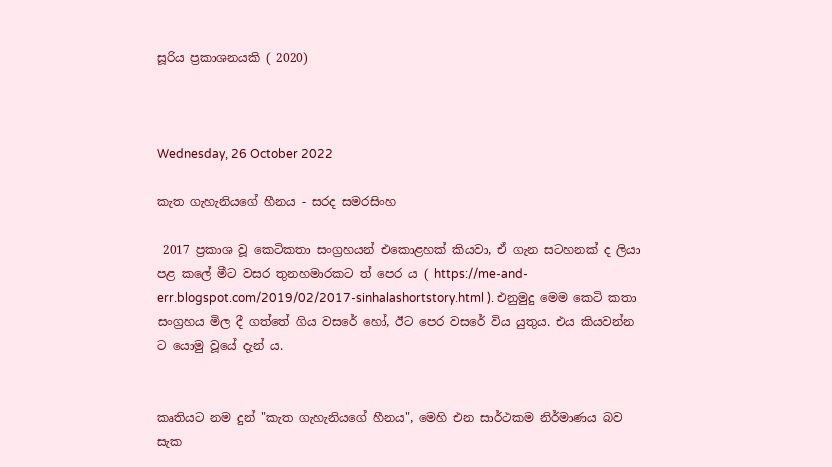සූරිය ප්‍රකාශනයකි ( 2020)



Wednesday, 26 October 2022

කැත ගැහැනියගේ හීනය - සරද සමරසිංහ

 2017 ප්‍රකාශ වූ කෙටිකතා සංග්‍රහයන් එකොළහක් කියවා, ඒ ගැන සටහනක් ද ලියා පළ කලේ මීට වසර තුනහමාරකට ත් පෙර ය ( https://me-and-err.blogspot.com/2019/02/2017-sinhalashortstory.html ). එනුමුදු මෙම කෙටි කතා සංග්‍රහය මිල දී ගත්තේ ගිය වසරේ හෝ, ඊට පෙර වසරේ විය යුතුය. එය කියවන්න ට යොමු වූයේ දැන් ය.


කෘතියට නම දුන් "කැත ගැහැනියගේ හීනය", මෙහි එන සාර්ථකම නිර්මාණය බව සැක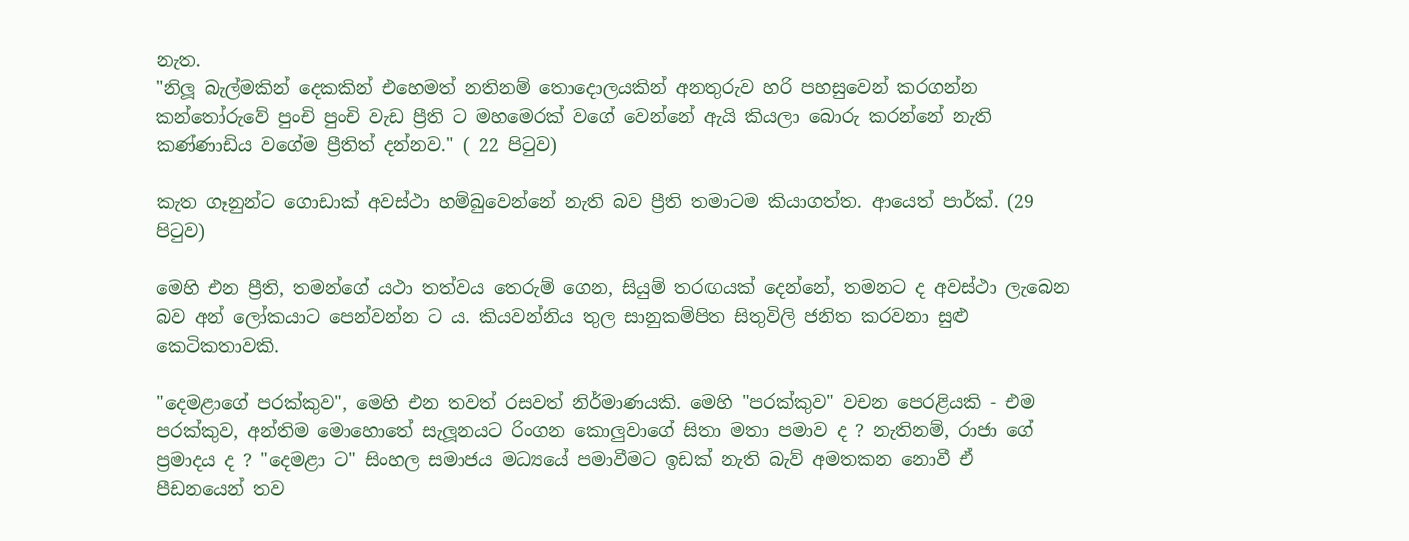නැත.
"නිලූ බැල්මකින් දෙකකින් එහෙමත් නතිනම් තොදොලයකින් අනතුරුව හරි පහසුවෙන් කරගන්න කන්තෝරුවේ පුංචි පුංචි වැඩ ප්‍රීති ට මහමෙරක් වගේ වෙන්නේ ඇයි කියලා බොරු කරන්නේ නැති කණ්ණාඩිය වගේම ප්‍රීතිත් දන්නව." ( 22 පිටුව)

කැත ගෑනුන්ට ගොඩාක් අවස්ථා හම්බුවෙන්නේ නැති බව ප්‍රීති තමාටම කියාගත්ත. ආයෙත් පාර්ක්. (29 පිටුව)

මෙහි එන ප්‍රීති, තමන්ගේ යථා තත්වය තෙරුම් ගෙන, සියුම් තරඟයක් දෙන්නේ, තමනට ද අවස්ථා ලැබෙන බව අන් ලෝකයාට පෙන්වන්න ට ය. කියවන්නිය තුල සානුකම්පිත සිතුවිලි ජනිත කරවනා සුළු කෙටිකතාවකි.

"දෙමළාගේ පරක්කුව", මෙහි එන තවත් රසවත් නිර්මාණයකි. මෙහි "පරක්කුව" වචන පෙරළියකි - එම පරක්කුව, අන්තිම මොහොතේ සැලූනයට රිංගන කොලුවාගේ සිතා මතා පමාව ද ? නැතිනම්, රාජා ගේ ප්‍රමාදය ද ? "දෙමළා ට" සිංහල සමාජය මධ්‍යයේ පමාවීමට ඉඩක් නැති බැව් අමතකන නොවී ඒ පීඩනයෙන් තව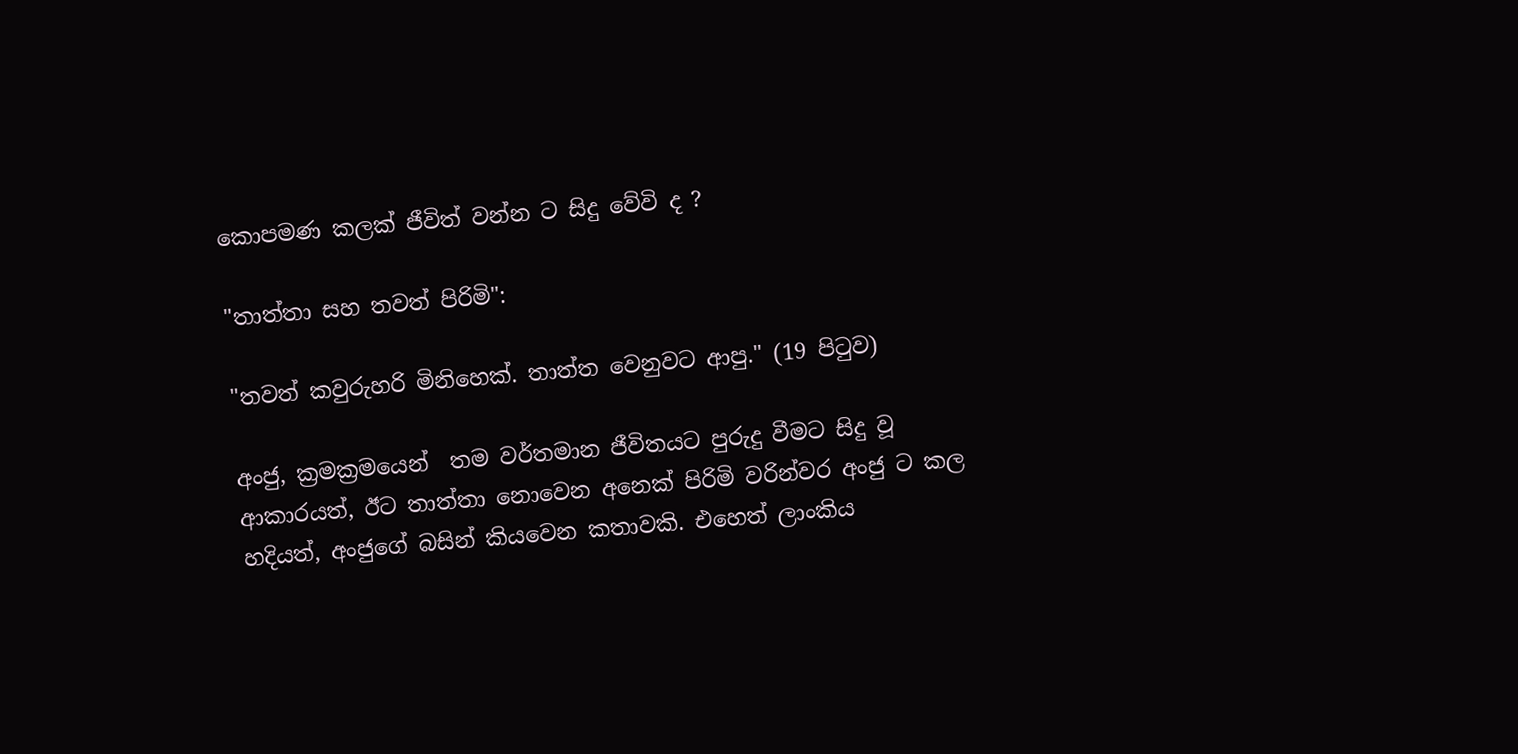කොපමණ කලක් ජීවිත් වන්න ට සිදු වේවි ද ?

"තාත්තා සහ තවත් පිරිමි":

"තවත් කවුරුහරි මිනිහෙක්. තාත්ත වෙනුවට ආපු." (19 පිටුව)

අංජු, ක්‍රමක්‍රමයෙන්  තම වර්තමාන ජීවිතයට පුරුදු වීමට සිදු වූ ආකාරයත්, ඊට තාත්තා නොවෙන අනෙක් පිරිමි වරින්වර අංජු ට කල හදියත්, අංජුගේ බසින් කියවෙන කතාවකි. එහෙත් ලාංකිය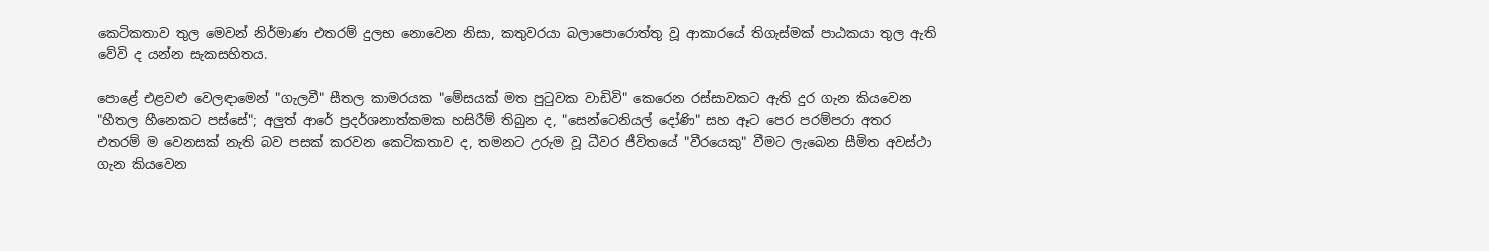කෙටිකතාව තුල මෙවන් නිර්මාණ එතරම් දුලභ නොවෙන නිසා, කතුවරයා බලාපොරොත්තු වූ ආකාරයේ තිගැස්මක් පාඨකයා තුල ඇති වේවි ද යන්න සැකසහිතය.

පොළේ එළවළු වෙලඳාමෙන් "ගැලවී" සීතල කාමරයක "මේසයක් මත පුටුවක වාඩිවි" කෙරෙන රස්සාවකට ඇති දුර ගැන කියවෙන "හීතල හීනෙකට පස්සේ"; අලුත් ආරේ ප්‍රදර්ශනාත්කමක හසිරීම් තිබුන ද, "සෙන්ටෙනියල් දෝණි" සහ ඈට පෙර පරම්පරා අතර එතරම් ම වෙනසක් නැති බව පසක් කරවන කෙටිකතාව ද, තමනට උරුම වූ ධීවර ජීවිතයේ "වීරයෙකු" වීමට ලැබෙන සීමිත අවස්ථා ගැන කියවෙන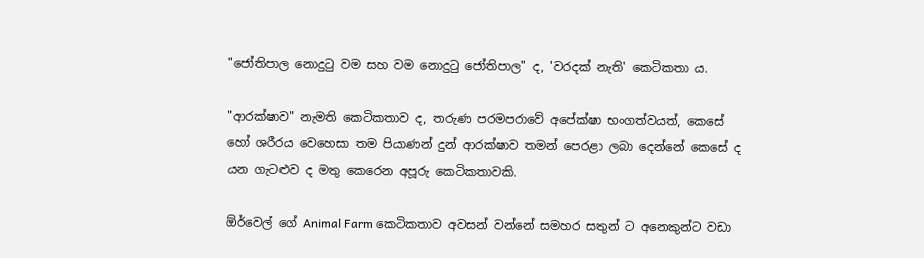"ජෝතිපාල නොදුටු වම සහ වම නොදුටු ජෝතිපාල" ද, 'වරදක් නැති' කෙටිකතා ය.

"ආරක්ෂාව" නැමති කෙටිකතාව ද, තරුණ පරමපරාවේ අපේක්ෂා භංගත්වයත්, කෙසේ හෝ ශරීරය වෙහෙසා තම පියාණන් දුන් ආරක්ෂාව තමන් පෙරළා ලබා දෙන්නේ කෙසේ ද යන ගැටළුව ද මතු කෙරෙන අපූරු කෙටිකතාවකි.

ඕර්වෙල් ගේ Animal Farm කෙටිකතාව අවසන් වන්නේ සමහර සතුන් ට අනෙකුන්ට වඩා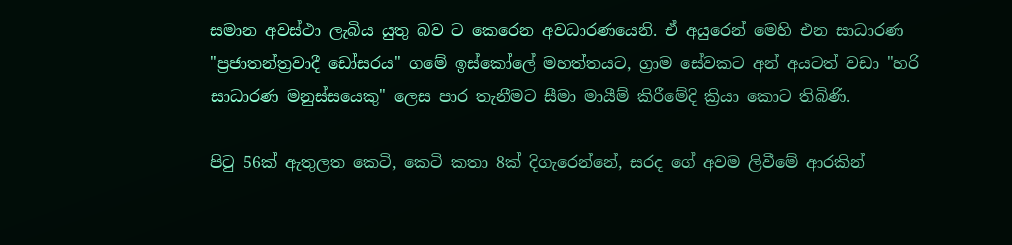සමාන අවස්ථා ලැබිය යුතු බව ට කෙරෙන අවධාරණයෙනි. ඒ අයුරෙන් මෙහි එන සාධාරණ "ප්‍රජාතන්ත්‍රවාදී ඩෝසරය" ගමේ ඉස්කෝලේ මහත්තයට, ග්‍රාම සේවකට අන් අයටත් වඩා "හරි සාධාරණ මනුස්සයෙකු" ලෙස පාර තැනීමට සීමා මායීම් කිරීමේදි ක්‍රියා කොට තිබිණි.

පිටු 56ක් ඇතුලත කෙටි, කෙටි කතා 8ක් දිගැරෙන්නේ, සරද ගේ අවම ලිවීමේ ආරකින්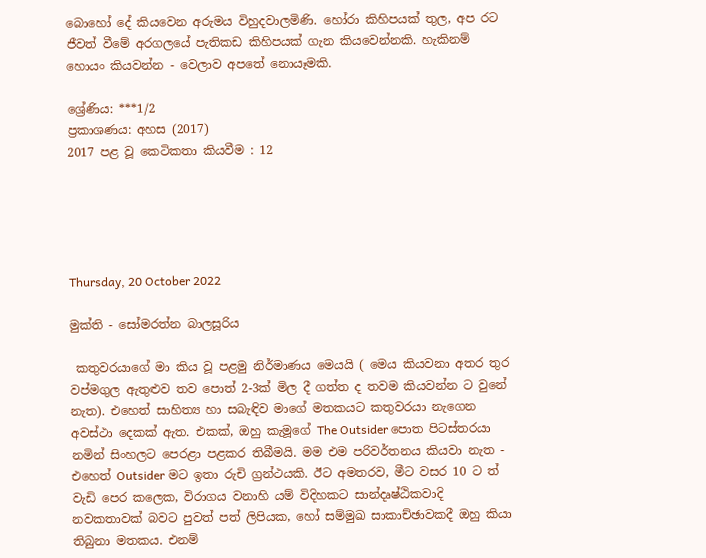බොහෝ දේ කියවෙන අරුමය විහුදවාලමිණි. හෝරා කිහිපයක් තුල, අප රට ජීවත් වීමේ අරගලයේ පැතිකඩ කිහිපයක් ගැන කියවෙන්නකි. හැකිනම් හොයං කියවන්න - වෙලාව අපතේ නොයෑමකි.

ශ්‍රේණිය: ***1/2
ප්‍රකාශණය: අහස (2017)
2017 පළ වූ කෙටිකතා කියවීම : 12





Thursday, 20 October 2022

මුක්ති - සෝමරත්න බාලසූරිය

 කතුවරයාගේ මා කිය වූ පළමු නිර්මාණය මෙයයි ( මෙය කියවනා අතර තුර වප්මගුල ඇතුළුව තව පොත් 2-3ක් මිල දී ගත්ත ද තවම කියවන්න ට වුනේ නැත). එහෙත් සාහිත්‍ය හා සබැඳිව මාගේ මතකයට කතුවරයා නැගෙන අවස්ථා දෙකක් ඇත. එකක්, ඔහු කැමූගේ The Outsider පොත පිටස්තරයා නමින් සිංහලට පෙරළා පළකර තිබීමයි. මම එම පරිවර්තනය කියවා නැත - එහෙත් Outsider මට ඉතා රුචි ග්‍රන්ථයකි. ඊට අමතරව, මීට වසර 10 ට ත් වැඩි පෙර කලෙක, විරාගය වනාහි යම් විදිහකට සාන්දෘෂ්ඨිකවාදි නවකතාවක් බවට පුවත් පත් ලිපියක, හෝ සම්මුඛ සාකාච්ඡාවකදී ඔහු කියා තිබුනා මතකය. එනම්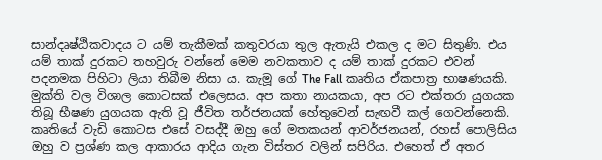සාන්දෘෂ්ඨිකවාදය ට යම් තැකීමක් කතුවරයා තුල ඇතැයි එකල ද මට සිතුණි. එය යම් තාක් දුරකට තහවුරු වන්නේ මෙම නවකතාව ද යම් තාක් දුරකට එවන් පදනමක පිහිටා ලියා තිබීම නිසා ය. කැමූ ගේ The Fall කෘතිය ඒකපාත්‍ර භාෂණයකි. මුක්ති වල විශාල කොටසක් එලෙසය. අප කතා නායකයා, අප රට එක්තරා යුගයක තිබූ භීෂණ යුගයක ඇති වූ ජීවිත තර්ජනයක් හේතුවෙන් සැඟවී කල් ගෙවන්නෙකි. කෘතියේ වැඩි කොටස එසේ වසද්දී ඔහු ගේ මතකයන් ආවර්ජනයන්, රහස් පොලිසිය ඔහු ව ප්‍රශ්ණ කල ආකාරය ආදිය ගැන විස්තර වලින් සපිරිය. එහෙත් ඒ අතර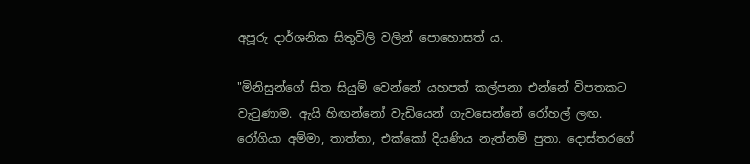අපූරු දාර්ශනික සිතුවිලි වලින් පොහොසත් ය.

"මිනිසුන්ගේ සිත සියුම් වෙන්නේ යහපත් කල්පනා එන්නේ විපතකට වැටුණාම. ඇයි හිඟන්නෝ වැඩියෙන් ගැවසෙන්නේ රෝහල් ලඟ. රෝගියා අම්මා, තාත්තා, එක්කෝ දියණිය නැත්නම් පුතා. දොස්තරගේ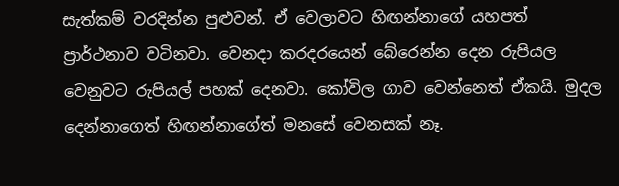සැත්කම් වරදින්න පුළුවන්. ඒ වෙලාවට හිඟන්නාගේ යහපත් ප්‍රාර්ථනාව වටිනවා. වෙනදා කරදරයෙන් බේරෙන්න දෙන රුපියල වෙනුවට රුපියල් පහක් දෙනවා. කෝවිල ගාව වෙන්නෙත් ඒකයි. මුදල දෙන්නාගෙත් හිඟන්නාගේත් මනසේ වෙනසක් නෑ.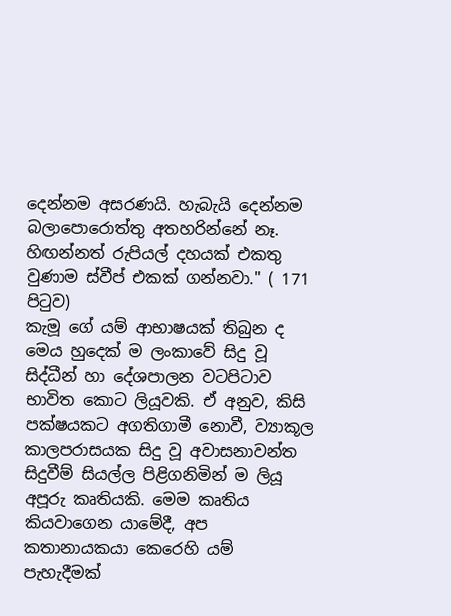දෙන්නම අසරණයි. හැබැයි දෙන්නම බලාපොරොත්තු අතහරින්නේ නෑ. හිඟන්නත් රුපියල් දහයක් එකතු වුණාම ස්වීප් එකක් ගන්නවා." ( 171 පිටුව)
කැමූ ගේ යම් ආභාෂයක් තිබුන ද මෙය හුදෙක් ම ලංකාවේ සිදු වූ සිද්ධීන් හා දේශපාලන වටපිටාව භාවිත කොට ලියූවකි. ඒ අනුව, කිසි පක්ෂයකට අගතිගාමී නොවී, ව්‍යාකූල කාලපරාසයක සිදු වූ අවාසනාවන්ත සිදුවීම් සියල්ල පිළිගනිමින් ම ලියූ අපූරු කෘතියකි. මෙම කෘතිය කියවාගෙන යාමේදී, අප කතානායකයා කෙරෙහි යම් පැහැදීමක්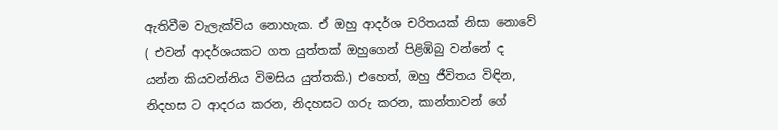ඇතිවීම වැලැක්විය නොහැක. ඒ ඔහු ආදර්ශ චරිතයක් නිසා නොවේ ( එවන් ආදර්ශයකට ගත යුත්තක් ඔහුගෙන් පිළිඹිබු වන්නේ ද යන්න කියවන්නිය විමසිය යුත්තකි.) එහෙත්, ඔහු ජීවිතය විඳින, නිදහස ට ආදරය කරන, නිදහසට ගරු කරන, කාන්තාවන් ගේ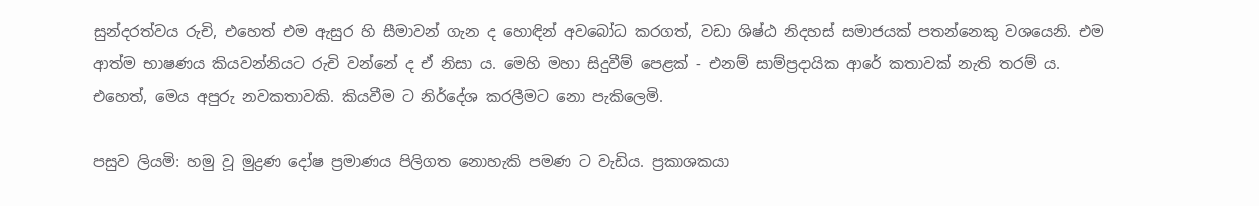සුන්දරත්වය රුචි, එහෙත් එම ඇසුර හි සීමාවන් ගැන ද හොඳින් අවබෝධ කරගත්, වඩා ශිෂ්ඨ නිදහස් සමාජයක් පතන්නෙකු වශයෙනි. එම ආත්ම භාෂණය කියවන්නියට රුචි වන්නේ ද ඒ නිසා ය. මෙහි මහා සිදුවීම් පෙළක් - එනම් සාම්ප්‍රදායික ආරේ කතාවක් නැති තරම් ය. එහෙත්, මෙය අපුරු නවකතාවකි. කියවීම ට නිර්දේශ කරලීමට නො පැකිලෙමි.

පසුව ලියමි: හමු වූ මුද්‍රණ දෝෂ ප්‍රමාණය පිලිගත නොහැකි පමණ ට වැඩිය. ප්‍රකාශකයා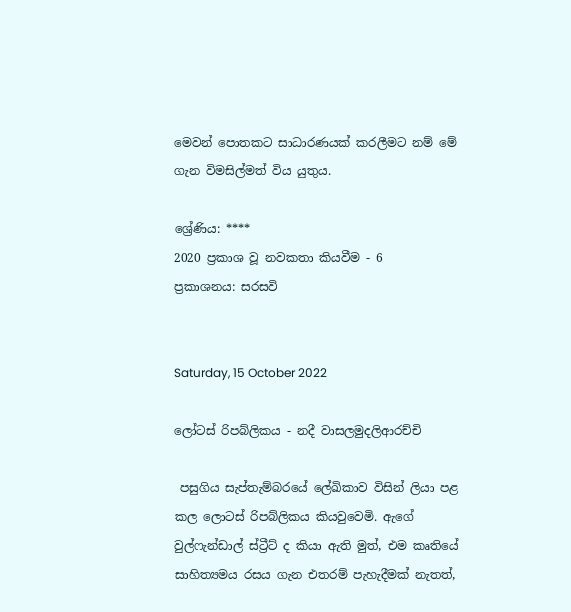මෙවන් පොතකට සාධාරණයක් කරලීමට නම් මේ ගැන විමසිල්මත් විය යුතුය.

ශ්‍රේණිය: ****
2020 ප්‍රකාශ වූ නවකතා කියවීම - 6
ප්‍රකාශනය: සරසවි


Saturday, 15 October 2022

ලෝටස් රිපබ්ලිකය - නදී වාසලමුදලිආරච්චි

 පසුගිය සැප්තැම්බරයේ ලේඛිකාව විසින් ලියා පළ කල ලොටස් රිපබ්ලිකය කියවුවෙමි. ඇගේ වුල්ෆැන්ඩාල් ස්ට්‍රීට් ද කියා ඇති මුත්, එම කෘතියේ සාහිත්‍යමය රසය ගැන එතරම් පැහැදීමක් නැතත්,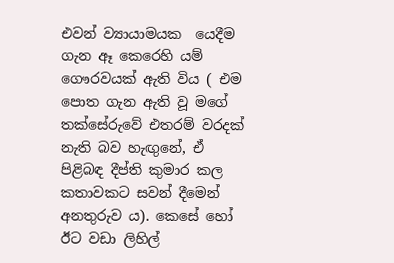එවන් ව්‍යායාමයක  යෙදීම ගැන ඈ කෙරෙහි යම් ගෞරවයක් ඇති විය ( එම පොත ගැන ඇති වූ මගේ තක්සේරුවේ එතරම් වරදක් නැති බව හැඟුනේ, ඒ පිළිබඳ දීප්ති කුමාර කල කතාවකට සවන් දීමෙන් අනතුරුව ය). කෙසේ හෝ ඊට වඩා ලිහිල්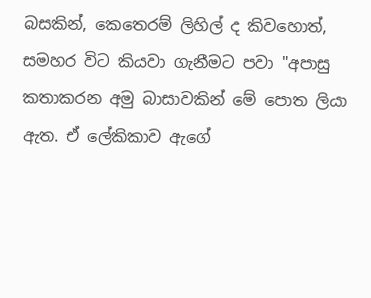බසකින්, කෙතෙරම් ලිහිල් ද කිවහොත්, සමහර විට කියවා ගැනීමට පවා "අපාසු කතාකරන අමු බාසාවකින් මේ පොත ලියා ඇත. ඒ ලේකිකාව ඇගේ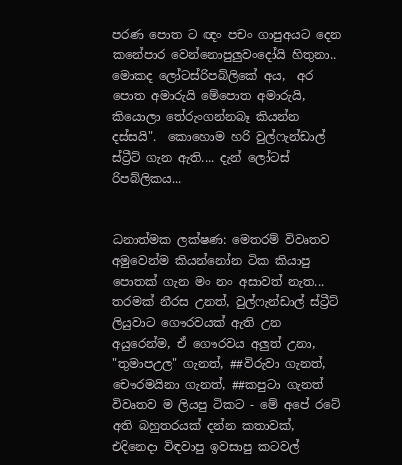පරණ පොත ට ඥං පචං ගාපුඅයට දෙන කනේපාර වෙන්නොපුලුවංදෝයි හිතුනා.. මොකද ලෝටස්රිපබ්ලිකේ අය,  අර පොත අමාරුයි මේපොත අමාරුයි, කියොලා තේරුංගන්නබෑ කියන්න දස්සයි".  කොහොම හරි වුල්ෆැන්ඩාල් ස්ට්‍රීට් ගැන ඇති.... දැන් ලෝටස් රිපබ්ලිකය...


ධනාත්මක ලක්ෂණ: මෙතරම් විවෘතව අමුවෙන්ම කියන්නෝන ටික කියාපු පොතක් ගැන මං නං අසාවත් නැත... තරමක් නීරස උනත්, වුල්ෆැන්ඩාල් ස්ට්‍රීට් ලියුවාට ගෞරවයක් ඇති උන අයුරෙන්ම, ඒ ගෞරවය අලුත් උනා, "තුමාපඋල" ගැනත්, ##විරුවා ගැනත්, චෞරමයිනා ගැනත්, ##කපුටා ගැනත් විවෘතව ම ලියපු ටිකට - මේ අපේ රටේ අති බහුතරයක් දන්න කතාවක්, එදිනෙදා විඳවාපු ඉවසාපු කටවල්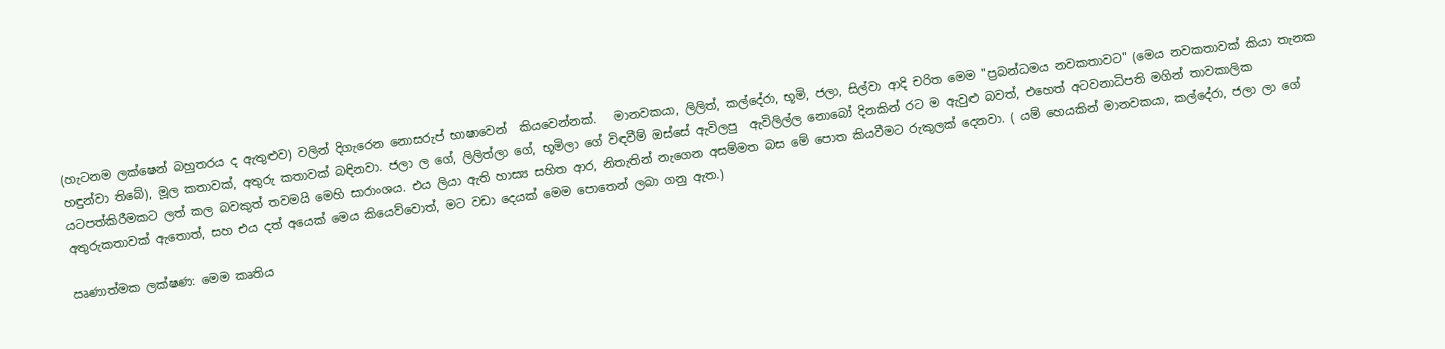(හැටනම ලක්ෂෙන් බහුතරය ද ඇතුළුව) වලින් දිගැරෙන නොසරුප් භාෂාවෙන්  කියවෙන්නක්.   මානවකයා, ලිලිත්, කල්දේරා, භූමි, ජලා, සිල්වා ආදි චරිත මෙම "ප්‍රබන්ධමය නවකතාවට" (මෙය නවකතාවක් කියා තැනක හඳුන්වා තිබේ), මූල කතාවක්, අතුරු කතාවක් බඳිනවා. ජලා ල ගේ, ලිලිත්ලා ගේ, භූමිලා ගේ විඳවීම් ඔස්සේ ඇවිලපු  ඇවිලිල්ල නොබෝ දිනකින් රට ම ඇවුළු බවත්, එහෙත් අටවනාධිපති මගින් තාවකාලික යටපත්කිරීමකට ලත් කල බවකුත් තවමයි මෙහි සාරාංශය. එය ලියා ඇති හාස්‍ය සහිත ආර, නිතැතින් නැගෙන අසම්මත බස මේ පොත කියවීමට රුකුලක් දෙනවා. ( යම් හෙයකින් මානවකයා, කල්දේරා, ජලා ලා ගේ අතුරුකතාවක් ඇතොත්, සහ එය දත් අයෙක් මෙය කියෙව්වොත්, මට වඩා දෙයක් මෙම පොතෙන් ලබා ගනු ඇත.)

ඍණාත්මක ලක්ෂණ: මෙම කෘතිය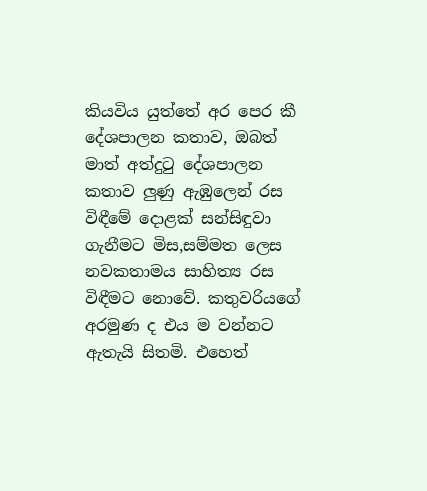කියවිය යුත්තේ අර පෙර කී දේශපාලන කතාව, ඔබත් මාත් අත්දුටු දේශපාලන කතාව ලුණු ඇඹුලෙන් රස විඳීමේ දොළක් සන්සිඳුවා ගැනීමට මිස,සම්මත ලෙස නවකතාමය සාහිත්‍ය රස විඳීමට නොවේ. කතුවරියගේ අරමුණ ද එය ම වන්නට ඇතැයි සිතමි. එහෙත්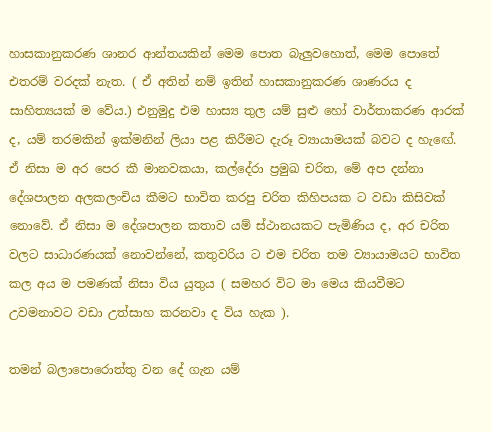හාසකානුකරණ ශානර ආන්තයකින් මෙම පොත බැලුවහොත්, මෙම පොතේ එතරම් වරදක් නැත. ( ඒ අතින් නම් ඉතින් හාසකානුකරණ ශාණරය ද සාහිත්‍යයක් ම වේය.) එනුමුදු එම හාස්‍ය තුල යම් සුළු හෝ වාර්තාකරණ ආරක් ද, යම් තරමකින් ඉක්මනින් ලියා පළ කිරීමට දැරූ ව්‍යායාමයක් බවට ද හැඟේ. ඒ නිසා ම අර පෙර කී මානවකයා, කල්දේරා ප්‍රමුඛ චරිත, මේ අප දන්නා දේශපාලන අලකලංචිය කීමට භාවිත කරපු චරිත කිහිපයක ට වඩා කිසිවක් නොවේ. ඒ නිසා ම දේශපාලන කතාව යම් ස්ථානයකට පැමිණිය ද, අර චරිත වලට සාධාරණයක් නොවන්නේ, කතුවරිය ට එම චරිත තම ව්‍යායාමයට භාවිත කල අය ම පමණක් නිසා විය යුතුය ( සමහර විට මා මෙය කියවීමට උවමනාවට වඩා උත්සාහ කරනවා ද විය හැක ).

තමන් බලාපොරොත්තු වන දේ ගැන යම්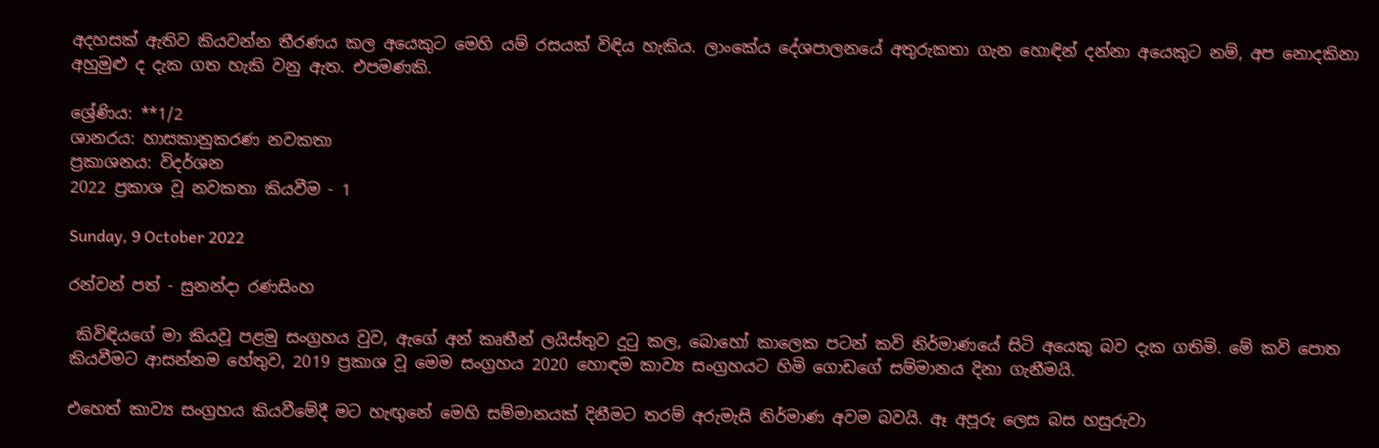අදහසක් ඇතිව කියවන්න තීරණය කල අයෙකුට මෙහි යම් රසයක් විඳිය හැකිය. ලාංකේය දේශපාලනයේ අතුරුකතා ගැන හොඳින් දන්නා අයෙකුට නම්, අප නොදකිනා අහුමුළු ද දැක ගත හැකි වනු ඇත. එපමණකි.

ශ්‍රේණිය: **1/2
ශානරය: හාසකානුකරණ නවකතා
ප්‍රකාශනය: විදර්ශන
2022 ප්‍රකාශ වූ නවකතා කියවීම - 1

Sunday, 9 October 2022

රන්වන් පත් - සුනන්දා රණසිංහ

 කිවිඳියගේ මා කියවූ පළමු සංග්‍රහය වුව, ඇගේ අන් කෘතීන් ලයිස්තුව දුටු කල, බොහෝ කාලෙක පටන් කවි නිර්මාණයේ සිටි අයෙකු බව දැක ගතිමි. මේ කවි පොත කියවීමට ආසන්නම හේතුව, 2019 ප්‍රකාශ වූ මෙම සංග්‍රහය 2020 හොඳම කාව්‍ය සංග්‍රහයට හිමි ගොඩගේ සම්මානය දිනා ගැනීමයි.

එහෙත් කාව්‍ය සංග්‍රහය කියවීමේදී මට හැඟුනේ මෙහි සම්මානයක් දිනීමට තරම් අරුමැසි නිර්මාණ අවම බවයි. ඈ අපූරු ලෙස බස හසුරුවා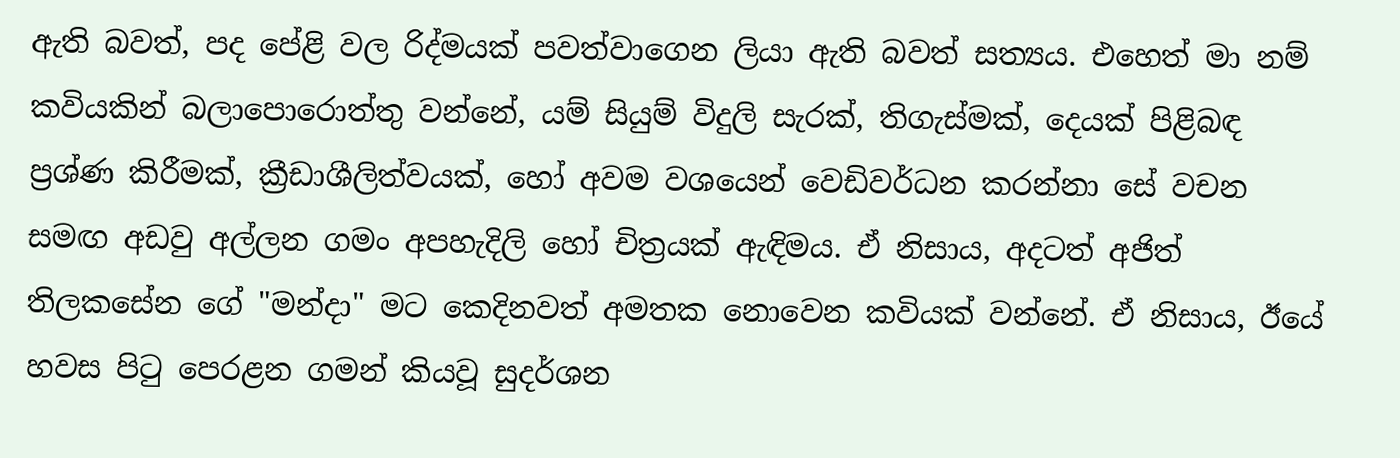ඇති බවත්, පද පේළි වල රිද්මයක් පවත්වාගෙන ලියා ඇති බවත් සත්‍යය. එහෙත් මා නම් කවියකින් බලාපොරොත්තු වන්නේ, යම් සියුම් විදුලි සැරක්, තිගැස්මක්, දෙයක් පිළිබඳ ප්‍රශ්ණ කිරීමක්, ක්‍රීඩාශීලිත්වයක්, හෝ අවම වශයෙන් වෙඩිවර්ධන කරන්නා සේ වචන සමඟ අඩවු අල්ලන ගමං අපහැදිලි හෝ චිත්‍රයක් ඇඳිමය. ඒ නිසාය, අදටත් අජිත් තිලකසේන ගේ "මන්දා" මට කෙදිනවත් අමතක නොවෙන කවියක් වන්නේ. ඒ නිසාය, ඊයේ හවස පිටු පෙරළන ගමන් කියවූ සුදර්ශන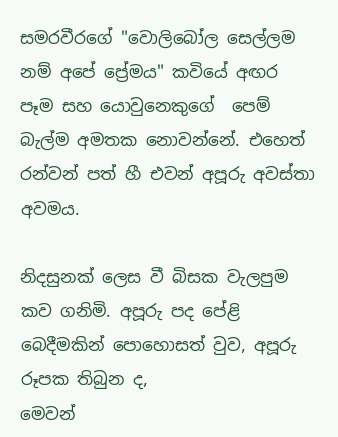සමරවීරගේ "වොලිබෝල සෙල්ලම නම් අපේ ප්‍රේමය" කවියේ අඟර පෑම සහ යොවුනෙකුගේ  පෙම් බැල්ම අමතක නොවන්නේ. එහෙත් රන්වන් පත් හී එවන් අපූරු අවස්තා අවමය.

නිදසුනක් ලෙස වී බිසක වැලපුම කව ගනිමි. අපූරු පද පේළි බෙදීමකින් පොහොසත් වුව, අපූරු රූපක තිබුන ද,
මෙවන්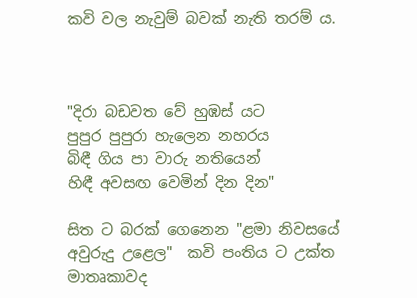කවි වල නැවුම් බවක් නැති තරම් ය.



"දිරා බඩවත වේ හුඹස් යට
පුපුර පුපුරා හැලෙන නහරය
බිඳී ගිය පා වාරු නතියෙන්
හිඳී අවසඟ වෙමින් දින දින"

සිත ට බරක් ගෙනෙන "ළමා නිවසයේ අවුරුදු උළෙල"  කවි පංතිය ට උක්ත මාතෘකාවද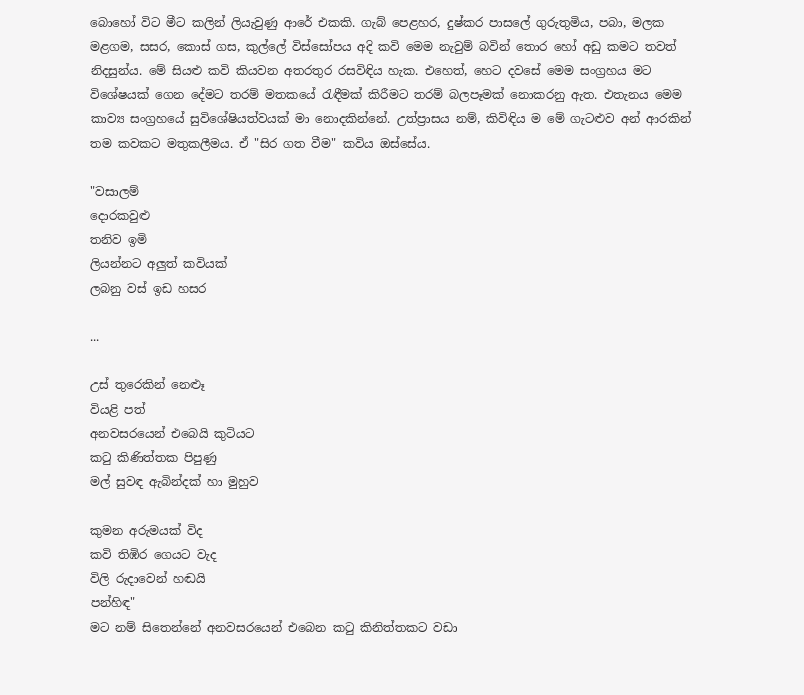බොහෝ විට මීට කලින් ලියැවුණු ආරේ එකකි. ගැබ් පෙළහර, දුෂ්කර පාසලේ ගුරුතුමිය, පබා, මලක මළගම, සසර, කොස් ගස, කුල්ලේ විස්සෝපය අදි කවි මෙම නැවුම් බවින් තොර හෝ අඩු කමට තවත් නිදසුන්ය. මේ සියළු කවි කියවන අතරතුර රසවිඳිය හැක. එහෙත්, හෙට දවසේ මෙම සංග්‍රහය මට විශේෂයක් ගෙන දේමට තරම් මතකයේ රැඳීමක් කිරීමට තරම් බලපෑමක් නොකරනු ඇත. එතැනය මෙම කාව්‍ය සංග්‍රහයේ සුවිශේෂියත්වයක් මා නොදකින්නේ. උත්ප්‍රාසය නම්, කිවිඳිය ම මේ ගැටළුව අන් ආරකින් තම කවකට මතුකලීමය. ඒ "සිර ගත වීම" කවිය ඔස්සේය.

"වසාලම්
දොරකවුළු
තනිව ඉමි
ලියන්නට අලුත් කවියක්
ලබනු වස් ඉඩ හසර

...

උස් තුරෙකින් නෙළූ
වියළි පත්
අනවසරයෙන් එබෙයි කුටියට
කටු කිණිත්තක පිපුණු
මල් සුවඳ ඇබින්දක් හා මුහුව

කුමන අරුමයක් විද
කවි තිඹිර ගෙයට වැද
විලි රුදාවෙන් හඬයි
පන්හිඳ"
මට නම් සිතෙන්නේ අනවසරයෙන් එබෙන කටු කිනිත්තකට වඩා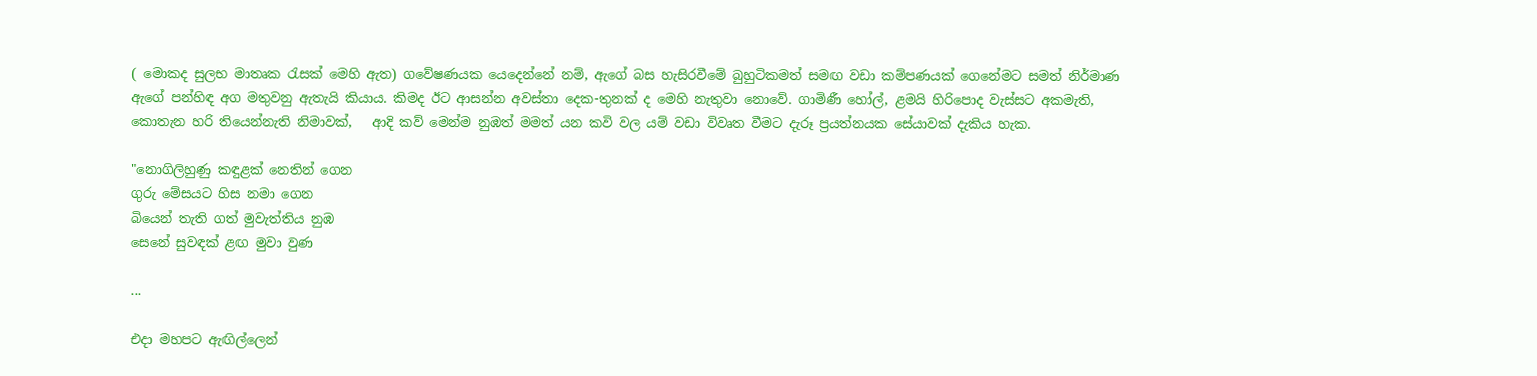( මොකද සුලභ මාතෘක රැසක් මෙහි ඇත) ගවේෂණයක යෙදෙන්නේ නම්, ඇගේ බස හැසිරවීමේ බුහුටිකමත් සමඟ වඩා කම්පණයක් ගෙනේමට සමත් නිර්මාණ ඇගේ පන්හිඳ අග මතුවනු ඇතැයි කියාය. කිමද ඊට ආසන්න අවස්තා දෙක-තුනක් ද මෙහි නැතුවා නොවේ. ගාමිණී හෝල්, ළමයි හිරිපොද වැස්සට අකමැති, කොතැන හරි තියෙන්නැති නිමාවක්,   ආදි කව් මෙන්ම නුඹත් මමත් යන කවි වල යම් වඩා විවෘත වීමට දැරූ ප්‍රයත්නයක සේයාවක් දැකිය හැක.

"නොගිලිහුණු කඳුළක් නෙතින් ගෙන
ගුරු මේසයට හිස නමා ගෙන
බියෙන් තැති ගත් මුවැත්තිය නුඹ
සෙනේ සුවඳක් ළඟ මුවා වුණ

...

එදා මහපට ඇඟිල්ලෙන්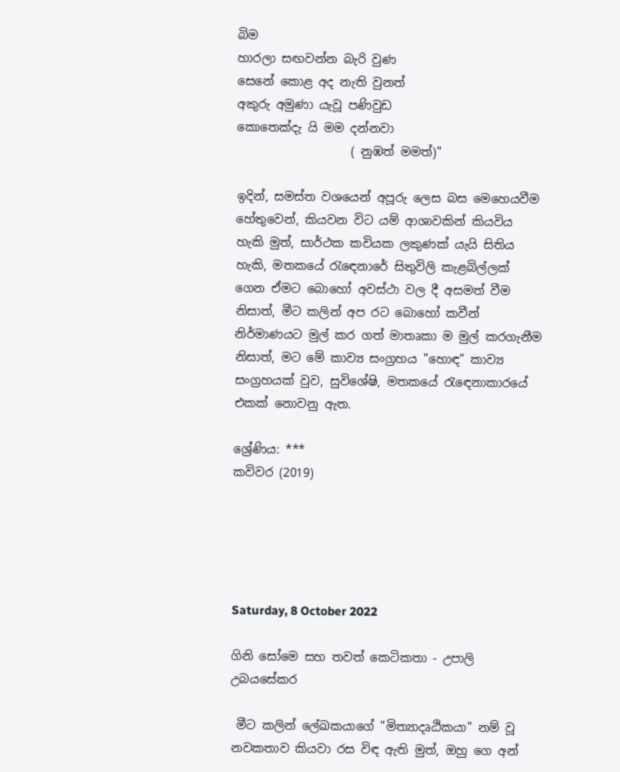බිම
හාරලා සඟවන්න බැරි වුණ
සෙනේ කොළ අද නැති වුනත්
අකුරු අමුණා යැවූ පණිවුඩ
කොතෙක්දැ යි මම දන්නවා
                   ( නුඹත් මමත්)"

ඉදින්, සමස්ත වශයෙන් අපූරු ලෙස බස මෙහෙයවීම හේතුවෙන්, කියවන විට යම් ආශාවකින් කියවිය හැකි මුත්, සාර්ථක කවියක ලකුණක් යැයි සිතිය හැකි, මතකයේ රැඳෙනාරේ සිතුවිලි කැළබිල්ලක් ගෙන ඒමට බොහෝ අවස්ථා වල දී අසමත් වීම නිසාත්, මීට කලින් අප රට බොහෝ කවීන් නිර්මාණයට මුල් කර ගත් මාතෘකා ම මුල් කරගැනීම නිසාත්, මට මේ කාව්‍ය සංග්‍රහය "හොඳ" කාව්‍ය සංග්‍රහයක් වුව, සුවිශේෂි, මතකයේ රැඳෙනාකාරයේ එකක් නොවනු ඇත.

ශ්‍රේණිය: ***
කවිවර (2019)





Saturday, 8 October 2022

ගිනි සෝමෙ සහ තවත් කෙටිකතා - උපාලි උබයසේකර

 මීට කලින් ලේඛකයාගේ "මිත්‍යාදෘඨිකයා" නම් වූ නවකතාව කියවා රස විඳ ඇති මුත්, ඔහු ගෙ අන්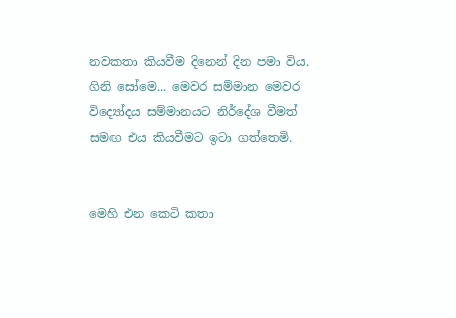නවකතා කියවීම දිනෙන් දින පමා විය. ගිනි සෝමෙ... මෙවර සම්මාන මෙවර විද්‍යෝදය සම්මානයට නිර්දේශ වීමත් සමඟ එය කියවීමට ඉටා ගත්තෙමි.


මෙහි එන කෙටි කතා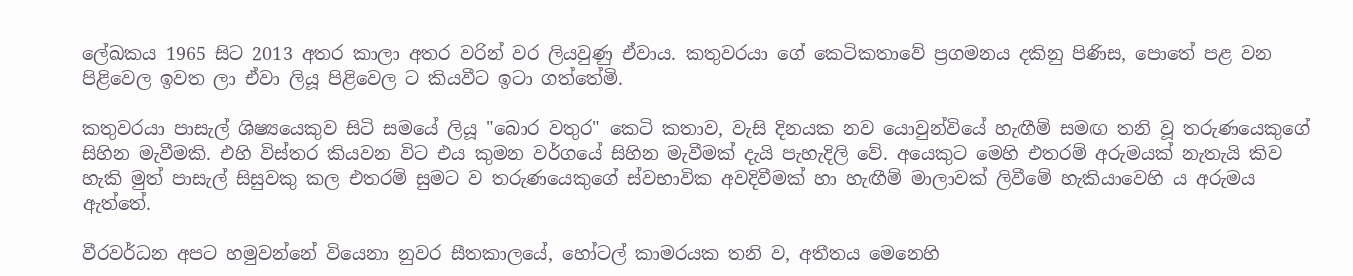ලේඛකය 1965 සිට 2013 අතර කාලා අතර වරින් වර ලියවුණු ඒවාය. කතුවරයා ගේ කෙටිකතාවේ ප්‍රගමනය දකිනු පිණිස, පොතේ පළ වන පිළිවෙල ඉවත ලා ඒවා ලියූ පිළිවෙල ට කියවීට ඉටා ගත්තේමි.

කතුවරයා පාසැල් ශිෂ්‍යයෙකුව සිටි සමයේ ලියූ "බොර වතුර" කෙටි කතාව, වැසි දිනයක නව යොවුන්වියේ හැඟීම් සමඟ තනි වූ තරුණයෙකුගේ සිහින මැවීමකි. එහි විස්තර කියවන විට එය කුමන වර්ගයේ සිහින මැවීමක් දැයි පැහැදිලි වේ. අයෙකුට මෙහි එතරම් අරුමයක් නැතැයි කිව හැකි මුත් පාසැල් සිසුවකු කල එතරම් සුමට ව තරුණයෙකුගේ ස්වභාවික අවදිවීමක් හා හැඟීම් මාලාවක් ලිවීමේ හැකියාවෙහි ය අරුමය ඇත්තේ.

වීරවර්ධන අපට හමුවන්නේ වියෙනා නුවර සීතකාලයේ, හෝටල් කාමරයක තනි ව, අතීතය මෙනෙහි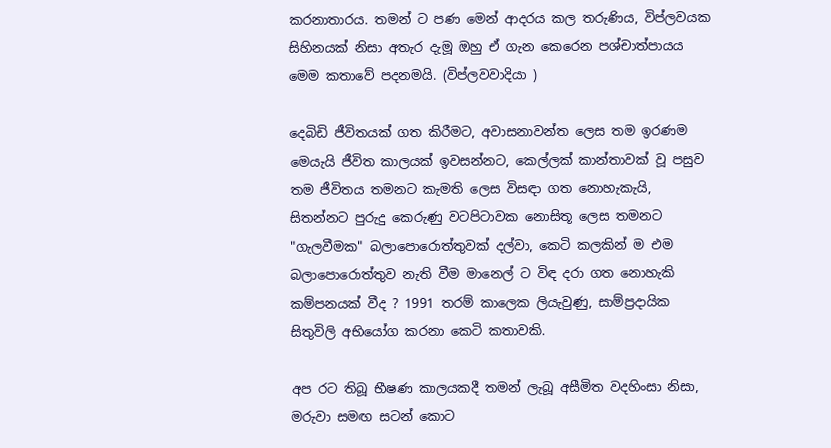කරනාතාරය. තමන් ට පණ මෙන් ආදරය කල තරුණිය, විප්ලවයක සිහිනයක් නිසා අතැර දැමූ ඔහු ඒ ගැන කෙරෙන පශ්චාත්පායය මෙම කතාවේ පදනමයි. (විප්ලවවාදියා )

දෙබිඩි ජීවිතයක් ගත කිරීමට, අවාසනාවන්ත ලෙස තම ඉරණම මෙයැයි ජීවිත කාලයක් ඉවසන්නට, කෙල්ලක් කාන්තාවක් වූ පසුව තම ජීවිතය තමනට කැමති ලෙස විසඳා ගත නොහැකැයි, සිතන්නට පුරුදු කෙරුණු වටපිටාවක නොසිතූ ලෙස තමනට "ගැලවීමක" බලාපොරොත්තුවක් දල්වා, කෙටි කලකින් ම එම බලාපොරොත්තුව නැති වීම මානෙල් ට විඳ දරා ගත නොහැකි කම්පනයක් වීද ? 1991 තරම් කාලෙක ලියැවුණු, සාම්ප්‍රදායික සිතුවිලි අභියෝග කරනා කෙටි කතාවකි.

අප රට තිබූ භීෂණ කාලයකදී තමන් ලැබූ අසීමිත වදහිංසා නිසා, මරුවා සමඟ සටන් කොට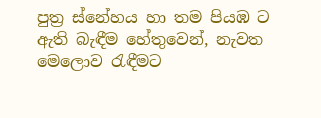පුත්‍ර ස්නේහය හා තම පියඹ ට ඇති බැඳීම හේතුවෙන්, නැවත මෙලොව රැඳීමට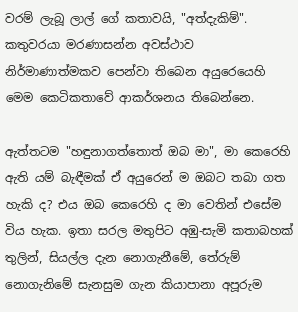වරම් ලැබූ ලාල් ගේ කතාවයි, "අත්දැකිම්". කතුවරයා මරණාසන්න අවස්ථාව නිර්මාණාත්මකව පෙන්වා තිබෙන අයුරෙයෙහි මෙම කෙටිකතාවේ ආකර්ශනය තිබෙන්නෙ.

ඇත්තටම "හඳුනාගත්තොත් ඔබ මා", මා කෙරෙහි ඇති යම් බැඳීමක් ඒ අයුරෙන් ම ඔබට තබා ගත හැකි ද? එය ඔබ කෙරෙහි ද මා වෙතින් එසේම විය හැක. ඉතා සරල මතුපිට අඹු-සැමි කතාබහක් තුලින්, සියල්ල දැන නොගැනීමේ, තේරුම් නොගැනිමේ සැනසුම ගැන කියාපානා අපූරුම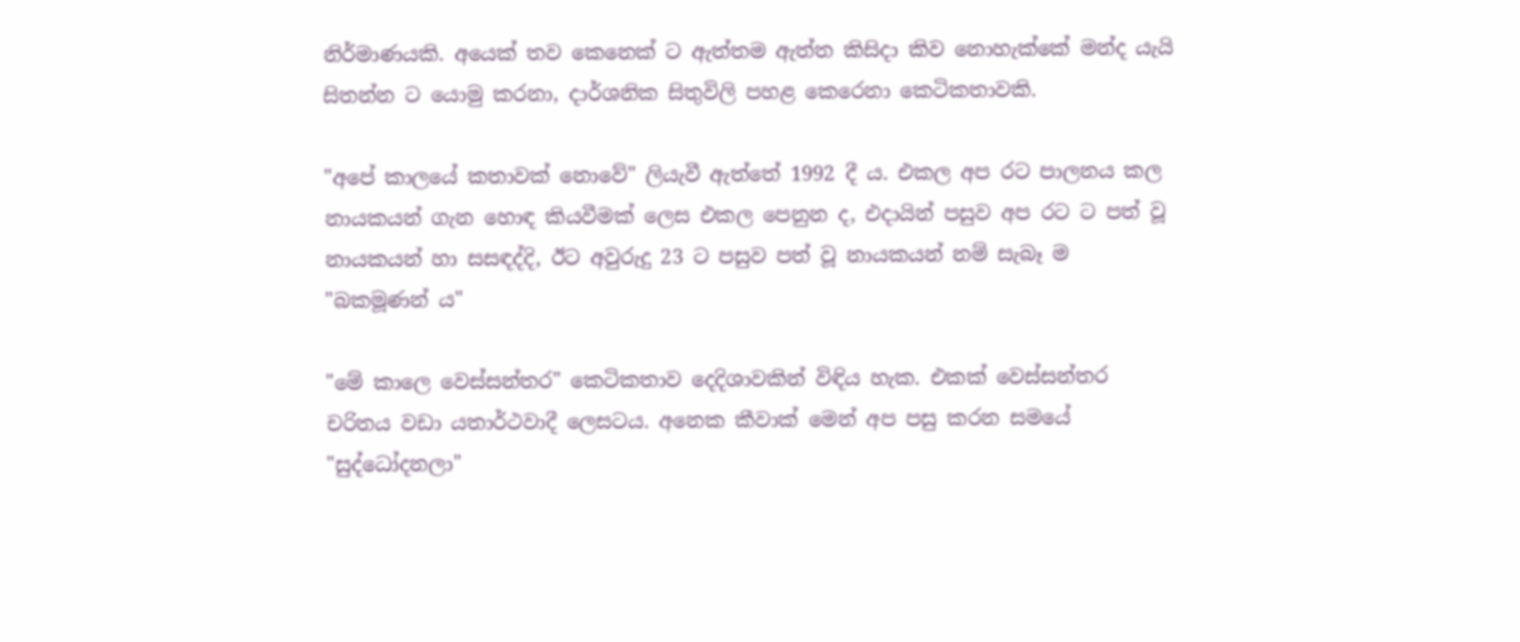නිර්මාණයකි. අයෙක් තව කෙනෙක් ට ඇත්තම ඇත්ත කිසිදා කිව නොහැක්කේ මන්ද යැයි සිතන්න ට යොමු කරනා, දාර්ශනික සිතුවිලි පහළ කෙරෙනා කෙටිකතාවකි.

"අපේ කාලයේ කතාවක් නොවේ" ලියැවී ඇත්තේ 1992 දී ය. එකල අප රට පාලනය කල නායකයන් ගැන හොඳ කියවීමක් ලෙස එකල පෙනුන ද, එදායින් පසුව අප රට ට පත් වූ නායකයන් හා සසඳද්දි, ඊට අවුරුදු 23 ට පසුව පත් වූ නායකයන් නම් සැබෑ ම "බකමූණන් ය"

"මේ කාලෙ වෙස්සන්තර" කෙටිකතාව දෙදිශාවකින් විඳිය හැක. එකක් වෙස්සන්තර චරිතය වඩා යතාර්ථවාදී ලෙසටය. අනෙක කීවාක් මෙන් අප පසු කරන සමයේ "සුද්ධෝදනලා"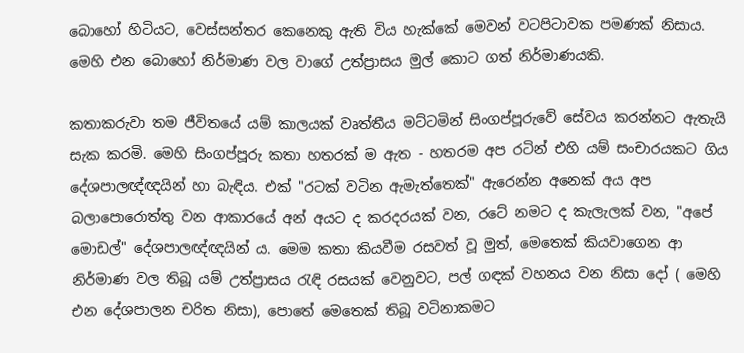බොහෝ හිටියට, වෙස්සන්තර කෙනෙකු ඇති විය හැක්කේ මෙවන් වටපිටාවක පමණක් නිසාය. මෙහි එන බොහෝ නිර්මාණ වල වාගේ උත්ප්‍රාසය මුල් කොට ගත් නිර්මාණයකි.

කතාකරුවා තම ජීවිතයේ යම් කාලයක් වෘත්තීය මට්ටමින් සිංගප්පූරුවේ සේවය කරන්නට ඇතැයි සැක කරමි. මෙහි සිංගප්පූරු කතා හතරක් ම ඇත - හතරම අප රටින් එහි යම් සංචාරයකට ගිය දේශපාලඥ්ඥයින් හා බැඳිය. එක් "රටක් වටින ඇමැත්තෙක්" ඇරෙන්න අනෙක් අය අප බලාපොරොත්තු වන ආකාරයේ අන් අයට ද කරදරයක් වන, රටේ නමට ද කැලැලක් වන, "අපේ මොඩල්" දේශපාලඥ්ඥයින් ය. මෙම කතා කියවීම රසවත් වූ මුත්, මෙතෙක් කියවාගෙන ආ නිර්මාණ වල තිබූ යම් උත්ප්‍රාසය රැඳි රසයක් වෙනුවට, පල් ගඳක් වහනය වන නිසා දෝ ( මෙහි එන දේශපාලන චරිත නිසා), පොතේ මෙතෙක් තිබූ වටිනාකමට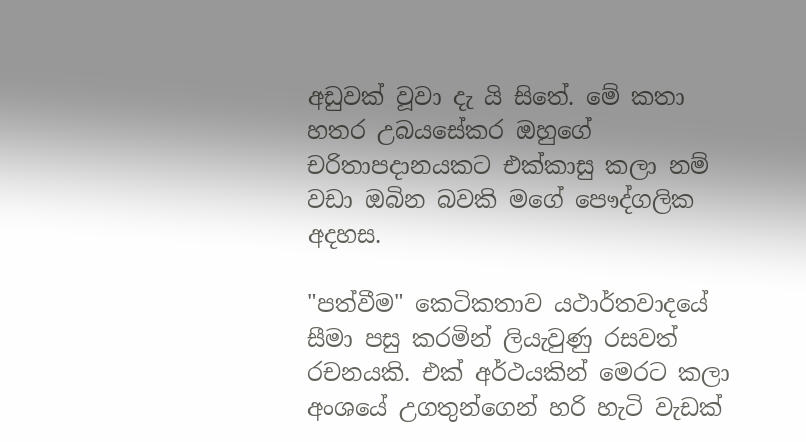අඩුවක් වූවා දැ යි සිතේ. මේ කතා හතර උබයසේකර ඔහුගේ චරිතාපදානයකට එක්කාසු කලා නම් වඩා ඔබින බවකි මගේ පෞද්ගලික අදහස.

"පත්වීම" කෙටිකතාව යථාර්තවාදයේ සීමා පසු කරමින් ලියැවුණු රසවත් රචනයකි. එක් අර්ථයකින් මෙරට කලා අංශයේ උගතුන්ගෙන් හරි හැටි වැඩක්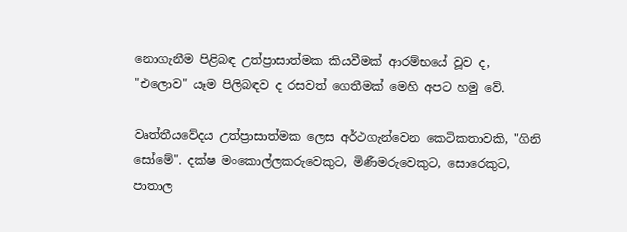නොගැනීම පිළිබඳ උත්ප්‍රාසාත්මක කියවීමක් ආරම්භයේ වූව ද, "එලොව" යෑම පිලිබඳව ද රසවත් ගෙතීමක් මෙහි අපට හමු වේ.

වෘත්තීයවේදය උත්ප්‍රාසාත්මක ලෙස අර්ථගැන්වෙන කෙටිකතාවකි, "ගිනි සෝමේ". දක්ෂ මංකොල්ලකරුවෙකුට, මිණීමරුවෙකුට, සොරෙකුට, පාතාල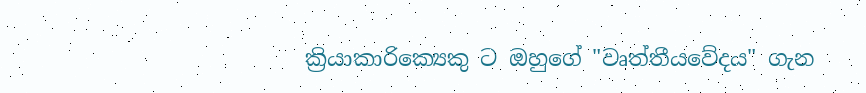ක්‍රියාකාරික්‍යෙකු ට ඔහුගේ "වෘත්තීයවේදය" ගැන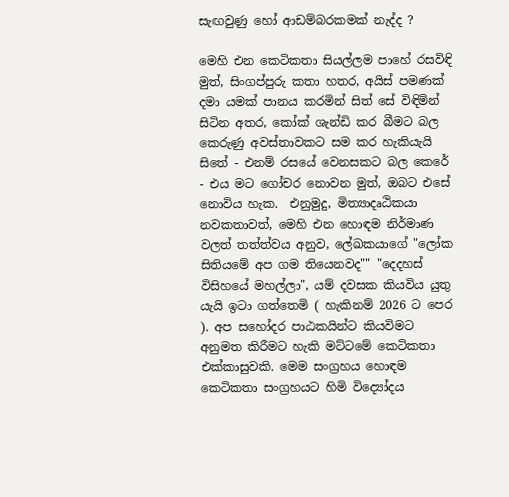සැඟවුණු හෝ ආඩම්බරකමක් නැද්ද ?

මෙහි එන කෙටිකතා සියල්ලම පාහේ රසවිඳි මුත්, සිංගප්පුරු කතා හතර, අයිස් පමණක් දමා යමක් පානය කරමින් සිත් සේ විඳිමින් සිටින අතර, කෝක් ශැන්ඩි කර බීමට බල කෙරුණු අවස්තාවකට සම කර හැකියැයි සිතේ - එනම් රසයේ වෙනසකට බල කෙරේ - එය මට ගෝචර නොවන මුත්, ඔබට එසේ නොවිය හැක.  එනුමුදු, මිත්‍යාදෘඨිකයා නවකතාවත්, මෙහි එන හොඳම නිර්මාණ වලත් තත්ත්වය අනුව, ලේඛකයාගේ "ලෝක සිතියමේ අප ගම තියෙනවද"" "දෙදහස් විසිහයේ මහල්ලා", යම් දවසක කියවිය යුතු යැයි ඉටා ගත්තෙමි ( හැකිනම් 2026 ට පෙර ). අප සහෝදර පාඨකයින්ට කියවිමට අනුමත කිරීමට හැකි මට්ටමේ කෙටිකතා එක්කාසුවකි. මෙම සංග්‍රහය හොඳම කෙටිකතා සංග්‍රහයට හිමි විද්‍යෝදය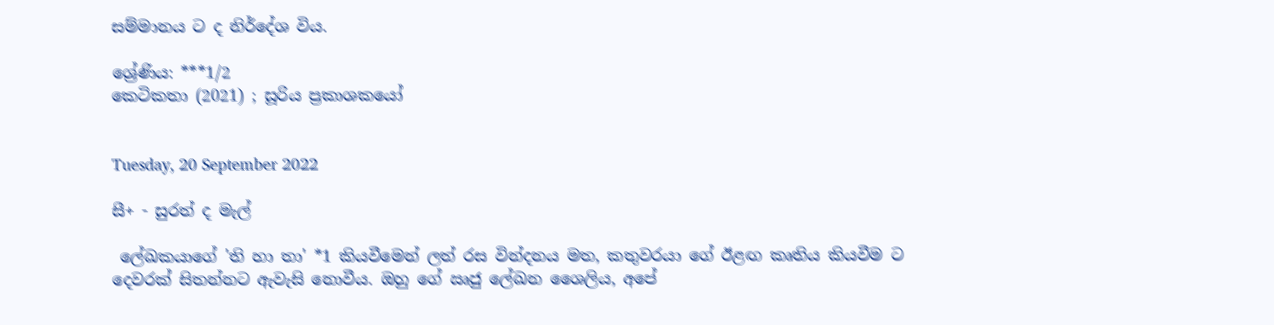සම්මානය ට ද නිර්දේශ විය.

ශ්‍රේණිය: ***1/2
කෙටිකතා (2021) ; සූරිය ප්‍රකාශකයෝ


Tuesday, 20 September 2022

සී+ - සුරත් ද මැල්

 ලේඛකයාගේ 'ති හා තා' *1 කියවීමෙන් ලත් රස වින්දනය මත, කතුවරයා ගේ ඊළඟ කෘතිය කියවීම ට දෙවරක් සිතන්නට ඇවැසි නොවීය. ඔහු ගේ ඍජු ලේඛන ශෛලිය, අපේ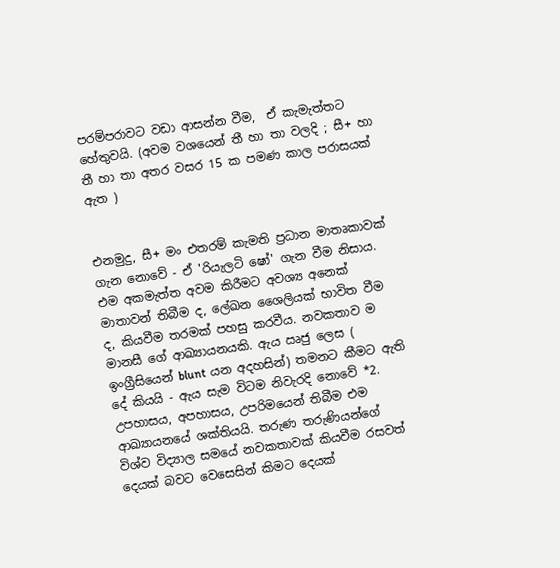පරම්පරාවට වඩා ආසන්න වීම,  ඒ කැමැත්තට හේතුවයි. (අවම වශයෙන් තී හා තා වලදි ; සී+ හා තී හා තා අතර වසර 15 ක පමණ කාල පරාසයක් ඇත )


එනමුදු, සී+ මං එතරම් කැමති ප්‍රධාන මාතෘකාවක් ගැන නොවේ - ඒ 'රියැලටි ෂෝ' ගැන වීම නිසාය. එම අකමැත්ත අවම කිරීමට අවශ්‍ය අනෙක් මාතාවන් තිබීම ද, ලේඛන ශෛලියක් භාවිත වීම ද, කියවීම තරමක් පහසු කරවීය. නවකතාව ම මානසී ගේ ආඛ්‍යායනයකි. ඇය ඍජු ලෙස ( ඉංග්‍රීසියෙන් blunt යන අදහසින්) තමනට කීමට ඇති දේ කියයි - ඇය සැම විටම නිවැරදි නොවේ *2. උපහාසය, අපහාසය, උපරිමයෙන් තිබීම එම ආඛ්‍යායනයේ ශක්තියයි. තරුණ තරුණියන්ගේ විශ්ව විද්‍යාල සමයේ නවකතාවක් කියවීම රසවත් දෙයක් බවට වෙසෙසින් කිමට දෙයක්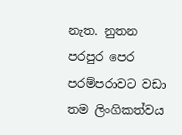නැත. නුතන පරපුර පෙර පරම්පරාවට වඩා තම ලිංගිකත්වය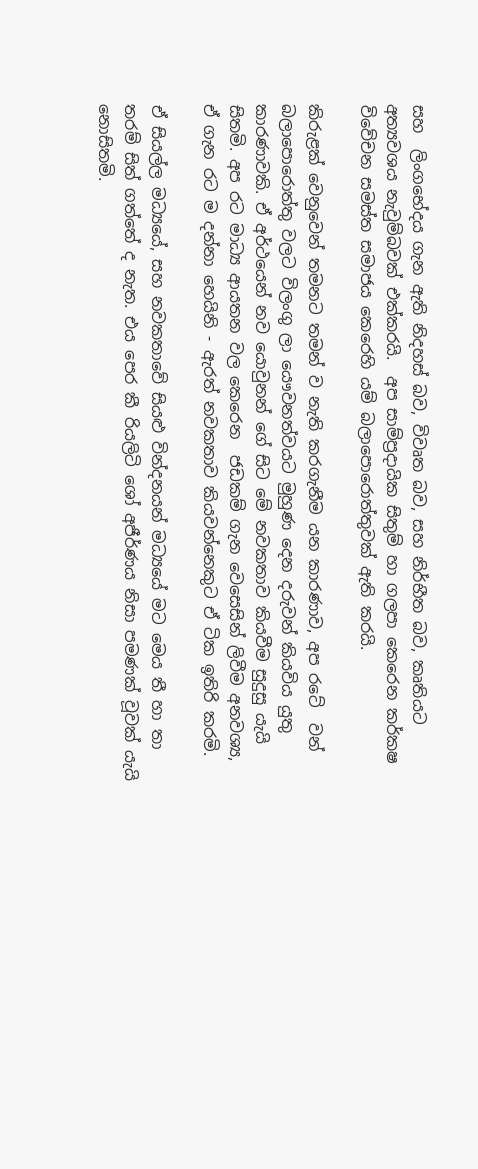සහ  ලිංගභේදය ගැන ඇති නිදහස් බව, විවෘත බව, සහ නිර්භීත බව, කෘතියට අත්‍යවශය නැවුම්බවක් එක්කරයි.  අප සාම්ප්‍රදායික සිතුම් හා ගලපා කෙරෙන කර්කෂ විවේචන සමස්ත සමාජය කෙරෙහි යම් බලාපොරොත්තුවක් ඇති කරයි.

කිරුළක් වෙනුවෙන් තමනට තමන් ව නැති කරගැනීම යන කාරණාව, අප රටේ  වන් බලාපොරොත්තු වලට විලංගු ලා යෞවනත්වයට මුහුණ දෙන දරුවන් කියවිය යුතු කාරණාවකි. ඒ අර්ථයෙන් නව යොවුනන් ගේ සිට මේ නවකතාව කියවීම සුදුසු යැයි සිතමි. අප රට මාධ්‍ය ආයතන වල කෙරෙන  ජඩකම් ගැන වෙසෙසින් ලිවීම අනවශ්‍ය, ඒ ගැන රට ම දන්නා හෙයිනි - ඇරත් නවකතාව කියවන්නෙකුට ඒ ටික ඉතිරි කරමි.

ඒ සියල්ල මධ්‍යයේ, සහ නවකතාවේ සියළු වින්දනයන් මධ්‍යයේ මට මෙය තී හා තා තරම් සිත් ගත්තේ ද නැත. එය පෙර කී රියලිටි ශෝ අජීර්ණය නිසා පමණක් වූවක් යැයි නොසිතමි.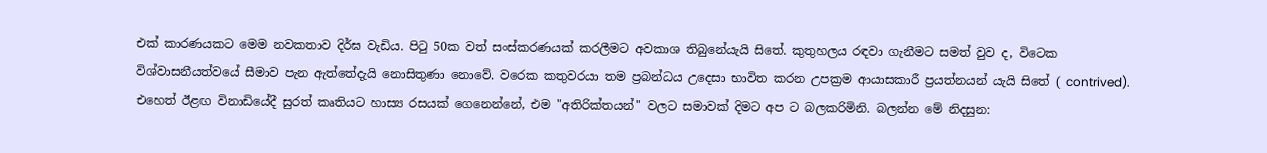එක් කාරණයකට මෙම නවකතාව දිර්ඝ වැඩිය. පිටු 50ක වත් සංස්කරණයක් කරලීමට අවකාශ තිබුනේයැයි සිතේ. කුතුහලය රඳවා ගැනීමට සමත් වුව ද, විටෙක විශ්වාසනීයත්වයේ සීමාව පැන ඇත්තේදැයි නොසිතුණා නොවේ. වරෙක කතුවරයා තම ප්‍රබන්ධය උදෙසා භාවිත කරන උපක්‍රම ආයාසකාරී ප්‍රයත්නයන් යැයි සිතේ ( contrived). එහෙත් ඊළඟ විනාඩියේදී සුරත් කෘතියට හාස්‍ය රසයක් ගෙනෙන්නේ, එම "අතිරික්තයන්" වලට සමාවක් දිමට අප ට බලකරිමිනි. බලන්න මේ නිදසුන: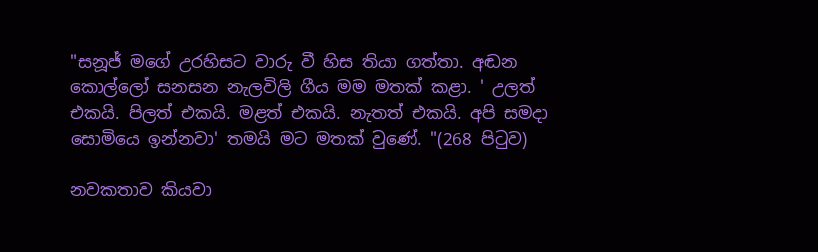"සනූජ් මගේ උරහිසට වාරු වී හිස තියා ගත්තා. අඬන කොල්ලෝ සනසන නැලවිලි ගීය මම මතක් කළා. ' උලත් එකයි. පිලත් එකයි. මළත් එකයි. නැතත් එකයි. අපි සමදා සොමියෙ ඉන්නවා' තමයි මට මතක් වුණේ. "(268 පිටුව)

නවකතාව කියවා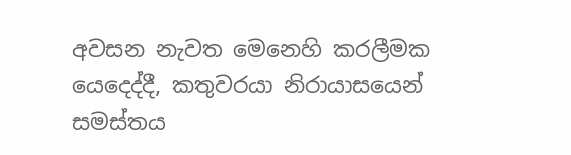අවසන නැවත මෙනෙහි කරලීමක යෙදෙද්දී, කතුවරයා නිරායාසයෙන් සමස්තය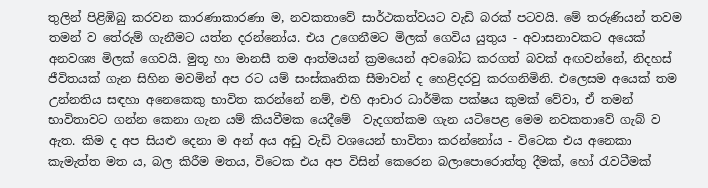තුලින් පිළිඹිබු කරවන කාරණාකාරණා ම, නවකතාවේ සාර්ථකත්වයට වැඩි බරක් පටවයි. මේ තරුණියන් තවම තමන් ව තේරුම් ගැනීමට යත්න දරන්නෝය. එය උගෙනීමට මිලක් ගෙවිය යුතුය - අවාසනාවකට අයෙක් අනවශ්‍ය මිලක් ගෙවයි. මුතූ හා මානසී තම ආත්මයන් ක්‍රමයෙන් අවබෝධ කරගත් බවක් අඟවන්නේ, නිදහස් ජීවිතයක් ගැන සිහින මවමින් අප රට යම් සංස්කෘතික සීමාවන් ද හෙළිදරවු කරගනිමිනි. එලෙසම අයෙක් තම උන්නතිය සඳහා අනෙකෙකු භාවිත කරන්නේ නම්, එහි ආචාර ධාර්මික පක්ෂය කුමක් වේවා, ඒ තමන් භාවිතාවට ගන්න කෙනා ගැන යම් කියවීමක යෙදීමේ  වැදගත්කම ගැන යටිපෙළ මෙම නවකතාවේ ගැබ් ව ඇත. කිම ද අප සියළු දෙනා ම අන් අය අඩු වැඩි වශයෙන් භාවිතා කරන්නෝය - විටෙක එය අනෙකා කැමැත්ත මත ය, බල කිරීම මතය, විටෙක එය අප විසින් කෙරෙන බලාපොරොත්තු දීමක්, හෝ රැවටීමක්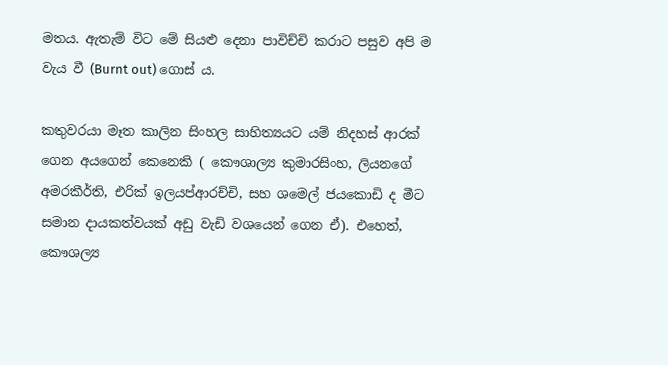මතය. ඇතැම් විට මේ සියළු දෙනා පාවිච්චි කරාට පසුව අපි ම වැය වී (Burnt out) ගොස් ය.

කතුවරයා මෑත කාලින සිංහල සාහිත්‍යයට යම් නිදහස් ආරක් ගෙන අයගෙන් කෙනෙකි ( කෞශාල්‍ය කුමාරසිංහ, ලියනගේ අමරකීර්ති, එරික් ඉලයප්ආරච්චි, සහ ශමෙල් ජයකොඩි ද මීට සමාන දායකත්වයක් අඩු වැඩි වශයෙන් ගෙන ඒ). එහෙත්, කෞශල්‍ය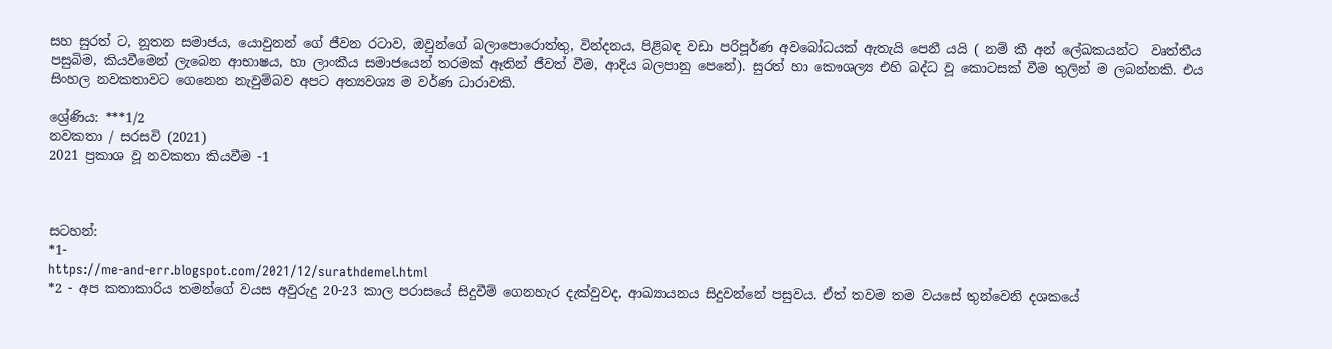සහ සුරත් ට, නූතන සමාජය, යොවුනන් ගේ ජීවන රටාව, ඔවුන්ගේ බලාපොරොත්තු, වින්දනය, පිළිබඳ වඩා පරිපූර්ණ අවබෝධයක් ඇතැයි පෙනී යයි ( නම් කී අන් ලේඛකයන්ට  වෘත්තීය පසුබිම, කියවීමෙන් ලැබෙන ආභාෂය, හා ලාංකීය සමාජයෙන් තරමක් ඈතින් ජීවත් වීම, ආදිය බලපානු පෙනේ). සුරත් හා කෞශල්‍ය එහි බද්ධ වූ කොටසක් වීම තුලින් ම ලබන්නකි. එය සිංහල නවකතාවට ගෙනෙන නැවුම්බව අපට අත්‍යවශ්‍ය ම වර්ණ ධාරාවකි.

ශ්‍රේණිය: ***1/2
නවකතා / සරසවි (2021)
2021 ප්‍රකාශ වූ නවකතා කියවීම -1



සටහන්:
*1-
https://me-and-err.blogspot.com/2021/12/surathdemel.html
*2 - අප කතාකාරිය තමන්ගේ වයස අවුරුදු 20-23 කාල පරාසයේ සිදුවීම් ගෙනහැර දැක්වුවද, ආඛ්‍යායනය සිදුවන්නේ පසුවය. ඒත් තවම තම වයසේ තුන්වෙනි දශකයේ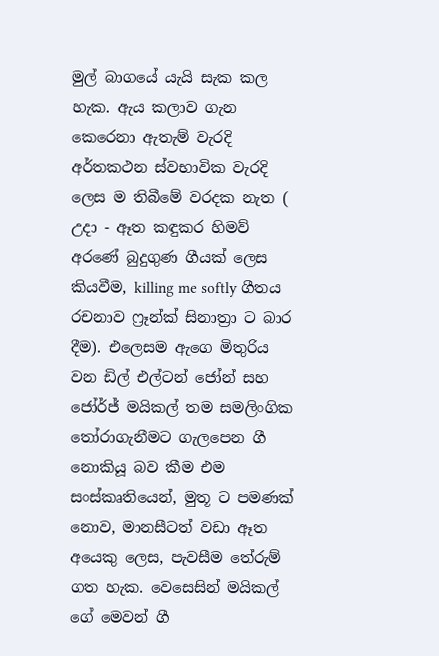මුල් බාගයේ යැයි සැක කල හැක. ඇය කලාව ගැන කෙරෙනා ඇතැම් වැරදි අර්තකථන ස්වභාවික වැරදි ලෙස ම තිබීමේ වරදක නැත ( උදා - ඈත කඳුකර හිමව් අරණේ බුදුගුණ ගීයක් ලෙස කියවීම, killing me softly ගීතය රචනාව ෆ්‍රෑන්ක් සිනාත්‍රා ට බාර දීම). එලෙසම ඇගෙ මිතුරිය වන ඩිල් එල්ටන් ජෝන් සහ ජෝර්ජ් මයිකල් තම සමලිංගික තෝරාගැනීමට ගැලපෙන ගී නොකියූ බව කීම එම සංස්කෘතියෙන්, මුතූ ට පමණක් නොව, මානසීටත් වඩා ඈත අයෙකු ලෙස, පැවසීම තේරුම් ගත හැක. වෙසෙසින් මයිකල් ගේ මෙවන් ගී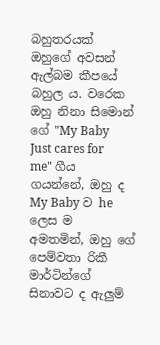බහුතරයක් ඔහුගේ අවසන් ඇල්බම කීපයේ බහුල ය. වරෙක ඔහු නිනා සිමොන් ගේ "My Baby Just cares for me" ගීය ගයන්නේ, ඔහු ද My Baby ව he ලෙස ම  අමතමින්, ඔහු ගේ පෙම්වතා රිකී මාර්ටින්ගේ සිනාවට ද ඇලුම්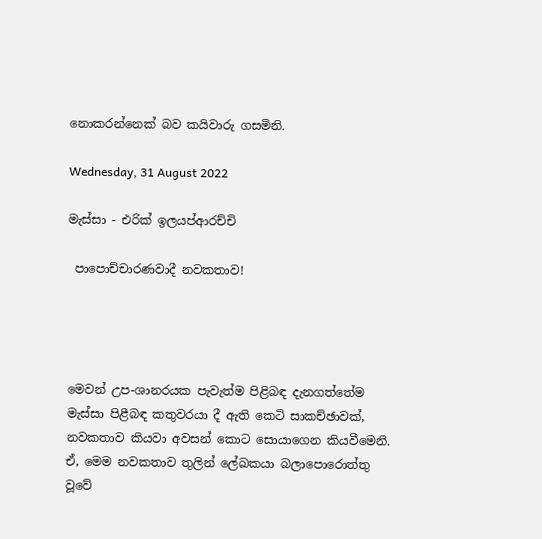නොකරන්නෙක් බව කයිවාරු ගසමිනි.

Wednesday, 31 August 2022

මැස්සා - එරික් ඉලයප්ආරච්චි

 පාපොච්චාරණවාදී නවකතාව!




මෙවන් උප-ශානරයක පැවැත්ම පිළිබඳ දැනගත්තේම මැස්සා පිළීබඳ කතුවරයා දී ඇති කෙටි සාකච්ඡාවක්, නවකතාව කියවා අවසන් කොට සොයාගෙන කියවීමෙනි. ඒ, මෙම නවකතාව තුලින් ලේඛකයා බලාපොරොත්තු වූවේ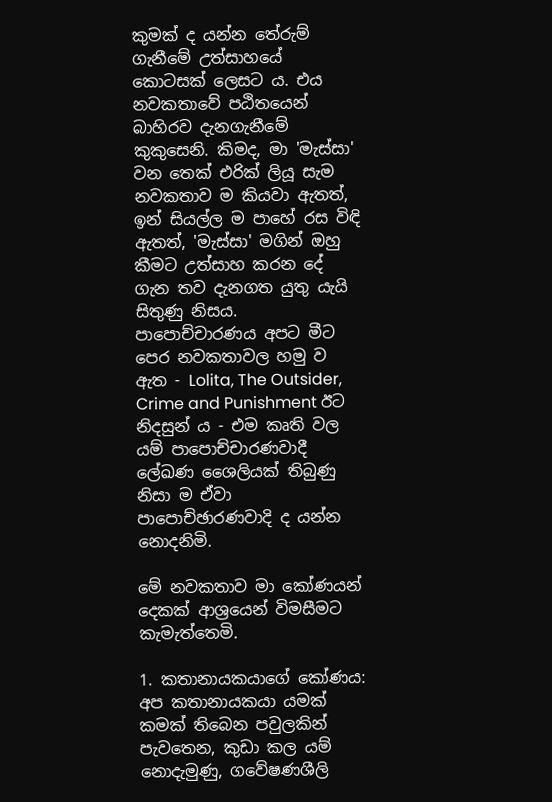කුමක් ද යන්න තේරුම් ගැනීමේ උත්සාහයේ කොටසක් ලෙසට ය. එය  නවකතාවේ පඨිතයෙන් බාහිරව දැනගැනීමේ කුකුසෙනි. කිමද, මා 'මැස්සා' වන තෙක් එරික් ලියූ සැම නවකතාව ම කියවා ඇතත්, ඉන් සියල්ල ම පාහේ රස විඳි ඇතත්, 'මැස්සා' මගින් ඔහු කීමට උත්සාහ කරන දේ ගැන තව දැනගත යුතු යැයි සිතුණු නිසය. පාපොච්චාරණය අපට මීට පෙර නවකතාවල හමු ව ඇත - Lolita, The Outsider, Crime and Punishment ඊට නිදසුන් ය - එම කෘති වල යම් පාපොච්චාරණවාදී ලේඛණ ශෛලියක් තිබුණු නිසා ම ඒවා පාපොච්ඡාරණවාදි ද යන්න නොදනිමි.

මේ නවකතාව මා කෝණයන් දෙකක් ආශ්‍රයෙන් විමසීමට කැමැත්තෙමි.

1. කතානායකයාගේ කෝණය: අප කතානායකයා යමක් කමක් තිබෙන පවුලකින් පැවතෙන, කුඩා කල යම් නොදැමුණු, ගවේෂණශීලි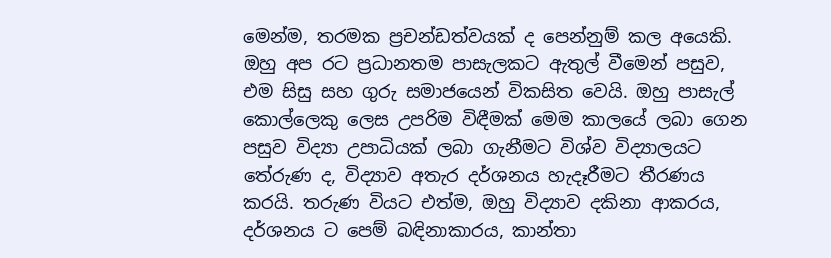මෙන්ම, තරමක ප්‍රචන්ඩත්වයක් ද පෙන්නුම් කල අයෙකි. ඔහු අප රට ප්‍රධානතම පාසැලකට ඇතුල් වීමෙන් පසුව, එම සිසු සහ ගුරු සමාජයෙන් විකසිත වෙයි. ඔහු පාසැල් කොල්ලෙකු ලෙස උපරිම විඳීමක් මෙම කාලයේ ලබා ගෙන පසුව විද්‍යා උපාධියක් ලබා ගැනීමට විශ්ව විද්‍යාලයට තේරුණ ද, විද්‍යාව අතැර දර්ශනය හැදෑරීමට තීරණය කරයි. තරුණ වියට එත්ම, ඔහු විද්‍යාව දකිනා ආකරය, දර්ශනය ට පෙම් බඳිනාකාරය, කාන්තා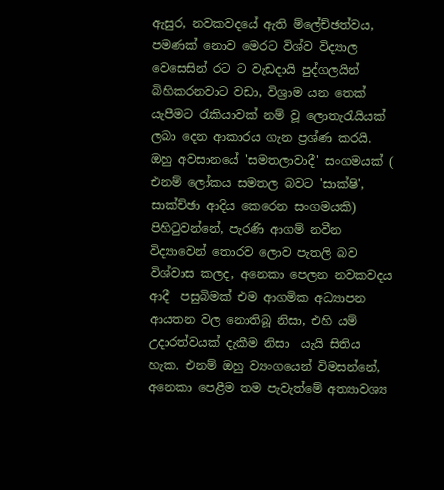ඇසුර, නවකවදයේ ඇති ම්ලේච්ඡත්වය, පමණක් නොව මෙරට විශ්ව විද්‍යාල වෙසෙසින් රට ට වැඩදායි පුද්ගලයින් බිහිකරනවාට වඩා, විශ්‍රාම යන තෙක් යැපීමට රැකියාවක් නම් වූ ලොතැරැයියක් ලබා දෙන ආකාරය ගැන ප්‍රශ්ණ කරයි. ඔහු අවසානයේ 'සමතලාවාදී' සංගමයක් ( එනම් ලෝකය සමතල බවට 'සාක්ෂි', සාක්ච්ඡා ආදිය කෙරෙන සංගමයකි) පිහිටුවන්නේ, පැරණි ආගම් නවීන විද්‍යාවෙන් තොරව ලොව පැතලි බව විශ්වාස කලද, අනෙකා පෙලන නවකවදය ආදී  පසුබිමක් එම ආගමික අධ්‍යාපන ආයතන වල නොතිබූ නිසා, එහි යම් උදාරත්වයක් දැකීම නිසා  යැයි සිතිය හැක. එනම් ඔහු ව්‍යංගයෙන් විමසන්නේ, අනෙකා පෙළීම තම පැවැත්මේ අත්‍යාවශ්‍ය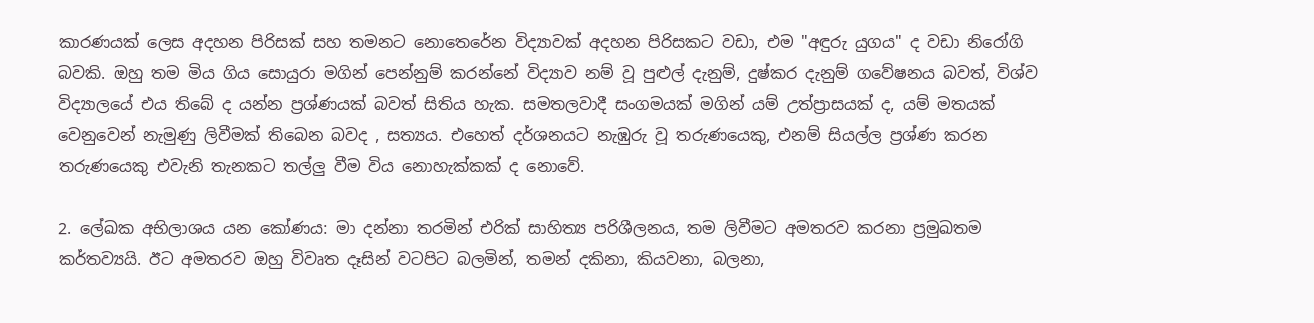කාරණයක් ලෙස අදහන පිරිසක් සහ තමනට නොතෙරේන විද්‍යාවක් අදහන පිරිසකට වඩා, එම "අඳුරු යුගය" ද වඩා නිරෝගි බවකි. ඔහු තම මිය ගිය සොයුරා මගින් පෙන්නුම් කරන්නේ විද්‍යාව නම් වූ පුළුල් දැනුම්, දුෂ්කර දැනුම් ගවේෂනය බවත්, විශ්ව විද්‍යාලයේ එය තිබේ ද යන්න ප්‍රශ්ණයක් බවත් සිතිය හැක. සමතලවාදී සංගමයක් මගින් යම් උත්ප්‍රාසයක් ද, යම් මතයක් වෙනුවෙන් නැමුණු ලිවීමක් තිබෙන බවද , සත්‍යය. එහෙත් දර්ශනයට නැඹුරු වූ තරුණයෙකු, එනම් සියල්ල ප්‍රශ්ණ කරන තරුණයෙකු එවැනි තැනකට තල්ලු වීම විය නොහැක්කක් ද නොවේ.

2. ලේඛක අභිලාශය යන කෝණය: මා දන්නා තරමින් එරික් සාහිත්‍ය පරිශීලනය, තම ලිවීමට අමතරව කරනා ප්‍රමුඛතම කර්තව්‍යයි. ඊට අමතරව ඔහු විවෘත දෑසින් වටපිට බලමින්, තමන් දකිනා, කියවනා, බලනා,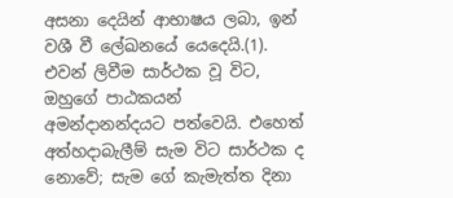අසනා දෙයින් ආභාෂය ලබා, ඉන් වශී වී ලේඛනයේ යෙදෙයි.(1). එවන් ලිවීම සාර්ථක වූ විට, ඔහුගේ පාඨකයන් අමන්දානන්දයට පත්වෙයි. එහෙත් අත්හදාබැලීම් සැම විට සාර්ථක ද නොවේ; සැම ගේ කැමැත්ත දිනා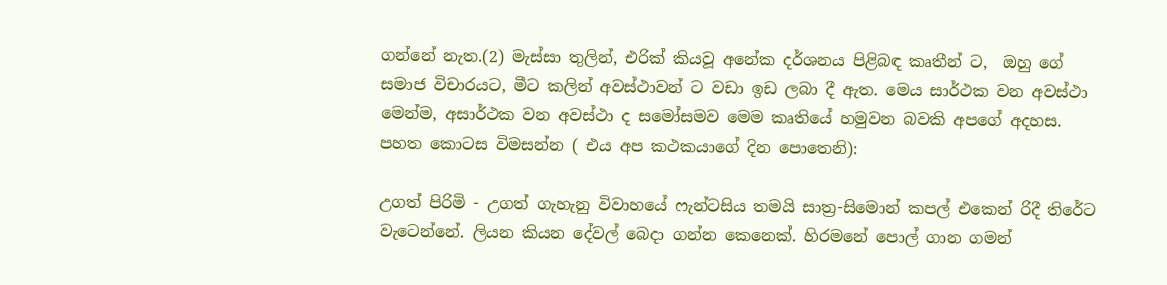ගන්නේ නැත.(2) මැස්සා තුලින්, එරික් කියවූ අනේක දර්ශනය පිළිබඳ කෘතීන් ට,  ඔහු ගේ සමාජ විචාරයට, මීට කලින් අවස්ථාවන් ට වඩා ඉඩ ලබා දී ඇත. මෙය සාර්ථක වන අවස්ථා මෙන්ම, අසාර්ථක වන අවස්ථා ද සමෝසමව මෙම කෘතියේ හමුවන බවකි අපගේ අදහස. පහත කොටස විමසන්න ( එය අප කථකයාගේ දින පොතෙනි):

උගත් පිරිමි - උගත් ගැහැනු විවාහයේ ෆැන්ටසිය තමයි සාත්‍ර-සිමොන් කපල් එකෙන් රිදී තිරේට වැටෙන්නේ. ලියන කියන දේවල් බෙදා ගන්න කෙනෙක්. හිරමනේ පොල් ගාන ගමන්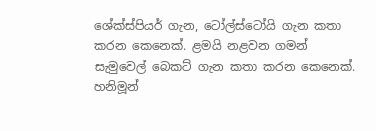ශේක්ස්පියර් ගැන, ටෝල්ස්ටෝයි ගැන කතා කරන කෙනෙක්. ළමයි නළවන ගමන් සැමුවෙල් බෙකට් ගැන කතා කරන කෙනෙක්. හනිමූන්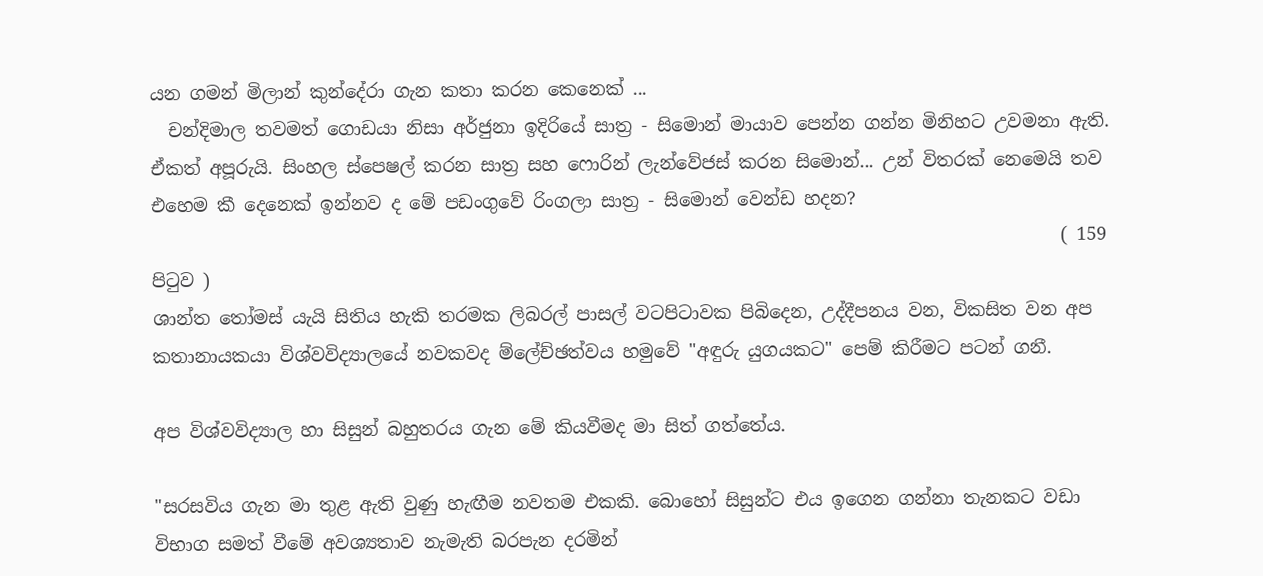යන ගමන් මිලාන් කුන්දේරා ගැන කතා කරන කෙනෙක් ...
  චන්දිමාල තවමත් ගොඩයා නිසා අර්ජුනා ඉදිරියේ සාත්‍ර - සිමොන් මායාව පෙන්න ගන්න මිනිහට උවමනා ඇති. ඒකත් අපූරුයි. සිංහල ස්පෙෂල් කරන සාත්‍ර සහ ෆොරින් ලැන්වේජස් කරන සිමොන්... උන් විතරක් නෙමෙයි තව එහෙම කී දෙනෙක් ඉන්නව ද මේ පඩංගුවේ රිංගලා සාත්‍ර - සිමොන් වෙන්ඩ හදන?
                                                                                                     ( 159 පිටුව )
ශාන්ත තෝමස් යැයි සිතිය හැකි තරමක ලිබරල් පාසල් වටපිටාවක පිබිදෙන, උද්දීපනය වන, විකසිත වන අප කතානායකයා විශ්වවිද්‍යාලයේ නවකවද ම්ලේච්ඡත්වය හමුවේ "අඳුරු යුගයකට" පෙම් කිරීමට පටන් ගනී.

අප විශ්වවිද්‍යාල හා සිසුන් බහුතරය ගැන මේ කියවීමද මා සිත් ගත්තේය.

"සරසවිය ගැන මා තුළ ඇති වුණු හැඟීම නවතම එකකි. බොහෝ සිසුන්ට එය ඉගෙන ගන්නා තැනකට වඩා විභාග සමත් වීමේ අවශ්‍යතාව නැමැති බරපැන දරමින්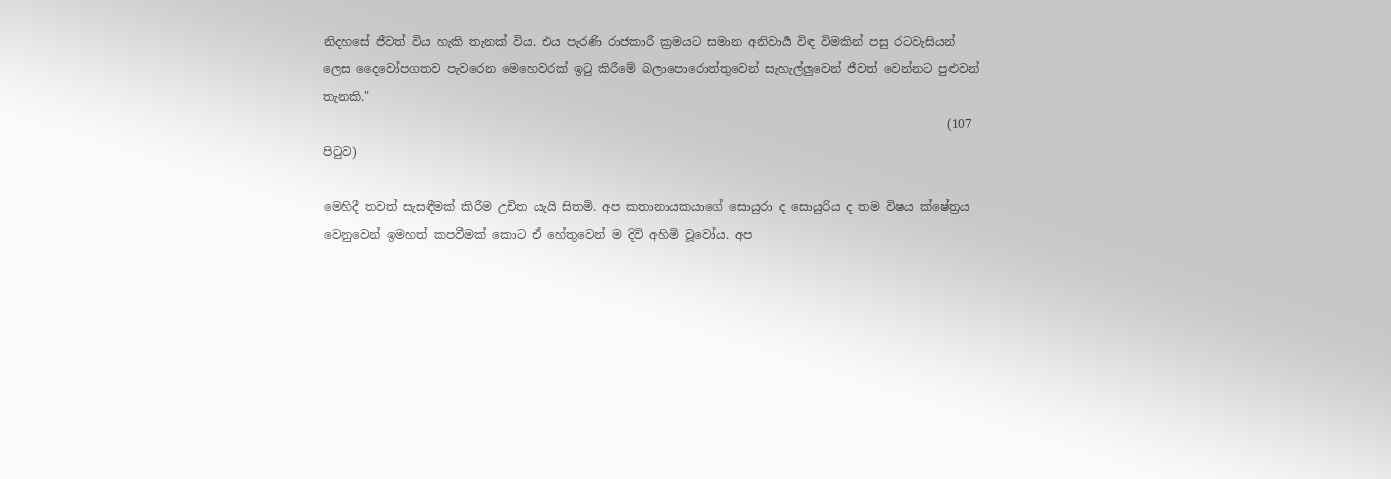නිදහසේ ජීවත් විය හැකි තැනක් විය. එය පැරණි රාජකාරී ක්‍රමයට සමාන අනිවාර්‍ය විඳ විමකින් පසු රටවැසියන් ලෙස දෛවෝපගතව පැවරෙන මෙහෙවරක් ඉටු කිරීමේ බලාපොරොත්තුවෙන් සැහැල්ලුවෙන් ජීවත් වෙන්නට පුළුවන් තැනකි."
                                                                                                        (107 පිටුව)

මෙහිදී තවත් සැසඳීමක් කිරීම උචිත යැයි සිතමි. අප කතානායකයාගේ සොයුරා ද සොයුරිය ද තම විෂය ක්ෂේත්‍රය වෙනුවෙන් ඉමහත් කපවීමක් කොට ඒ හේතුවෙන් ම දිවි අහිමි වූවෝය. අප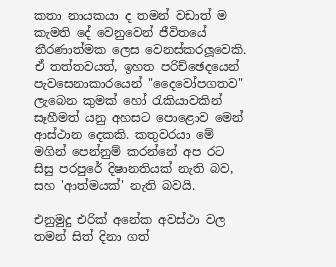කතා නායකයා ද තමන් වඩාත් ම කැමති දේ වෙනුවෙන් ජීවිතයේ තීරණාත්මක ලෙස වෙනස්කරලූවෙකි.  ඒ තත්තවයත්, ඉහත පරිච්ඡෙදයෙන් පැවසෙනාකාරයෙන් "දෛවෝපගතව" ලැබෙන කුමක් හෝ රැකියාවකින් සෑහීමත් යනු අහසට පොළොව මෙන් ආස්ථාන දෙකකි. කතුවරයා මේ මගින් පෙන්නුම් කරන්නේ අප රට සිසු පරපුරේ දිෂානතියක් නැති බව, සහ 'ආත්මයක්' නැති බවයි.

එනුමුදු එරික් අනේක අවස්ථා වල තමන් සිත් දිනා ගත්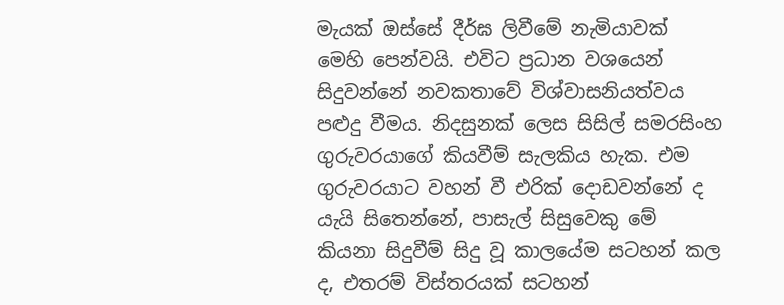මැයක් ඔස්සේ දීර්ඝ ලිවීමේ නැමියාවක්  මෙහි පෙන්වයි. එවිට ප්‍රධාන වශයෙන් සිදුවන්නේ නවකතාවේ විශ්වාසනියත්වය පළුදු වීමය. නිදසුනක් ලෙස සිසිල් සමරසිංහ ගුරුවරයාගේ කියවීම් සැලකිය හැක. එම ගුරුවරයාට වහන් වී එරික් දොඩවන්නේ ද යැයි සිතෙන්නේ, පාසැල් සිසුවෙකු මේ කියනා සිදුවීම් සිදු වූ කාලයේම සටහන් කල ද, එතරම් විස්තරයක් සටහන්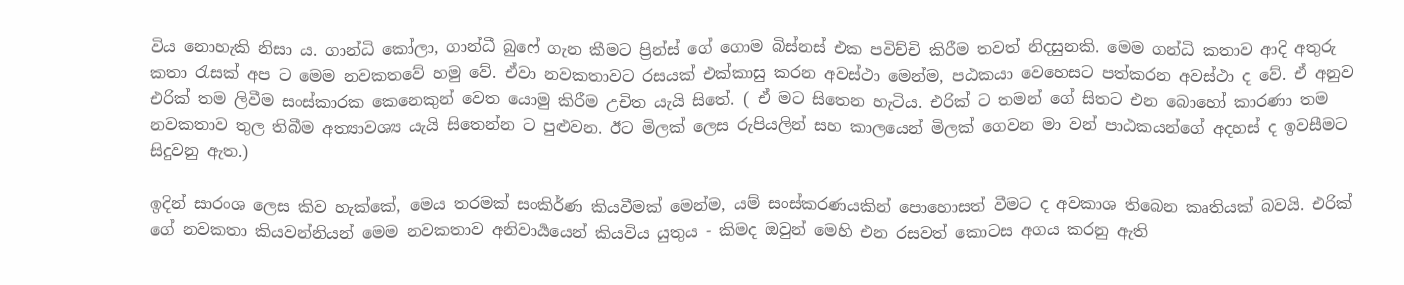විය නොහැකි නිසා ය. ගාන්ධි කෝලා, ගාන්ධී බුෆේ ගැන කීමට ප්‍රින්ස් ගේ ගොම බිස්නස් එක පවිච්චි කිරීම තවත් නිදසුනකි. මෙම ගන්ධි කතාව ආදි අතුරු කතා රැසක් අප ට මෙම නවකතවේ හමු වේ. ඒවා නවකතාවට රසයක් එක්කාසු කරන අවස්ථා මෙන්ම, පඨකයා වෙහෙසට පත්කරන අවස්ථා ද වේ. ඒ අනුව එරික් තම ලිවීම සංස්කාරක කෙනෙකුන් වෙත යොමු කිරීම උචිත යැයි සිතේ. ( ඒ මට සිතෙන හැටිය. එරික් ට තමන් ගේ සිතට එන බොහෝ කාරණා තම නවකතාව තුල තිබීම අත්‍යාවශ්‍ය යැයි සිතෙන්න ට පුළුවන. ඊට මිලක් ලෙස රුපියලින් සහ කාලයෙන් මිලක් ගෙවන මා වන් පාඨකයන්ගේ අදහස් ද ඉවසීමට සිදුවනු ඇත.)

ඉදින් සාරංශ ලෙස කිව හැක්කේ, මෙය තරමක් සංකිර්ණ කියවීමක් මෙන්ම, යම් සංස්කරණයකින් පොහොසත් වීමට ද අවකාශ තිබෙන කෘතියක් බවයි. එරික් ගේ නවකතා කියවන්නියන් මෙම නවකතාව අනිවාර්‍යයෙන් කියවිය යුතුය - කිමද ඔවුන් මෙහි එන රසවත් කොටස අගය කරනු ඇති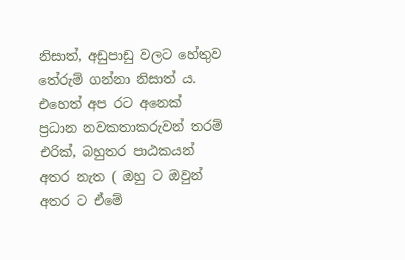නිසාත්, අඩුපාඩු වලට හේතුව තේරුම් ගන්නා නිසාත් ය. එහෙත් අප රට අනෙක් ප්‍රධාන නවකතාකරුවන් තරම් එරික්, බහුතර පාඨකයන් අතර නැත ( ඔහු ට ඔවුන් අතර ට ඒමේ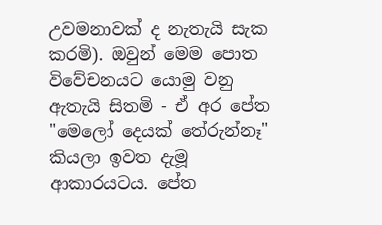උවමනාවක් ද නැතැයි සැක කරමි). ඔවුන් මෙම පොත විවේචනයට යොමු වනු ඇතැයි සිතමි - ඒ අර පේත "මෙලෝ දෙයක් තේරුන්නෑ" කියලා ඉවත දැමූ ආකාරයටය. පේත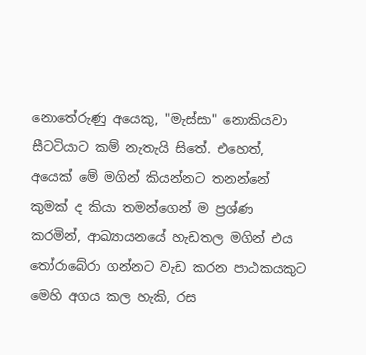නොතේරුණු අයෙකු, "මැස්සා" නොකියවා සීටටියාට කම් නැතැයි සිතේ. එහෙත්, අයෙක් මේ මගින් කියන්නට තනන්නේ කුමක් ද කියා තමන්ගෙන් ම ප්‍රශ්ණ කරමින්, ආඛ්‍යායනයේ හැඩතල මගින් එය තෝරාබේරා ගන්නට වැඩ කරන පාඨකයකුට මෙහි අගය කල හැකි, රස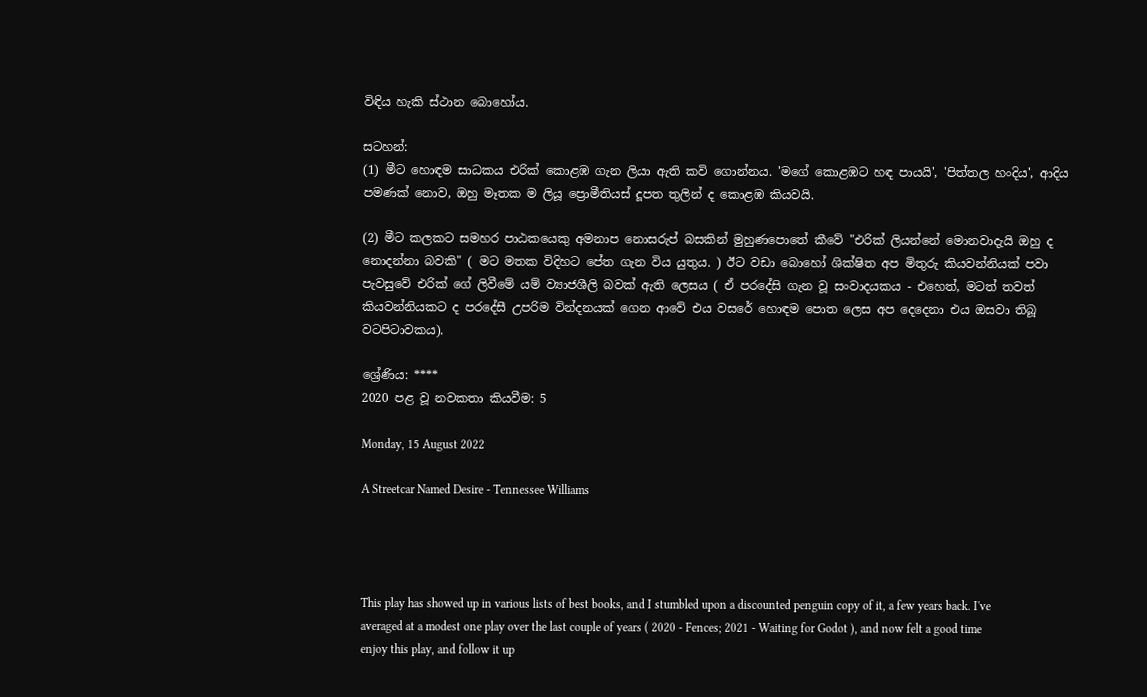විඳිය හැකි ස්ථාන බොහෝය.

සටහන්:
(1) මීට හොඳම සාධකය එරික් කොළඹ ගැන ලියා ඇති කවි ගොන්නය. 'මගේ කොළඹට හඳ පායයි', 'පිත්තල හංදිය', ආදිය පමණක් නොව, ඔහු මෑතක ම ලියූ ප්‍රොමීතියස් දූපත තුලින් ද කොළඹ කියවයි.

(2) මීට කලකට සමහර පාඨකයෙකු අමනාප නොසරුප් බසකින් මුහුණපොතේ කීවේ "එරික් ලියන්නේ මොනවාදැයි ඔහු ද නොදන්නා බවකි" ( මට මතක විදිහට පේත ගැන විය යුතුය. ) ඊට වඩා බොහෝ ශික්ෂිත අප මිතුරු කියවන්නියක් පවා පැවසුවේ එරික් ගේ ලිවීමේ යම් ව්‍යාජශීලි බවක් ඇති ලෙසය ( ඒ පරදේසි ගැන වූ සංවාදයකය - එහෙත්, මටත් තවත් කියවන්නියකට ද පරදේසී උපරිම වින්දනයක් ගෙන ආවේ එය වසරේ හොඳම පොත ලෙස අප දෙදෙනා එය ඔසවා තිබූ වටපිටාවකය).

ශ්‍රේණිය: ****
2020 පළ වූ නවකතා කියවීම: 5

Monday, 15 August 2022

A Streetcar Named Desire - Tennessee Williams




This play has showed up in various lists of best books, and I stumbled upon a discounted penguin copy of it, a few years back. I've averaged at a modest one play over the last couple of years ( 2020 - Fences; 2021 - Waiting for Godot ), and now felt a good time enjoy this play, and follow it up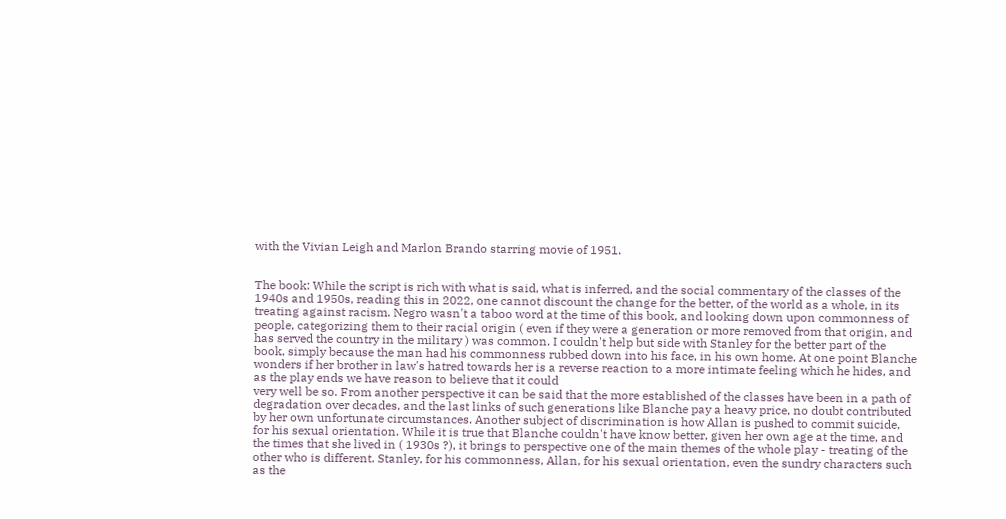with the Vivian Leigh and Marlon Brando starring movie of 1951.


The book: While the script is rich with what is said, what is inferred, and the social commentary of the classes of the 1940s and 1950s, reading this in 2022, one cannot discount the change for the better, of the world as a whole, in its treating against racism. Negro wasn't a taboo word at the time of this book, and looking down upon commonness of people, categorizing them to their racial origin ( even if they were a generation or more removed from that origin, and has served the country in the military ) was common. I couldn't help but side with Stanley for the better part of the book, simply because the man had his commonness rubbed down into his face, in his own home. At one point Blanche wonders if her brother in law's hatred towards her is a reverse reaction to a more intimate feeling which he hides, and as the play ends we have reason to believe that it could
very well be so. From another perspective it can be said that the more established of the classes have been in a path of degradation over decades, and the last links of such generations like Blanche pay a heavy price, no doubt contributed by her own unfortunate circumstances. Another subject of discrimination is how Allan is pushed to commit suicide, for his sexual orientation. While it is true that Blanche couldn't have know better, given her own age at the time, and the times that she lived in ( 1930s ?), it brings to perspective one of the main themes of the whole play - treating of the other who is different. Stanley, for his commonness, Allan, for his sexual orientation, even the sundry characters such as the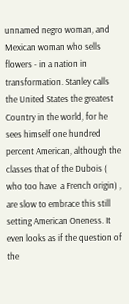unnamed negro woman, and Mexican woman who sells flowers - in a nation in transformation. Stanley calls the United States the greatest Country in the world, for he sees himself one hundred percent American, although the classes that of the Dubois ( who too have  a French origin) , are slow to embrace this still setting American Oneness. It even looks as if the question of the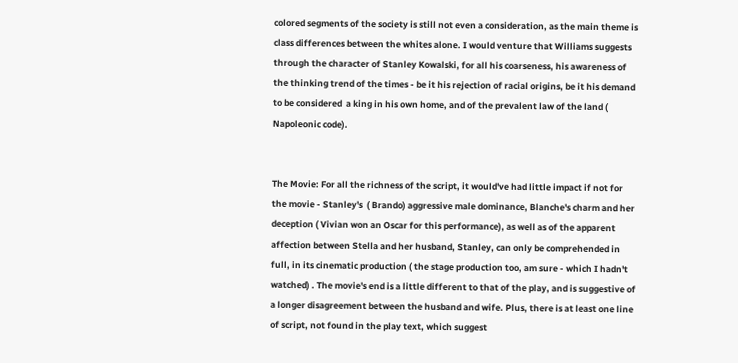colored segments of the society is still not even a consideration, as the main theme is class differences between the whites alone. I would venture that Williams suggests through the character of Stanley Kowalski, for all his coarseness, his awareness of  the thinking trend of the times - be it his rejection of racial origins, be it his demand to be considered  a king in his own home, and of the prevalent law of the land ( Napoleonic code).


The Movie: For all the richness of the script, it would've had little impact if not for the movie - Stanley's  ( Brando) aggressive male dominance, Blanche's charm and her deception ( Vivian won an Oscar for this performance), as well as of the apparent affection between Stella and her husband, Stanley, can only be comprehended in full, in its cinematic production ( the stage production too, am sure - which I hadn't watched) . The movie's end is a little different to that of the play, and is suggestive of a longer disagreement between the husband and wife. Plus, there is at least one line of script, not found in the play text, which suggest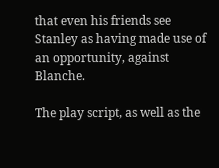that even his friends see Stanley as having made use of an opportunity, against Blanche.

The play script, as well as the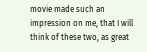movie made such an impression on me, that I will think of these two, as great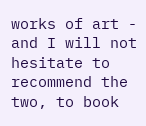works of art - and I will not hesitate to recommend the two, to book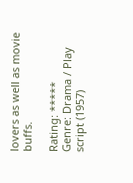lovers as well as movie buffs.

Rating: *****
Genre: Drama / Play script (1957)